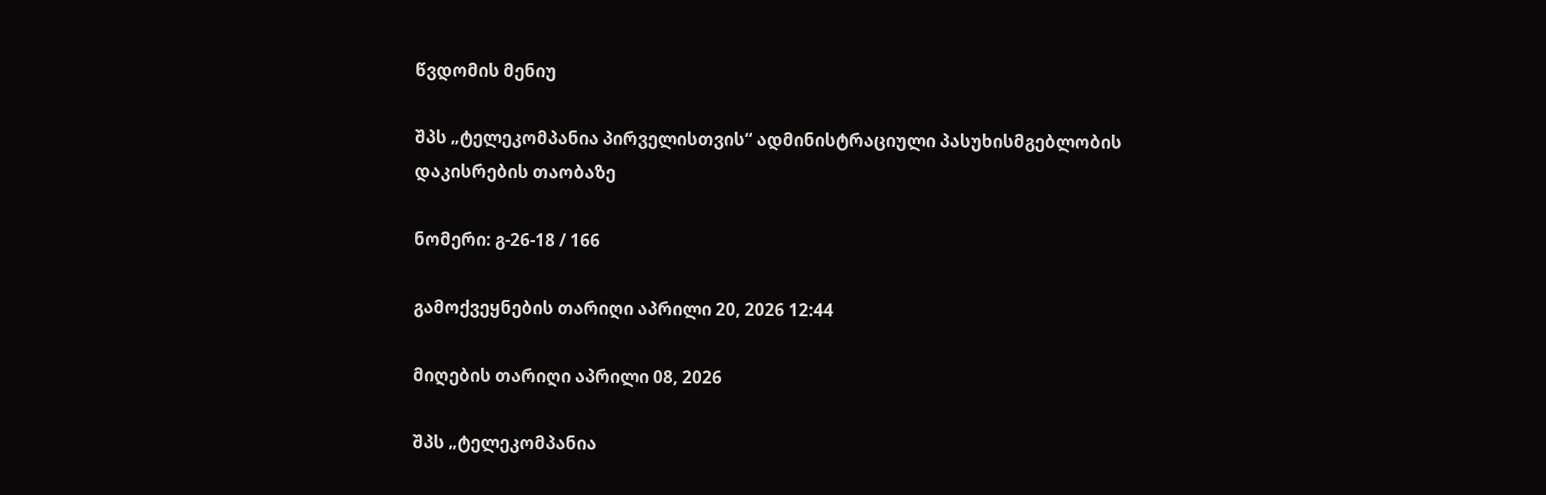წვდომის მენიუ

შპს „ტელეკომპანია პირველისთვის“ ადმინისტრაციული პასუხისმგებლობის დაკისრების თაობაზე

ნომერი: გ-26-18 / 166

გამოქვეყნების თარიღი აპრილი 20, 2026 12:44

მიღების თარიღი აპრილი 08, 2026

შპს „ტელეკომპანია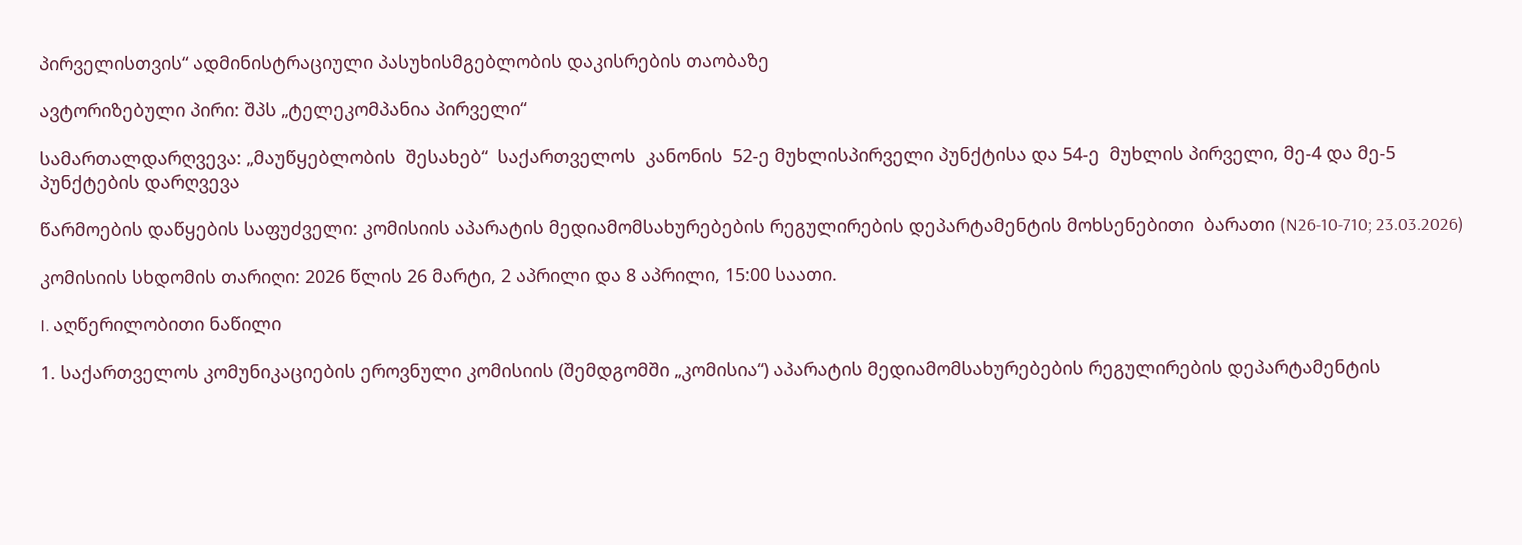პირველისთვის“ ადმინისტრაციული პასუხისმგებლობის დაკისრების თაობაზე

ავტორიზებული პირი: შპს „ტელეკომპანია პირველი“

სამართალდარღვევა: „მაუწყებლობის  შესახებ“  საქართველოს  კანონის  52-ე მუხლისპირველი პუნქტისა და 54-ე  მუხლის პირველი, მე-4 და მე-5 პუნქტების დარღვევა

წარმოების დაწყების საფუძველი: კომისიის აპარატის მედიამომსახურებების რეგულირების დეპარტამენტის მოხსენებითი  ბარათი (N26-10-710; 23.03.2026)

კომისიის სხდომის თარიღი: 2026 წლის 26 მარტი, 2 აპრილი და 8 აპრილი, 15:00 საათი.

I. აღწერილობითი ნაწილი

1. საქართველოს კომუნიკაციების ეროვნული კომისიის (შემდგომში „კომისია“) აპარატის მედიამომსახურებების რეგულირების დეპარტამენტის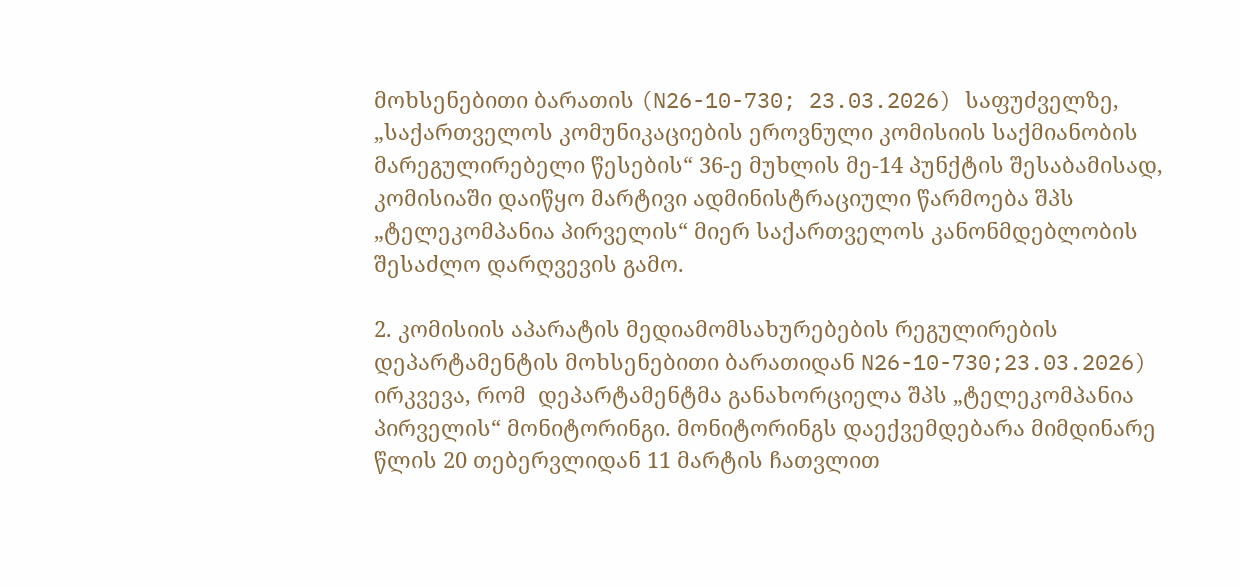მოხსენებითი ბარათის (N26-10-730; 23.03.2026) საფუძველზე, „საქართველოს კომუნიკაციების ეროვნული კომისიის საქმიანობის მარეგულირებელი წესების“ 36-ე მუხლის მე-14 პუნქტის შესაბამისად, კომისიაში დაიწყო მარტივი ადმინისტრაციული წარმოება შპს „ტელეკომპანია პირველის“ მიერ საქართველოს კანონმდებლობის შესაძლო დარღვევის გამო.

2. კომისიის აპარატის მედიამომსახურებების რეგულირების დეპარტამენტის მოხსენებითი ბარათიდან N26-10-730;23.03.2026) ირკვევა, რომ  დეპარტამენტმა განახორციელა შპს „ტელეკომპანია პირველის“ მონიტორინგი. მონიტორინგს დაექვემდებარა მიმდინარე წლის 20 თებერვლიდან 11 მარტის ჩათვლით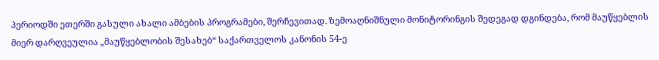პერიოდში ეთერში გასული ახალი ამბების პროგრამები, შერჩევითად. ზემოაღნიშნული მონიტორინგის შედეგად დგინდება, რომ მაუწყებლის მიერ დარღვეულია „მაუწყებლობის შესახებ“ საქართველოს კანონის 54-ე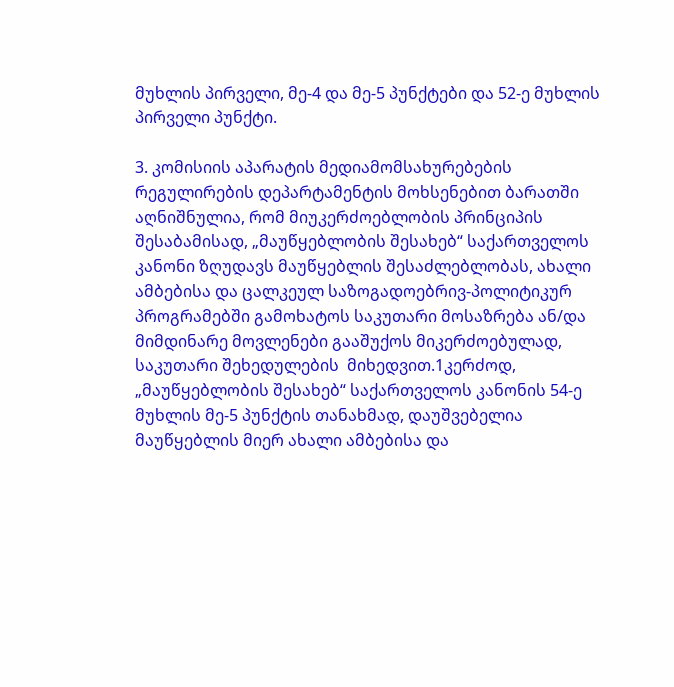მუხლის პირველი, მე-4 და მე-5 პუნქტები და 52-ე მუხლის პირველი პუნქტი.

3. კომისიის აპარატის მედიამომსახურებების რეგულირების დეპარტამენტის მოხსენებით ბარათში აღნიშნულია, რომ მიუკერძოებლობის პრინციპის შესაბამისად, „მაუწყებლობის შესახებ“ საქართველოს კანონი ზღუდავს მაუწყებლის შესაძლებლობას, ახალი ამბებისა და ცალკეულ საზოგადოებრივ-პოლიტიკურ პროგრამებში გამოხატოს საკუთარი მოსაზრება ან/და მიმდინარე მოვლენები გააშუქოს მიკერძოებულად, საკუთარი შეხედულების  მიხედვით.1კერძოდ, „მაუწყებლობის შესახებ“ საქართველოს კანონის 54-ე მუხლის მე-5 პუნქტის თანახმად, დაუშვებელია მაუწყებლის მიერ ახალი ამბებისა და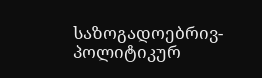საზოგადოებრივ-პოლიტიკურ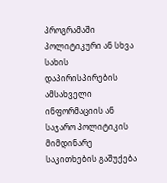პროგრამაში პოლიტიკური ან სხვა სახის დაპირისპირების ამსახველი ინფორმაციის ან საჯარო პოლიტიკის მიმდინარე საკითხების გაშუქება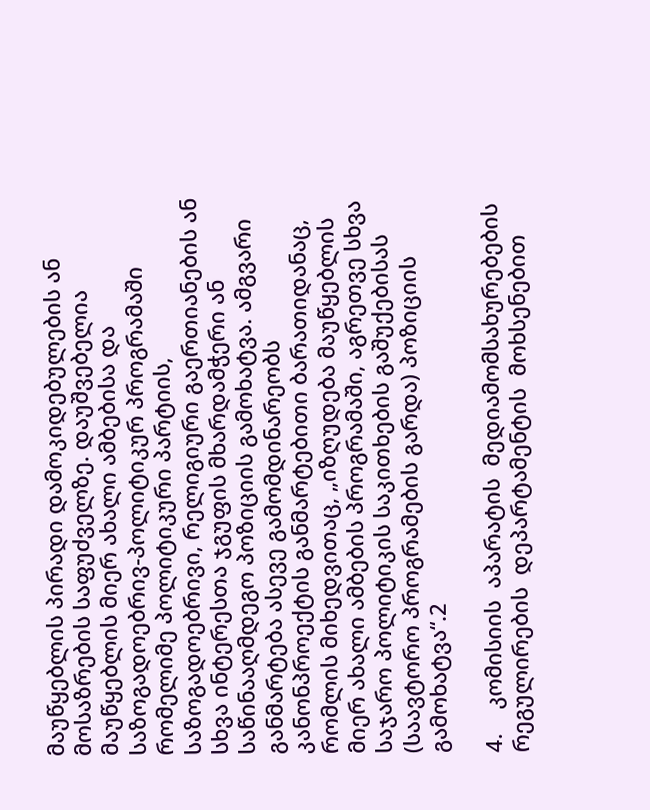მაუწყებლის პირადი დამოკიდებულების ან მოსაზრების საფუძველზე. დაუშვებელია მაუწყებლის მიერ ახალი ამბებისა და საზოგადოებრივ-პოლიტიკურ პროგრამაში რომელიმე პოლიტიკური პარტიის, საზოგადოებრივი, რელიგიური გაერთიანების ან სხვა ინტერესთა ჯგუფის მხარდამჭერი ან საწინააღმდეგო პოზიციის გამოხატვა. ამგვარი განმარტება ასევე გამომდინარეობს კანონპროექტის განმარტებითი ბარათიდანაც, რომლის მიხედვითაც, „იზღუდება მაუწყებლის მიერ ახალი ამბების პროგრამაში, აგრეთვე სხვა საჯარო პოლიტიკის საკითხების გაშუქებისას (საავტორო პროგრამების გარდა) პოზიციის გამოხატვა“.2

4.    კომისიის  აპარატის  მედიამომსახურებების  რეგულირების  დეპარტამენტის  მოხსენებით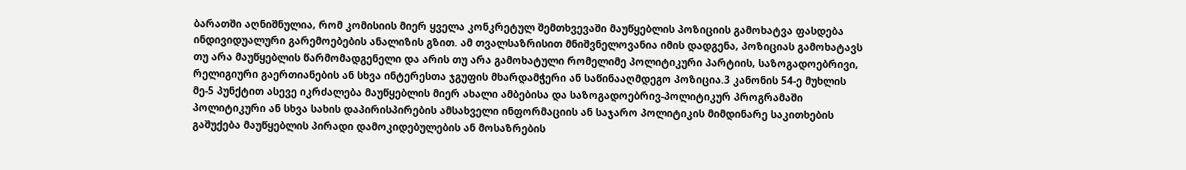ბარათში აღნიშნულია, რომ კომისიის მიერ ყველა კონკრეტულ შემთხვევაში მაუწყებლის პოზიციის გამოხატვა ფასდება ინდივიდუალური გარემოებების ანალიზის გზით. ამ თვალსაზრისით მნიშვნელოვანია იმის დადგენა, პოზიციას გამოხატავს თუ არა მაუწყებლის წარმომადგენელი და არის თუ არა გამოხატული რომელიმე პოლიტიკური პარტიის, საზოგადოებრივი, რელიგიური გაერთიანების ან სხვა ინტერესთა ჯგუფის მხარდამჭერი ან საწინააღმდეგო პოზიცია.3 კანონის 54-ე მუხლის მე-5 პუნქტით ასევე იკრძალება მაუწყებლის მიერ ახალი ამბებისა და საზოგადოებრივ-პოლიტიკურ პროგრამაში პოლიტიკური ან სხვა სახის დაპირისპირების ამსახველი ინფორმაციის ან საჯარო პოლიტიკის მიმდინარე საკითხების გაშუქება მაუწყებლის პირადი დამოკიდებულების ან მოსაზრების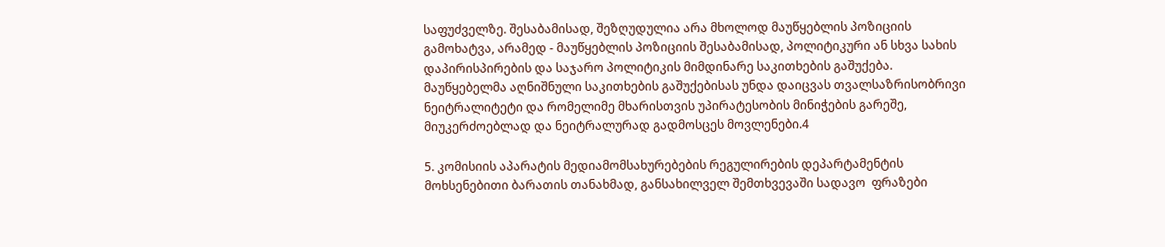საფუძველზე. შესაბამისად, შეზღუდულია არა მხოლოდ მაუწყებლის პოზიციის გამოხატვა, არამედ - მაუწყებლის პოზიციის შესაბამისად, პოლიტიკური ან სხვა სახის დაპირისპირების და საჯარო პოლიტიკის მიმდინარე საკითხების გაშუქება. მაუწყებელმა აღნიშნული საკითხების გაშუქებისას უნდა დაიცვას თვალსაზრისობრივი ნეიტრალიტეტი და რომელიმე მხარისთვის უპირატესობის მინიჭების გარეშე, მიუკერძოებლად და ნეიტრალურად გადმოსცეს მოვლენები.4

5. კომისიის აპარატის მედიამომსახურებების რეგულირების დეპარტამენტის მოხსენებითი ბარათის თანახმად, განსახილველ შემთხვევაში სადავო  ფრაზები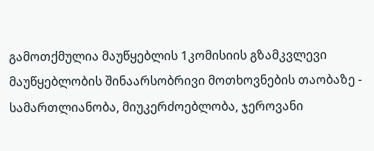გამოთქმულია მაუწყებლის 1კომისიის გზამკვლევი მაუწყებლობის შინაარსობრივი მოთხოვნების თაობაზე - სამართლიანობა, მიუკერძოებლობა, ჯეროვანი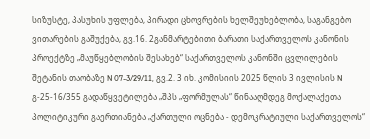სიზუსტე, პასუხის უფლება, პირადი ცხოვრების ხელშეუხებლობა, საგანგებო ვითარების გაშუქება, გვ.16. 2განმარტებითი ბარათი საქართველოს კანონის პროექტზე „მაუწყებლობის შესახებ“ საქართველოს კანონში ცვლილების შეტანის თაობაზე N 07-3/29/11, გვ.2. 3 იხ. კომისიის 2025 წლის 3 ივლისის N გ-25-16/355 გადაწყვეტილება „შპს „ფორმულას“ წინააღმდეგ მოქალაქეთა პოლიტიკური გაერთიანება „ქართული ოცნება - დემოკრატიული საქართველოს“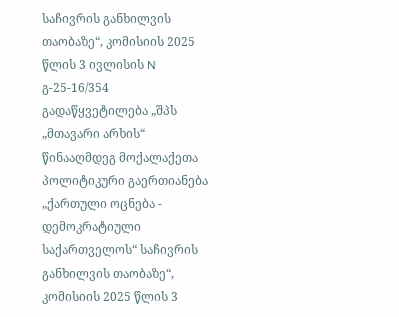საჩივრის განხილვის თაობაზე“, კომისიის 2025 წლის 3 ივლისის N გ-25-16/354 გადაწყვეტილება „შპს „მთავარი არხის“ წინააღმდეგ მოქალაქეთა პოლიტიკური გაერთიანება „ქართული ოცნება - დემოკრატიული საქართველოს“ საჩივრის განხილვის თაობაზე“, კომისიის 2025 წლის 3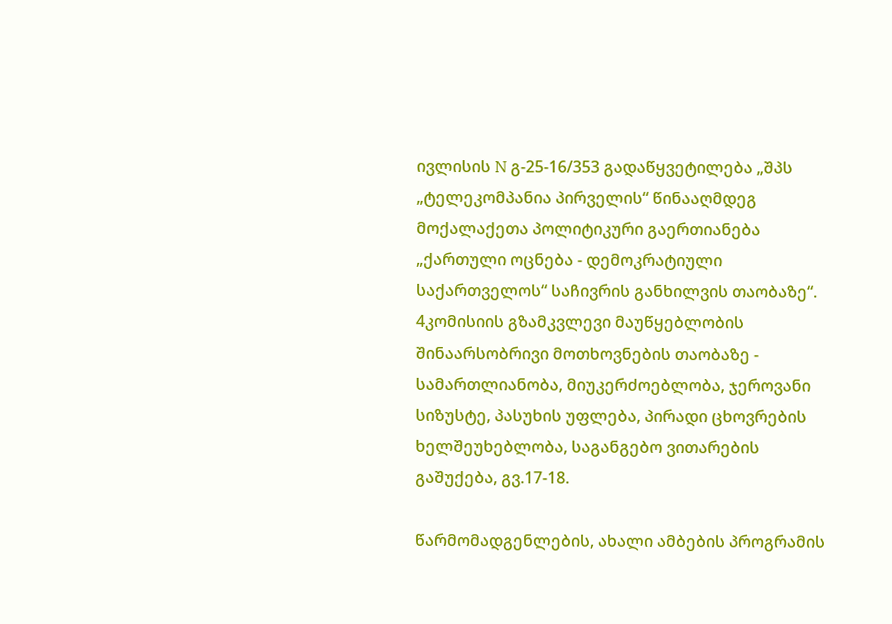ივლისის N გ-25-16/353 გადაწყვეტილება „შპს „ტელეკომპანია პირველის“ წინააღმდეგ მოქალაქეთა პოლიტიკური გაერთიანება „ქართული ოცნება - დემოკრატიული საქართველოს“ საჩივრის განხილვის თაობაზე“. 4კომისიის გზამკვლევი მაუწყებლობის შინაარსობრივი მოთხოვნების თაობაზე - სამართლიანობა, მიუკერძოებლობა, ჯეროვანი სიზუსტე, პასუხის უფლება, პირადი ცხოვრების ხელშეუხებლობა, საგანგებო ვითარების გაშუქება, გვ.17-18.

წარმომადგენლების, ახალი ამბების პროგრამის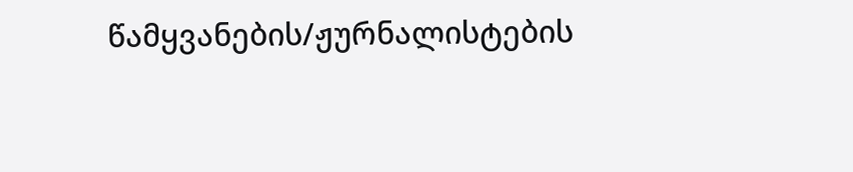წამყვანების/ჟურნალისტების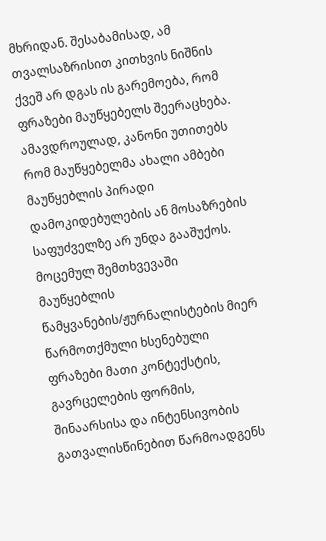მხრიდან. შესაბამისად, ამ თვალსაზრისით კითხვის ნიშნის ქვეშ არ დგას ის გარემოება, რომ ფრაზები მაუწყებელს შეერაცხება. ამავდროულად, კანონი უთითებს რომ მაუწყებელმა ახალი ამბები მაუწყებლის პირადი დამოკიდებულების ან მოსაზრების საფუძველზე არ უნდა გააშუქოს.  მოცემულ შემთხვევაში მაუწყებლის წამყვანების/ჟურნალისტების მიერ წარმოთქმული ხსენებული ფრაზები მათი კონტექსტის, გავრცელების ფორმის, შინაარსისა და ინტენსივობის გათვალისწინებით წარმოადგენს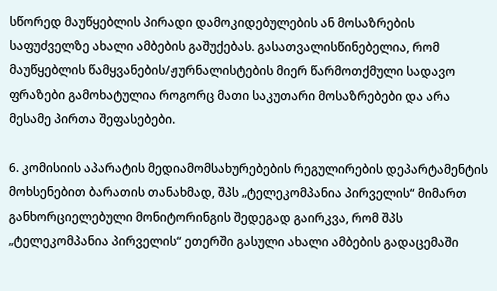სწორედ მაუწყებლის პირადი დამოკიდებულების ან მოსაზრების საფუძველზე ახალი ამბების გაშუქებას. გასათვალისწინებელია, რომ მაუწყებლის წამყვანების/ჟურნალისტების მიერ წარმოთქმული სადავო ფრაზები გამოხატულია როგორც მათი საკუთარი მოსაზრებები და არა მესამე პირთა შეფასებები.

6. კომისიის აპარატის მედიამომსახურებების რეგულირების დეპარტამენტის მოხსენებით ბარათის თანახმად, შპს „ტელეკომპანია პირველის“ მიმართ განხორციელებული მონიტორინგის შედეგად გაირკვა, რომ შპს „ტელეკომპანია პირველის“ ეთერში გასული ახალი ამბების გადაცემაში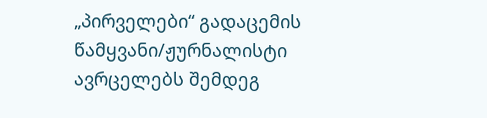„პირველები“ გადაცემის წამყვანი/ჟურნალისტი ავრცელებს შემდეგ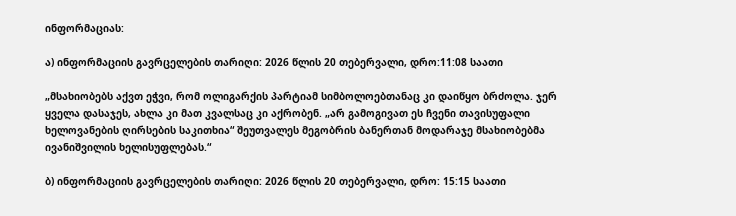ინფორმაციას:

ა) ინფორმაციის გავრცელების თარიღი: 2026 წლის 20 თებერვალი, დრო:11:08 საათი

„მსახიობებს აქვთ ეჭვი, რომ ოლიგარქის პარტიამ სიმბოლოებთანაც კი დაიწყო ბრძოლა. ჯერ ყველა დასაჯეს, ახლა კი მათ კვალსაც კი აქრობენ. „არ გამოგივათ ეს ჩვენი თავისუფალი ხელოვანების ღირსების საკითხია“ შეუთვალეს მეგობრის ბანერთან მოდარაჯე მსახიობებმა ივანიშვილის ხელისუფლებას.“

ბ) ინფორმაციის გავრცელების თარიღი: 2026 წლის 20 თებერვალი, დრო: 15:15 საათი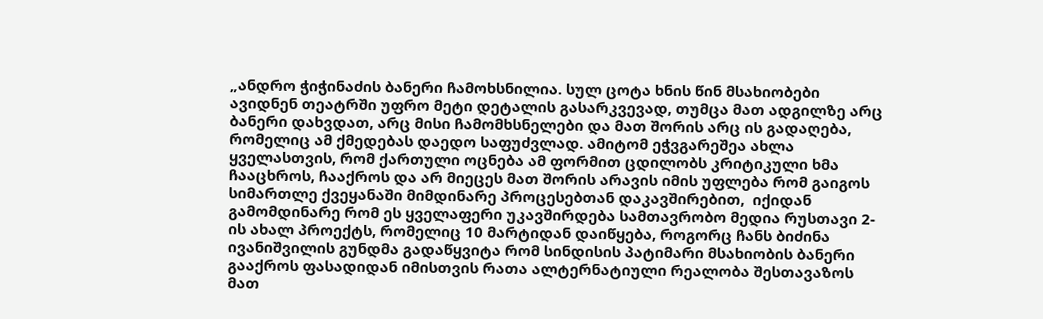„ანდრო ჭიჭინაძის ბანერი ჩამოხსნილია. სულ ცოტა ხნის წინ მსახიობები ავიდნენ თეატრში უფრო მეტი დეტალის გასარკვევად, თუმცა მათ ადგილზე არც ბანერი დახვდათ, არც მისი ჩამომხსნელები და მათ შორის არც ის გადაღება, რომელიც ამ ქმედებას დაედო საფუძვლად. ამიტომ ეჭვგარეშეა ახლა ყველასთვის, რომ ქართული ოცნება ამ ფორმით ცდილობს კრიტიკული ხმა ჩააცხროს, ჩააქროს და არ მიეცეს მათ შორის არავის იმის უფლება რომ გაიგოს სიმართლე ქვეყანაში მიმდინარე პროცესებთან დაკავშირებით,  იქიდან გამომდინარე რომ ეს ყველაფერი უკავშირდება სამთავრობო მედია რუსთავი 2-ის ახალ პროექტს, რომელიც 10 მარტიდან დაიწყება, როგორც ჩანს ბიძინა ივანიშვილის გუნდმა გადაწყვიტა რომ სინდისის პატიმარი მსახიობის ბანერი გააქროს ფასადიდან იმისთვის რათა ალტერნატიული რეალობა შესთავაზოს მათ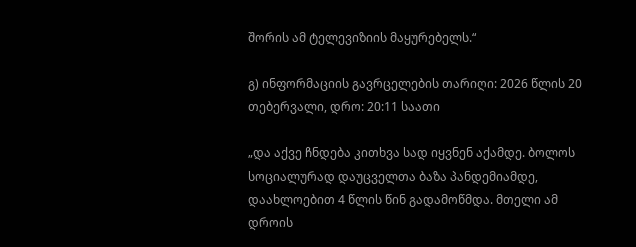შორის ამ ტელევიზიის მაყურებელს.“

გ) ინფორმაციის გავრცელების თარიღი: 2026 წლის 20 თებერვალი, დრო: 20:11 საათი

„და აქვე ჩნდება კითხვა სად იყვნენ აქამდე. ბოლოს სოციალურად დაუცველთა ბაზა პანდემიამდე, დაახლოებით 4 წლის წინ გადამოწმდა. მთელი ამ დროის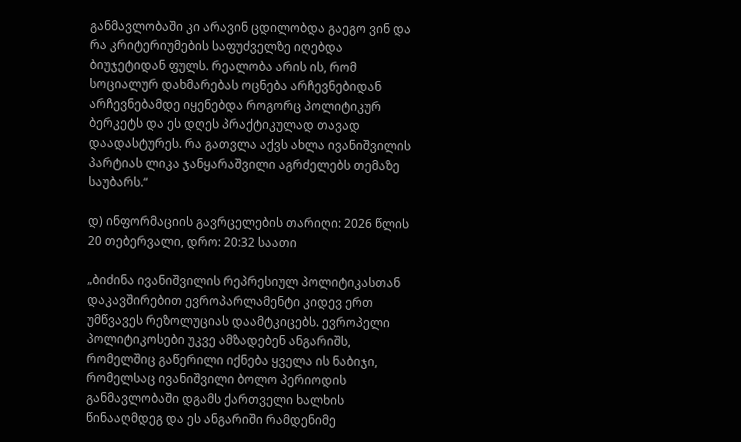განმავლობაში კი არავინ ცდილობდა გაეგო ვინ და რა კრიტერიუმების საფუძველზე იღებდა ბიუჯეტიდან ფულს. რეალობა არის ის, რომ სოციალურ დახმარებას ოცნება არჩევნებიდან არჩევნებამდე იყენებდა როგორც პოლიტიკურ ბერკეტს და ეს დღეს პრაქტიკულად თავად დაადასტურეს. რა გათვლა აქვს ახლა ივანიშვილის პარტიას ლიკა ჯანყარაშვილი აგრძელებს თემაზე საუბარს.“

დ) ინფორმაციის გავრცელების თარიღი: 2026 წლის 20 თებერვალი, დრო: 20:32 საათი

„ბიძინა ივანიშვილის რეპრესიულ პოლიტიკასთან დაკავშირებით ევროპარლამენტი კიდევ ერთ უმწვავეს რეზოლუციას დაამტკიცებს. ევროპელი პოლიტიკოსები უკვე ამზადებენ ანგარიშს, რომელშიც გაწერილი იქნება ყველა ის ნაბიჯი, რომელსაც ივანიშვილი ბოლო პერიოდის განმავლობაში დგამს ქართველი ხალხის წინააღმდეგ და ეს ანგარიში რამდენიმე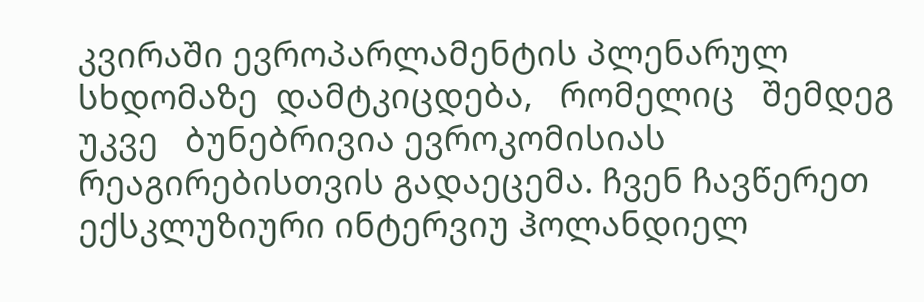კვირაში ევროპარლამენტის პლენარულ სხდომაზე  დამტკიცდება,   რომელიც   შემდეგ   უკვე   ბუნებრივია ევროკომისიას რეაგირებისთვის გადაეცემა. ჩვენ ჩავწერეთ ექსკლუზიური ინტერვიუ ჰოლანდიელ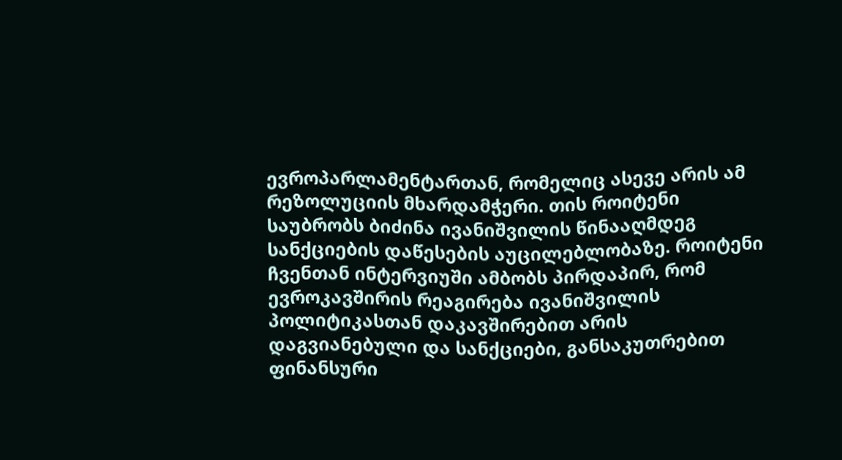ევროპარლამენტართან, რომელიც ასევე არის ამ რეზოლუციის მხარდამჭერი. თის როიტენი საუბრობს ბიძინა ივანიშვილის წინააღმდეგ სანქციების დაწესების აუცილებლობაზე. როიტენი ჩვენთან ინტერვიუში ამბობს პირდაპირ, რომ ევროკავშირის რეაგირება ივანიშვილის პოლიტიკასთან დაკავშირებით არის დაგვიანებული და სანქციები, განსაკუთრებით ფინანსური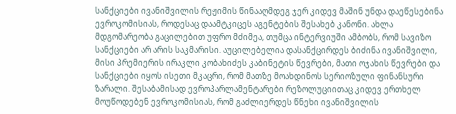სანქციები ივანიშვილის რეჟიმის წინააღმდეგ ჯერ კიდევ მაშინ უნდა დაეწესებინა ევროკომისიას, როდესაც დაამტკიცეს აგენტების შესახებ კანონი. ახლა მდგომარეობა გაცილებით უფრო მძიმეა, თუმცა ინტერვიუში ამბობს, რომ სავიზო სანქციები არ არის საკმარისი. აუცილებელია დასანქცირდეს ბიძინა ივანიშვილი, მისი პრემიერის ირაკლი კობახიძეს კაბინეტის წევრები, მათი ოჯახის წევრები და სანქციები იყოს ისეთი მკაცრი, რომ მათზე მოახდინოს სერიოზული ფინანსური ზარალი. შესაბამისად ევროპარლამენტარები რეზოლუციითაც კიდევ ერთხელ მოუწოდებენ ევროკომისიას, რომ გაძლიერდეს წნეხი ივანიშვილის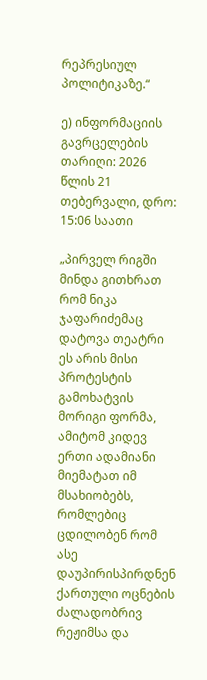რეპრესიულ პოლიტიკაზე.“

ე) ინფორმაციის გავრცელების თარიღი: 2026 წლის 21 თებერვალი, დრო: 15:06 საათი

„პირველ რიგში მინდა გითხრათ რომ ნიკა ჯაფარიძემაც დატოვა თეატრი ეს არის მისი პროტესტის გამოხატვის მორიგი ფორმა, ამიტომ კიდევ ერთი ადამიანი მიემატათ იმ მსახიობებს, რომლებიც ცდილობენ რომ ასე დაუპირისპირდნენ ქართული ოცნების ძალადობრივ რეჟიმსა და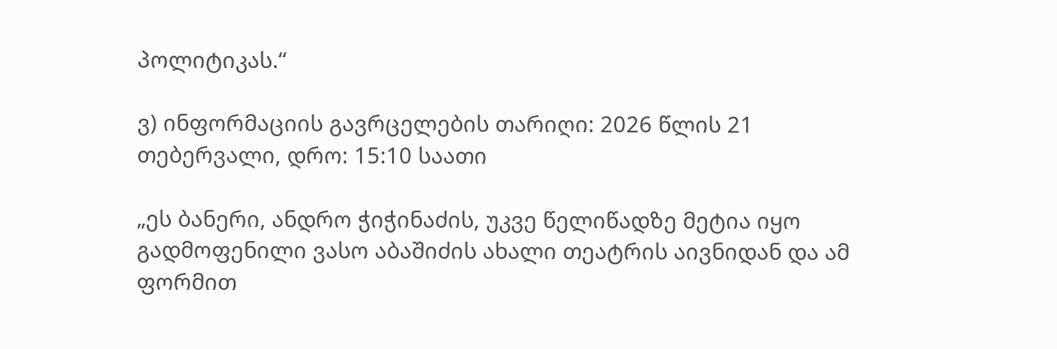პოლიტიკას.“

ვ) ინფორმაციის გავრცელების თარიღი: 2026 წლის 21 თებერვალი, დრო: 15:10 საათი

„ეს ბანერი, ანდრო ჭიჭინაძის, უკვე წელიწადზე მეტია იყო გადმოფენილი ვასო აბაშიძის ახალი თეატრის აივნიდან და ამ ფორმით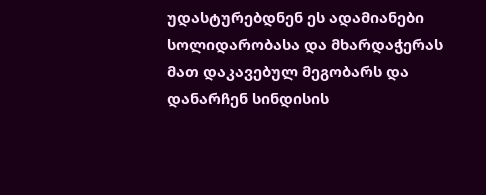უდასტურებდნენ ეს ადამიანები სოლიდარობასა და მხარდაჭერას მათ დაკავებულ მეგობარს და დანარჩენ სინდისის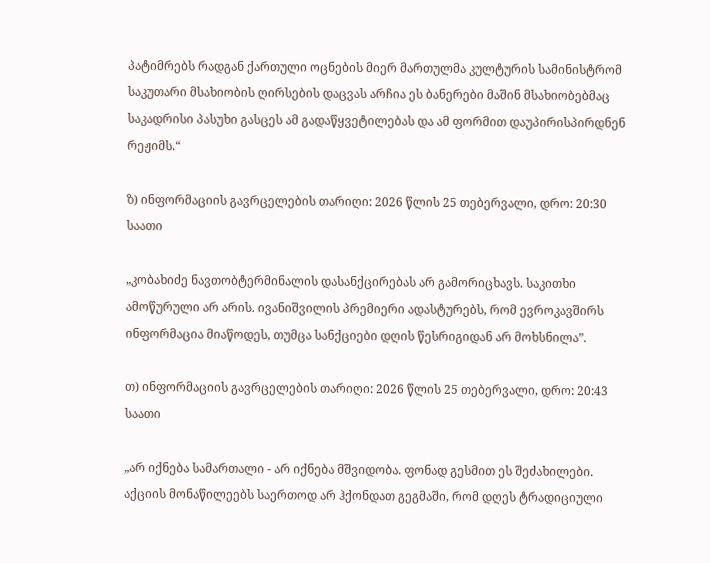პატიმრებს რადგან ქართული ოცნების მიერ მართულმა კულტურის სამინისტრომ საკუთარი მსახიობის ღირსების დაცვას არჩია ეს ბანერები მაშინ მსახიობებმაც საკადრისი პასუხი გასცეს ამ გადაწყვეტილებას და ამ ფორმით დაუპირისპირდნენ რეჟიმს.“

ზ) ინფორმაციის გავრცელების თარიღი: 2026 წლის 25 თებერვალი, დრო: 20:30 საათი

„კობახიძე ნავთობტერმინალის დასანქცირებას არ გამორიცხავს. საკითხი ამოწურული არ არის. ივანიშვილის პრემიერი ადასტურებს, რომ ევროკავშირს ინფორმაცია მიაწოდეს, თუმცა სანქციები დღის წესრიგიდან არ მოხსნილა”.

თ) ინფორმაციის გავრცელების თარიღი: 2026 წლის 25 თებერვალი, დრო: 20:43 საათი

„არ იქნება სამართალი - არ იქნება მშვიდობა. ფონად გესმით ეს შეძახილები. აქციის მონაწილეებს საერთოდ არ ჰქონდათ გეგმაში, რომ დღეს ტრადიციული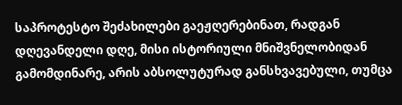საპროტესტო შეძახილები გაეჟღერებინათ, რადგან დღევანდელი დღე, მისი ისტორიული მნიშვნელობიდან გამომდინარე, არის აბსოლუტურად განსხვავებული, თუმცა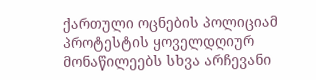ქართული ოცნების პოლიციამ პროტესტის ყოველდღიურ მონაწილეებს სხვა არჩევანი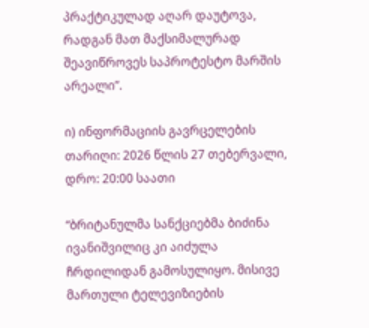პრაქტიკულად აღარ დაუტოვა, რადგან მათ მაქსიმალურად შეავიწროვეს საპროტესტო მარშის არეალი”.

ი) ინფორმაციის გავრცელების თარიღი: 2026 წლის 27 თებერვალი, დრო: 20:00 საათი

“ბრიტანულმა სანქციებმა ბიძინა ივანიშვილიც კი აიძულა ჩრდილიდან გამოსულიყო. მისივე მართული ტელევიზიების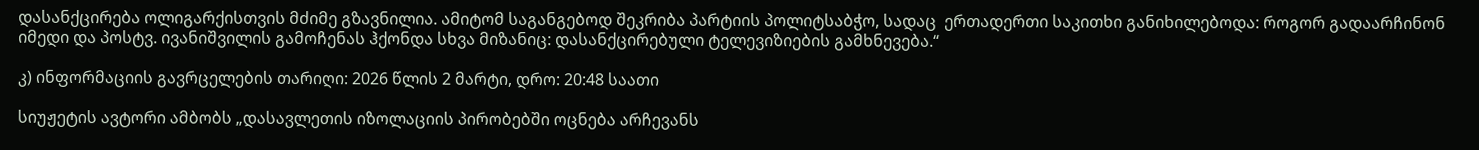დასანქცირება ოლიგარქისთვის მძიმე გზავნილია. ამიტომ საგანგებოდ შეკრიბა პარტიის პოლიტსაბჭო, სადაც  ერთადერთი საკითხი განიხილებოდა: როგორ გადაარჩინონ იმედი და პოსტვ. ივანიშვილის გამოჩენას ჰქონდა სხვა მიზანიც: დასანქცირებული ტელევიზიების გამხნევება.“

კ) ინფორმაციის გავრცელების თარიღი: 2026 წლის 2 მარტი, დრო: 20:48 საათი

სიუჟეტის ავტორი ამბობს „დასავლეთის იზოლაციის პირობებში ოცნება არჩევანს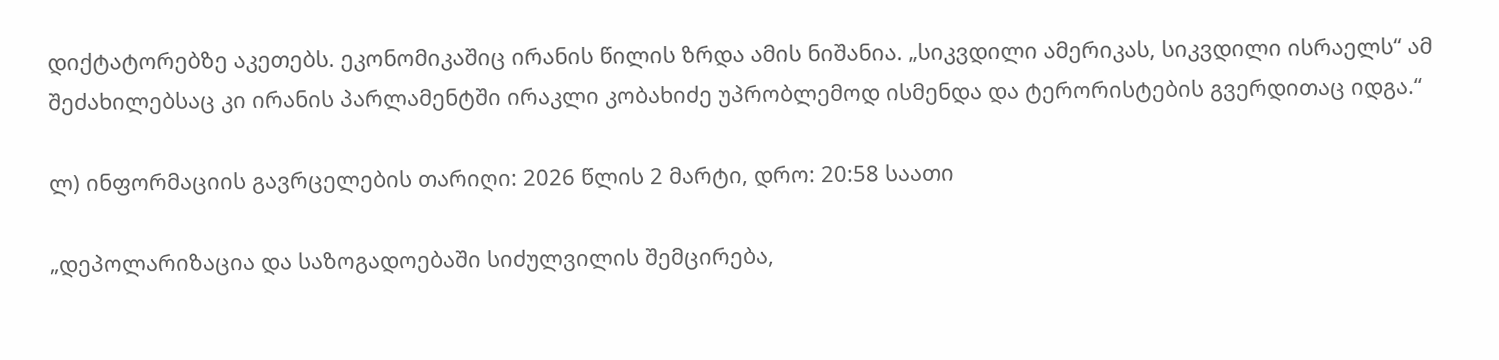დიქტატორებზე აკეთებს. ეკონომიკაშიც ირანის წილის ზრდა ამის ნიშანია. „სიკვდილი ამერიკას, სიკვდილი ისრაელს“ ამ შეძახილებსაც კი ირანის პარლამენტში ირაკლი კობახიძე უპრობლემოდ ისმენდა და ტერორისტების გვერდითაც იდგა.“

ლ) ინფორმაციის გავრცელების თარიღი: 2026 წლის 2 მარტი, დრო: 20:58 საათი

„დეპოლარიზაცია და საზოგადოებაში სიძულვილის შემცირება,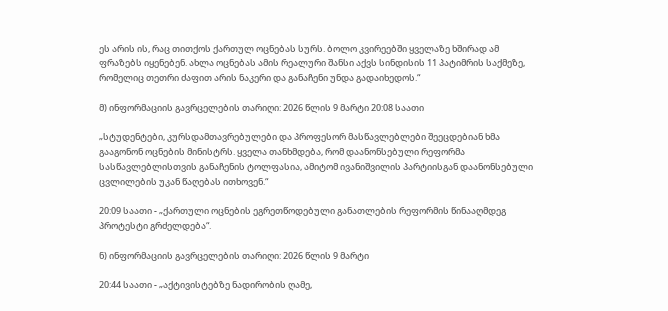ეს არის ის, რაც თითქოს ქართულ ოცნებას სურს. ბოლო კვირეებში ყველაზე ხშირად ამ ფრაზებს იყენებენ. ახლა ოცნებას ამის რეალური შანსი აქვს სინდისის 11 პატიმრის საქმეზე, რომელიც თეთრი ძაფით არის ნაკერი და განაჩენი უნდა გადაიხედოს.“

მ) ინფორმაციის გავრცელების თარიღი: 2026 წლის 9 მარტი 20:08 საათი

„სტუდენტები, კურსდამთავრებულები და პროფესორ მასწავლებლები შეეცდებიან ხმა გააგონონ ოცნების მინისტრს. ყველა თანხმდება, რომ დაანონსებული რეფორმა სასწავლებლისთვის განაჩენის ტოლფასია, ამიტომ ივანიშვილის პარტიისგან დაანონსებული ცვლილების უკან წაღებას ითხოვენ.“

20:09 საათი - „ქართული ოცნების ეგრეთწოდებული განათლების რეფორმის წინააღმდეგ პროტესტი გრძელდება“.

ნ) ინფორმაციის გავრცელების თარიღი: 2026 წლის 9 მარტი

20:44 საათი - „აქტივისტებზე ნადირობის ღამე,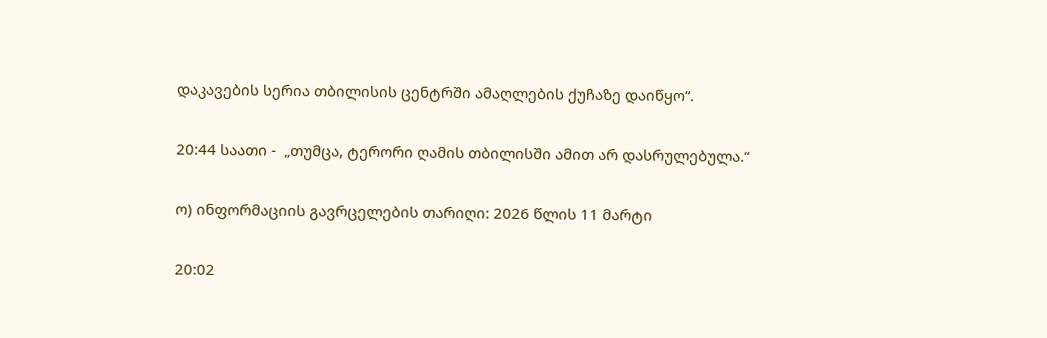დაკავების სერია თბილისის ცენტრში ამაღლების ქუჩაზე დაიწყო“.

20:44 საათი -  „თუმცა, ტერორი ღამის თბილისში ამით არ დასრულებულა.“

ო) ინფორმაციის გავრცელების თარიღი: 2026 წლის 11 მარტი

20:02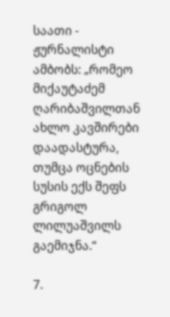საათი - ჟურნალისტი ამბობს: „რომეო მიქაუტაძემ ღარიბაშვილთან ახლო კავშირები დაადასტურა, თუმცა ოცნების სუსის ექს შეფს გრიგოლ ლილუაშვილს გაემიჯნა.“

7.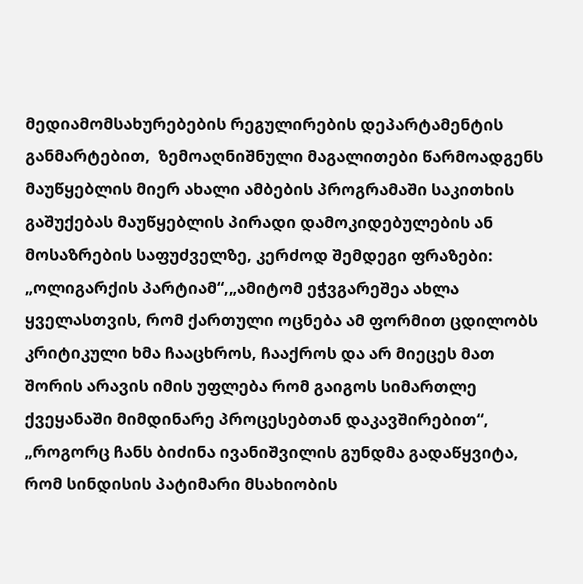მედიამომსახურებების რეგულირების დეპარტამენტის განმარტებით,  ზემოაღნიშნული მაგალითები წარმოადგენს მაუწყებლის მიერ ახალი ამბების პროგრამაში საკითხის გაშუქებას მაუწყებლის პირადი დამოკიდებულების ან მოსაზრების საფუძველზე, კერძოდ შემდეგი ფრაზები: „ოლიგარქის პარტიამ“,„ამიტომ ეჭვგარეშეა ახლა ყველასთვის, რომ ქართული ოცნება ამ ფორმით ცდილობს კრიტიკული ხმა ჩააცხროს, ჩააქროს და არ მიეცეს მათ შორის არავის იმის უფლება რომ გაიგოს სიმართლე ქვეყანაში მიმდინარე პროცესებთან დაკავშირებით“, „როგორც ჩანს ბიძინა ივანიშვილის გუნდმა გადაწყვიტა, რომ სინდისის პატიმარი მსახიობის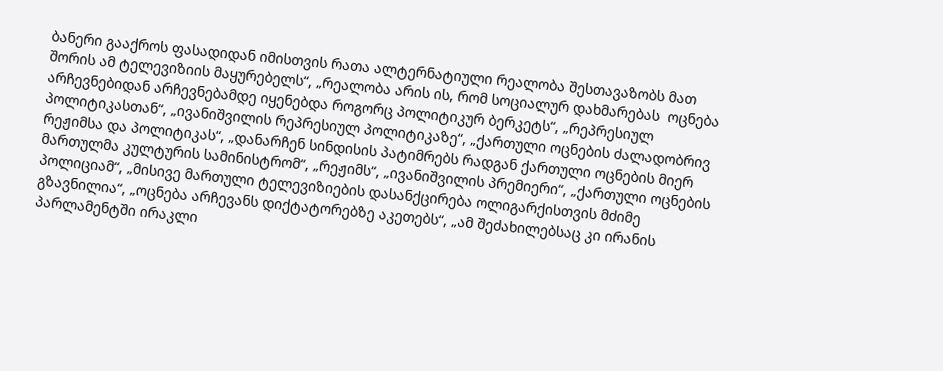ბანერი გააქროს ფასადიდან იმისთვის რათა ალტერნატიული რეალობა შესთავაზობს მათ შორის ამ ტელევიზიის მაყურებელს“, „რეალობა არის ის, რომ სოციალურ დახმარებას  ოცნება არჩევნებიდან არჩევნებამდე იყენებდა როგორც პოლიტიკურ ბერკეტს“, „რეპრესიულ პოლიტიკასთან“, „ივანიშვილის რეპრესიულ პოლიტიკაზე“, „ქართული ოცნების ძალადობრივ რეჟიმსა და პოლიტიკას“, „დანარჩენ სინდისის პატიმრებს რადგან ქართული ოცნების მიერ მართულმა კულტურის სამინისტრომ“, „რეჟიმს“, „ივანიშვილის პრემიერი“, „ქართული ოცნების პოლიციამ“, „მისივე მართული ტელევიზიების დასანქცირება ოლიგარქისთვის მძიმე გზავნილია“, „ოცნება არჩევანს დიქტატორებზე აკეთებს“, „ამ შეძახილებსაც კი ირანის პარლამენტში ირაკლი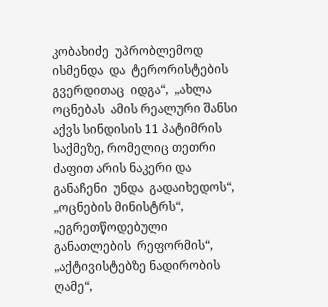კობახიძე  უპრობლემოდ ისმენდა  და  ტერორისტების  გვერდითაც  იდგა“,  „ახლა  ოცნებას  ამის რეალური შანსი აქვს სინდისის 11 პატიმრის საქმეზე, რომელიც თეთრი ძაფით არის ნაკერი და განაჩენი  უნდა  გადაიხედოს“,  „ოცნების მინისტრს“,  „ეგრეთწოდებული  განათლების  რეფორმის“, „აქტივისტებზე ნადირობის ღამე“,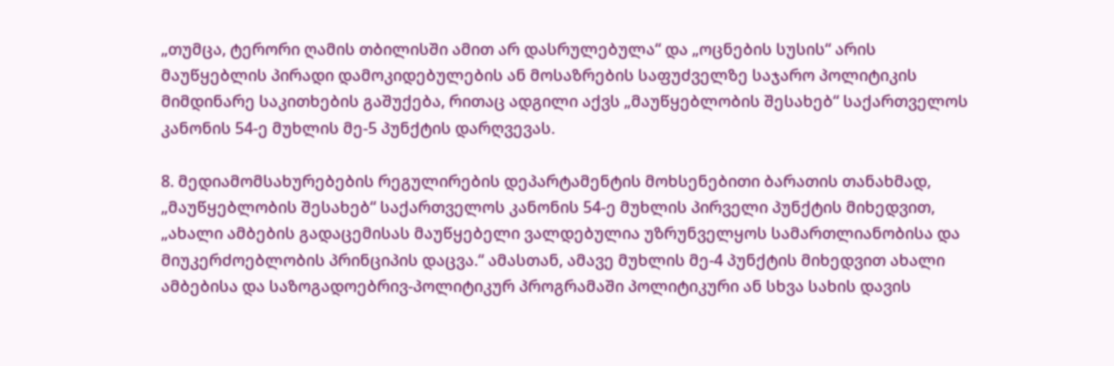„თუმცა, ტერორი ღამის თბილისში ამით არ დასრულებულა“ და „ოცნების სუსის“ არის მაუწყებლის პირადი დამოკიდებულების ან მოსაზრების საფუძველზე საჯარო პოლიტიკის მიმდინარე საკითხების გაშუქება, რითაც ადგილი აქვს „მაუწყებლობის შესახებ“ საქართველოს კანონის 54-ე მუხლის მე-5 პუნქტის დარღვევას.

8. მედიამომსახურებების რეგულირების დეპარტამენტის მოხსენებითი ბარათის თანახმად, „მაუწყებლობის შესახებ“ საქართველოს კანონის 54-ე მუხლის პირველი პუნქტის მიხედვით, „ახალი ამბების გადაცემისას მაუწყებელი ვალდებულია უზრუნველყოს სამართლიანობისა და მიუკერძოებლობის პრინციპის დაცვა.“ ამასთან, ამავე მუხლის მე-4 პუნქტის მიხედვით ახალი ამბებისა და საზოგადოებრივ-პოლიტიკურ პროგრამაში პოლიტიკური ან სხვა სახის დავის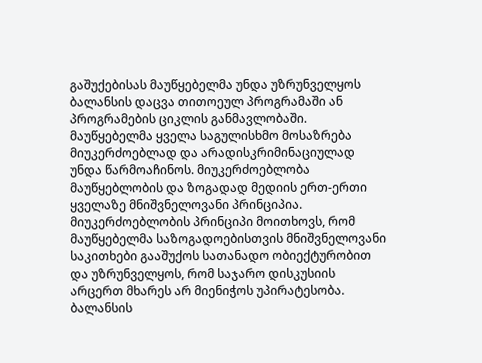გაშუქებისას მაუწყებელმა უნდა უზრუნველყოს ბალანსის დაცვა თითოეულ პროგრამაში ან პროგრამების ციკლის განმავლობაში. მაუწყებელმა ყველა საგულისხმო მოსაზრება მიუკერძოებლად და არადისკრიმინაციულად უნდა წარმოაჩინოს. მიუკერძოებლობა მაუწყებლობის და ზოგადად მედიის ერთ-ერთი ყველაზე მნიშვნელოვანი პრინციპია. მიუკერძოებლობის პრინციპი მოითხოვს, რომ მაუწყებელმა საზოგადოებისთვის მნიშვნელოვანი საკითხები გააშუქოს სათანადო ობიექტურობით და უზრუნველყოს, რომ საჯარო დისკუსიის არცერთ მხარეს არ მიენიჭოს უპირატესობა.  ბალანსის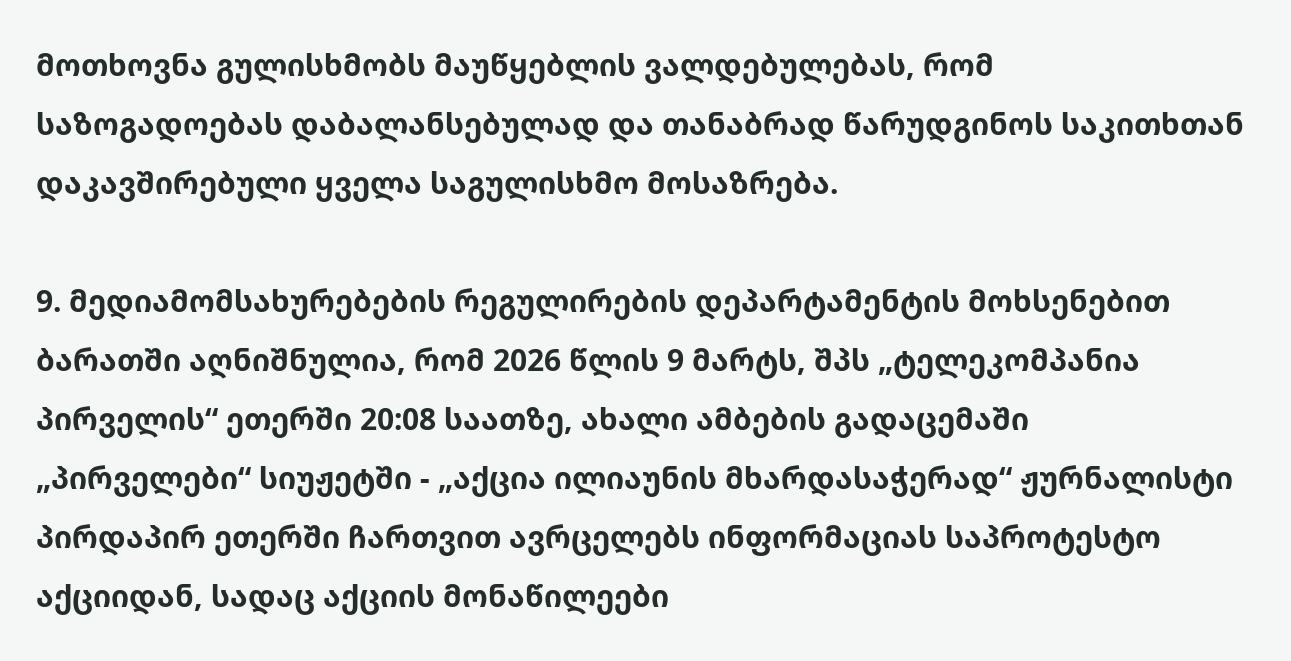მოთხოვნა გულისხმობს მაუწყებლის ვალდებულებას, რომ საზოგადოებას დაბალანსებულად და თანაბრად წარუდგინოს საკითხთან დაკავშირებული ყველა საგულისხმო მოსაზრება.

9. მედიამომსახურებების რეგულირების დეპარტამენტის მოხსენებით ბარათში აღნიშნულია, რომ 2026 წლის 9 მარტს, შპს „ტელეკომპანია პირველის“ ეთერში 20:08 საათზე, ახალი ამბების გადაცემაში „პირველები“ სიუჟეტში - „აქცია ილიაუნის მხარდასაჭერად“ ჟურნალისტი პირდაპირ ეთერში ჩართვით ავრცელებს ინფორმაციას საპროტესტო აქციიდან, სადაც აქციის მონაწილეები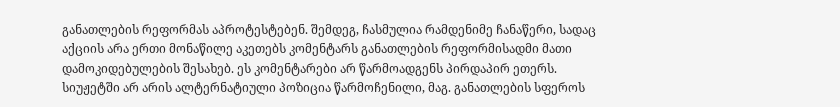განათლების რეფორმას აპროტესტებენ. შემდეგ, ჩასმულია რამდენიმე ჩანაწერი, სადაც აქციის არა ერთი მონაწილე აკეთებს კომენტარს განათლების რეფორმისადმი მათი დამოკიდებულების შესახებ. ეს კომენტარები არ წარმოადგენს პირდაპირ ეთერს. სიუჟეტში არ არის ალტერნატიული პოზიცია წარმოჩენილი, მაგ. განათლების სფეროს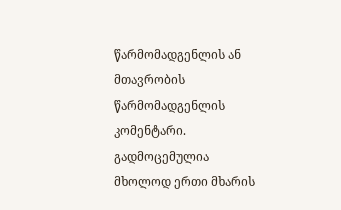წარმომადგენლის ან მთავრობის წარმომადგენლის კომენტარი. გადმოცემულია მხოლოდ ერთი მხარის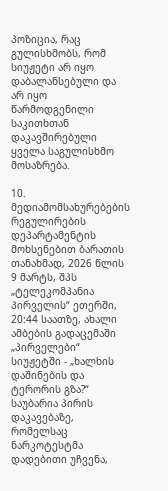პოზიცია, რაც გულისხმობს, რომ სიუჟეტი არ იყო დაბალანსებული და არ იყო წარმოდგენილი საკითხთან დაკავშირებული ყველა საგულისხმო მოსაზრება.

10.  მედიამომსახურებების რეგულირების დეპარტამენტის მოხსენებით ბარათის თანახმად, 2026 წლის 9 მარტს, შპს „ტელეკომპანია პირველის“ ეთერში, 20:44 საათზე, ახალი ამბების გადაცემაში „პირველები“ სიუჟეტში - „ხალხის დაშინების და ტერორის გზა?“ საუბარია პირის დაკავებაზე, რომელსაც ნარკოტესტმა დადებითი უჩვენა,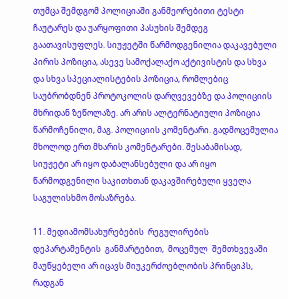თუმცა შემდგომ პოლიციაში განმეორებითი ტესტი ჩაუტარეს და უარყოფითი პასუხის შემდეგ გაათავისუფლეს. სიუჟეტში წარმოდგენილია დაკავებული პირის პოზიცია, ასევე სამოქალაქო აქტივისტის და სხვა და სხვა სპეციალისტების პოზიცია, რომლებიც საუბრობდნენ პროტოკოლის დარღვევებზე და პოლიციის მხრიდან ზეწოლაზე. არ არის ალტერნატიული პოზიცია წარმოჩენილი, მაგ. პოლიციის კომენტარი. გადმოცემულია მხოლოდ ერთ მხარის კომენტარები. შესაბამისად, სიუჟეტი არ იყო დაბალანსებული და არ იყო წარმოდგენილი საკითხთან დაკავშირებული ყველა საგულისხმო მოსაზრება.

11. მედიამომსახურებების  რეგულირების  დეპარტამენტის  განმარტებით,  მოცემულ  შემთხვევაში მაუწყებელი არ იცავს მიუკერძოებლობის პრინციპს, რადგან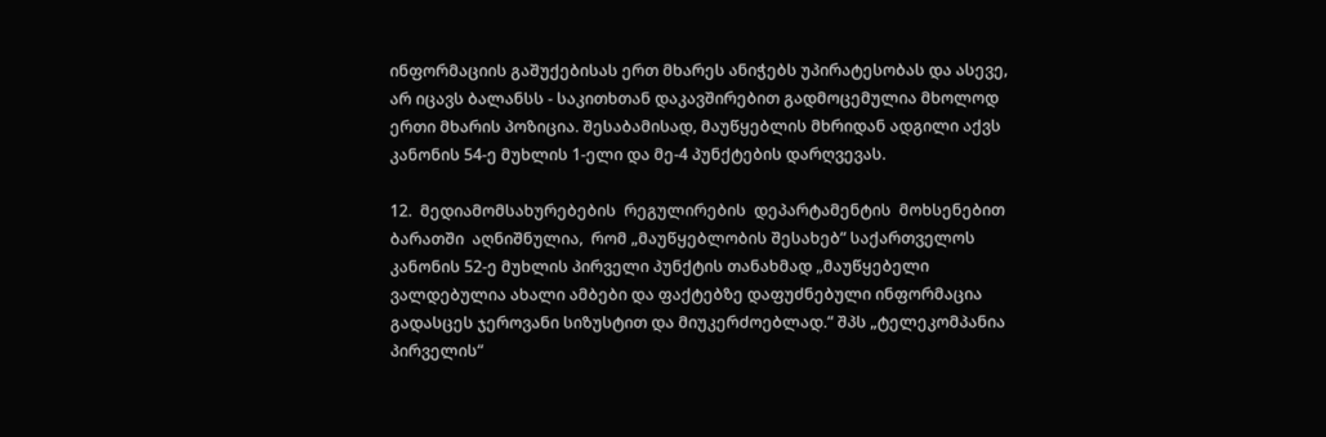ინფორმაციის გაშუქებისას ერთ მხარეს ანიჭებს უპირატესობას და ასევე,   არ იცავს ბალანსს - საკითხთან დაკავშირებით გადმოცემულია მხოლოდ ერთი მხარის პოზიცია. შესაბამისად, მაუწყებლის მხრიდან ადგილი აქვს კანონის 54-ე მუხლის 1-ელი და მე-4 პუნქტების დარღვევას.

12.  მედიამომსახურებების  რეგულირების  დეპარტამენტის  მოხსენებით  ბარათში  აღნიშნულია,  რომ „მაუწყებლობის შესახებ“ საქართველოს კანონის 52-ე მუხლის პირველი პუნქტის თანახმად „მაუწყებელი ვალდებულია ახალი ამბები და ფაქტებზე დაფუძნებული ინფორმაცია გადასცეს ჯეროვანი სიზუსტით და მიუკერძოებლად.“ შპს „ტელეკომპანია პირველის“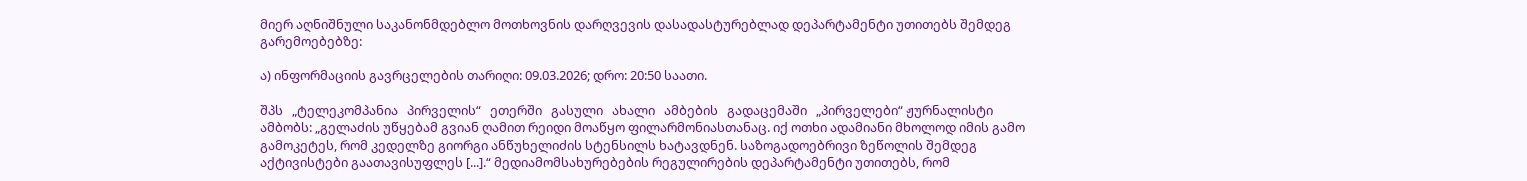მიერ აღნიშნული საკანონმდებლო მოთხოვნის დარღვევის დასადასტურებლად დეპარტამენტი უთითებს შემდეგ გარემოებებზე:

ა) ინფორმაციის გავრცელების თარიღი: 09.03.2026; დრო: 20:50 საათი.

შპს   „ტელეკომპანია   პირველის“   ეთერში   გასული   ახალი   ამბების   გადაცემაში   „პირველები“ ჟურნალისტი ამბობს: „გელაძის უწყებამ გვიან ღამით რეიდი მოაწყო ფილარმონიასთანაც. იქ ოთხი ადამიანი მხოლოდ იმის გამო გამოკეტეს, რომ კედელზე გიორგი ანწუხელიძის სტენსილს ხატავდნენ. საზოგადოებრივი ზეწოლის შემდეგ აქტივისტები გაათავისუფლეს [...].“ მედიამომსახურებების რეგულირების დეპარტამენტი უთითებს, რომ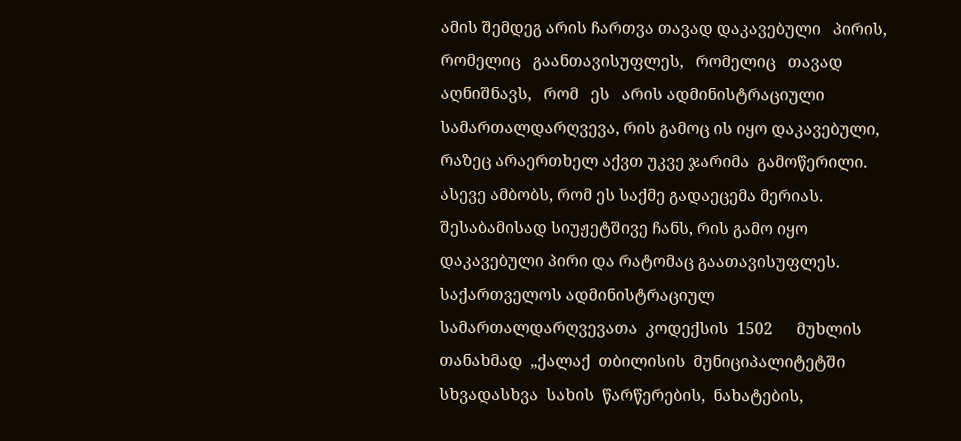ამის შემდეგ არის ჩართვა თავად დაკავებული   პირის,   რომელიც   გაანთავისუფლეს,   რომელიც   თავად   აღნიშნავს,   რომ   ეს   არის ადმინისტრაციული სამართალდარღვევა, რის გამოც ის იყო დაკავებული, რაზეც არაერთხელ აქვთ უკვე ჯარიმა  გამოწერილი. ასევე ამბობს, რომ ეს საქმე გადაეცემა მერიას. შესაბამისად სიუჟეტშივე ჩანს, რის გამო იყო დაკავებული პირი და რატომაც გაათავისუფლეს. საქართველოს ადმინისტრაციულ სამართალდარღვევათა  კოდექსის  1502      მუხლის  თანახმად  „ქალაქ  თბილისის  მუნიციპალიტეტში სხვადასხვა  სახის  წარწერების,  ნახატების,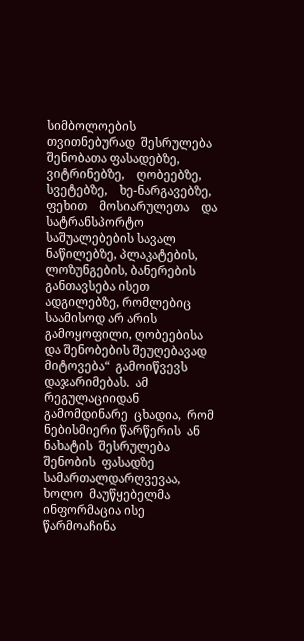სიმბოლოების  თვითნებურად  შესრულება  შენობათა ფასადებზე,    ვიტრინებზე,    ღობეებზე,    სვეტებზე,    ხე-ნარგავებზე,    ფეხით    მოსიარულეთა    და სატრანსპორტო საშუალებების სავალ ნაწილებზე, პლაკატების, ლოზუნგების, ბანერების განთავსება ისეთ ადგილებზე, რომლებიც საამისოდ არ არის გამოყოფილი, ღობეებისა და შენობების შეუღებავად მიტოვება“  გამოიწვევს  დაჯარიმებას.  ამ  რეგულაციიდან  გამომდინარე  ცხადია,  რომ  ნებისმიერი წარწერის  ან  ნახატის  შესრულება  შენობის  ფასადზე  სამართალდარღვევაა,  ხოლო  მაუწყებელმა ინფორმაცია ისე წარმოაჩინა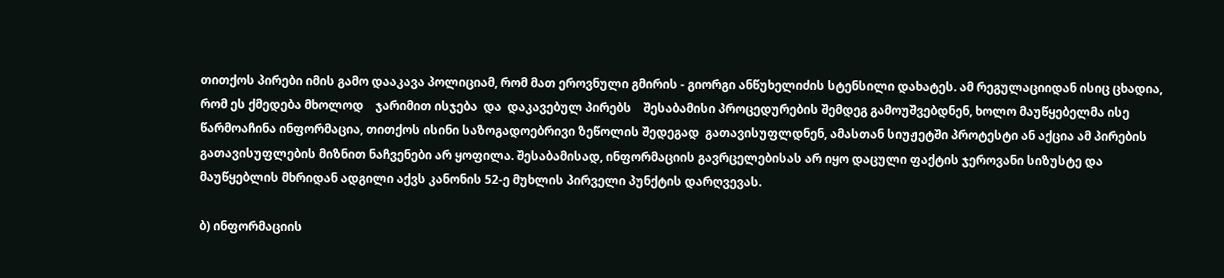თითქოს პირები იმის გამო დააკავა პოლიციამ, რომ მათ ეროვნული გმირის - გიორგი ანწუხელიძის სტენსილი დახატეს. ამ რეგულაციიდან ისიც ცხადია, რომ ეს ქმედება მხოლოდ    ჯარიმით ისჯება  და  დაკავებულ პირებს    შესაბამისი პროცედურების შემდეგ გამოუშვებდნენ, ხოლო მაუწყებელმა ისე წარმოაჩინა ინფორმაცია, თითქოს ისინი საზოგადოებრივი ზეწოლის შედეგად  გათავისუფლდნენ, ამასთან სიუჟეტში პროტესტი ან აქცია ამ პირების გათავისუფლების მიზნით ნაჩვენები არ ყოფილა. შესაბამისად, ინფორმაციის გავრცელებისას არ იყო დაცული ფაქტის ჯეროვანი სიზუსტე და მაუწყებლის მხრიდან ადგილი აქვს კანონის 52-ე მუხლის პირველი პუნქტის დარღვევას.

ბ) ინფორმაციის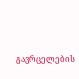გავრცელების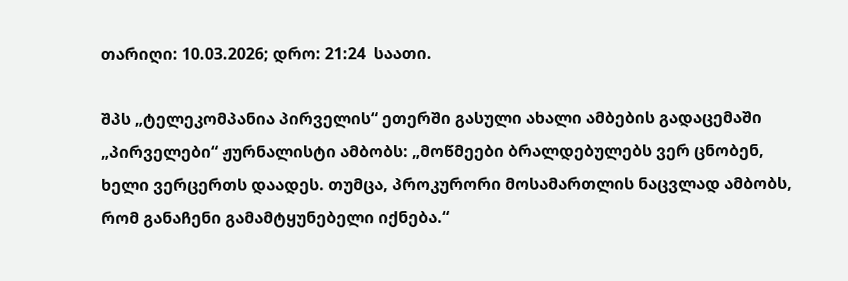თარიღი: 10.03.2026; დრო: 21:24  საათი.

შპს „ტელეკომპანია პირველის“ ეთერში გასული ახალი ამბების გადაცემაში „პირველები“ ჟურნალისტი ამბობს: „მოწმეები ბრალდებულებს ვერ ცნობენ, ხელი ვერცერთს დაადეს. თუმცა, პროკურორი მოსამართლის ნაცვლად ამბობს, რომ განაჩენი გამამტყუნებელი იქნება.“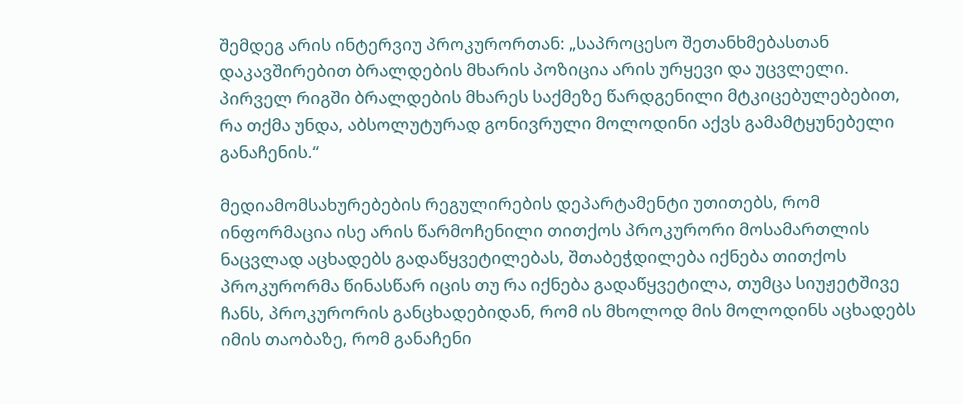შემდეგ არის ინტერვიუ პროკურორთან: „საპროცესო შეთანხმებასთან დაკავშირებით ბრალდების მხარის პოზიცია არის ურყევი და უცვლელი. პირველ რიგში ბრალდების მხარეს საქმეზე წარდგენილი მტკიცებულებებით, რა თქმა უნდა, აბსოლუტურად გონივრული მოლოდინი აქვს გამამტყუნებელი განაჩენის.“

მედიამომსახურებების რეგულირების დეპარტამენტი უთითებს, რომ ინფორმაცია ისე არის წარმოჩენილი თითქოს პროკურორი მოსამართლის ნაცვლად აცხადებს გადაწყვეტილებას, შთაბეჭდილება იქნება თითქოს პროკურორმა წინასწარ იცის თუ რა იქნება გადაწყვეტილა, თუმცა სიუჟეტშივე ჩანს, პროკურორის განცხადებიდან, რომ ის მხოლოდ მის მოლოდინს აცხადებს იმის თაობაზე, რომ განაჩენი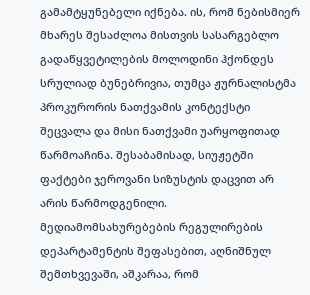გამამტყუნებელი იქნება. ის, რომ ნებისმიერ მხარეს შესაძლოა მისთვის სასარგებლო გადაწყვეტილების მოლოდინი ჰქონდეს სრულიად ბუნებრივია, თუმცა ჟურნალისტმა პროკურორის ნათქვამის კონტექსტი შეცვალა და მისი ნათქვამი უარყოფითად წარმოაჩინა. შესაბამისად, სიუჟეტში ფაქტები ჯეროვანი სიზუსტის დაცვით არ არის წარმოდგენილი. მედიამომსახურებების რეგულირების დეპარტამენტის შეფასებით, აღნიშნულ შემთხვევაში, აშკარაა, რომ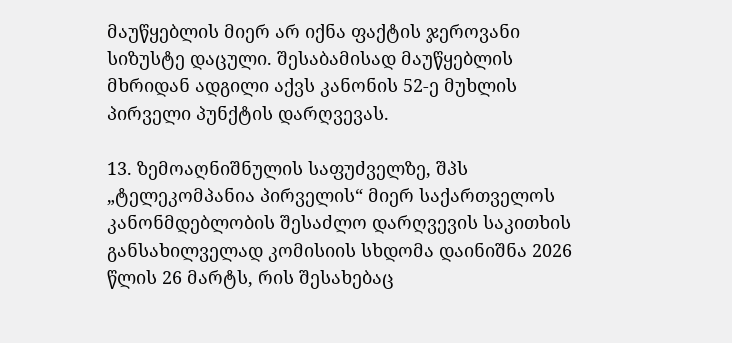მაუწყებლის მიერ არ იქნა ფაქტის ჯეროვანი სიზუსტე დაცული. შესაბამისად მაუწყებლის მხრიდან ადგილი აქვს კანონის 52-ე მუხლის პირველი პუნქტის დარღვევას.

13. ზემოაღნიშნულის საფუძველზე, შპს „ტელეკომპანია პირველის“ მიერ საქართველოს კანონმდებლობის შესაძლო დარღვევის საკითხის განსახილველად კომისიის სხდომა დაინიშნა 2026 წლის 26 მარტს, რის შესახებაც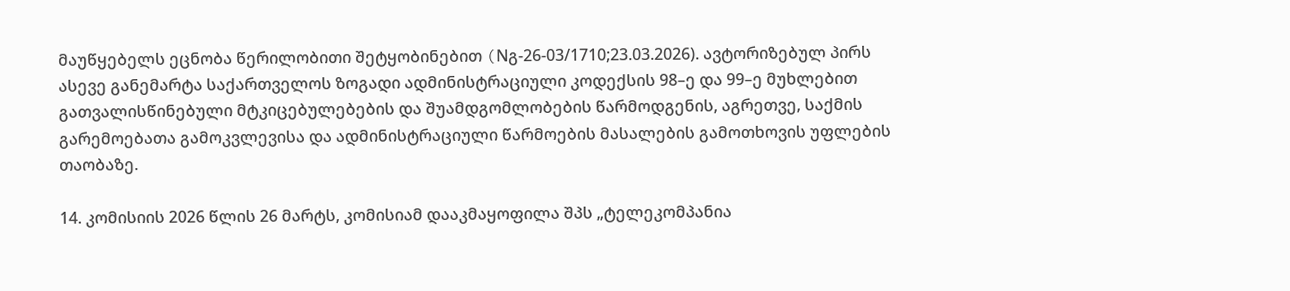მაუწყებელს ეცნობა წერილობითი შეტყობინებით (Nგ-26-03/1710;23.03.2026). ავტორიზებულ პირს ასევე განემარტა საქართველოს ზოგადი ადმინისტრაციული კოდექსის 98–ე და 99–ე მუხლებით გათვალისწინებული მტკიცებულებების და შუამდგომლობების წარმოდგენის, აგრეთვე, საქმის გარემოებათა გამოკვლევისა და ადმინისტრაციული წარმოების მასალების გამოთხოვის უფლების თაობაზე.

14. კომისიის 2026 წლის 26 მარტს, კომისიამ დააკმაყოფილა შპს „ტელეკომპანია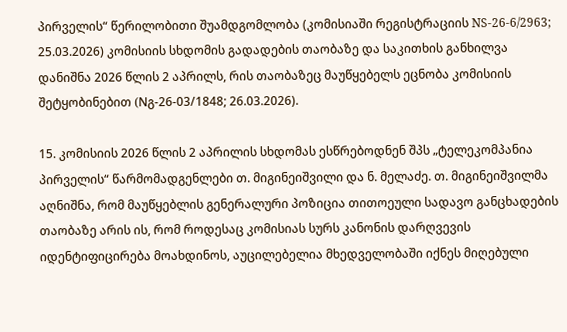პირველის“ წერილობითი შუამდგომლობა (კომისიაში რეგისტრაციის NS-26-6/2963; 25.03.2026) კომისიის სხდომის გადადების თაობაზე და საკითხის განხილვა დანიშნა 2026 წლის 2 აპრილს, რის თაობაზეც მაუწყებელს ეცნობა კომისიის შეტყობინებით (Nგ-26-03/1848; 26.03.2026).

15. კომისიის 2026 წლის 2 აპრილის სხდომას ესწრებოდნენ შპს „ტელეკომპანია პირველის“ წარმომადგენლები თ. მიგინეიშვილი და ნ. მელაძე. თ. მიგინეიშვილმა აღნიშნა, რომ მაუწყებლის გენერალური პოზიცია თითოეული სადავო განცხადების თაობაზე არის ის, რომ როდესაც კომისიას სურს კანონის დარღვევის იდენტიფიცირება მოახდინოს, აუცილებელია მხედველობაში იქნეს მიღებული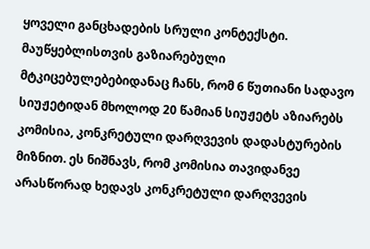ყოველი განცხადების სრული კონტექსტი. მაუწყებლისთვის გაზიარებული მტკიცებულებებიდანაც ჩანს, რომ 6 წუთიანი სადავო სიუჟეტიდან მხოლოდ 20 წამიან სიუჟეტს აზიარებს კომისია, კონკრეტული დარღვევის დადასტურების მიზნით. ეს ნიშნავს, რომ კომისია თავიდანვე არასწორად ხედავს კონკრეტული დარღვევის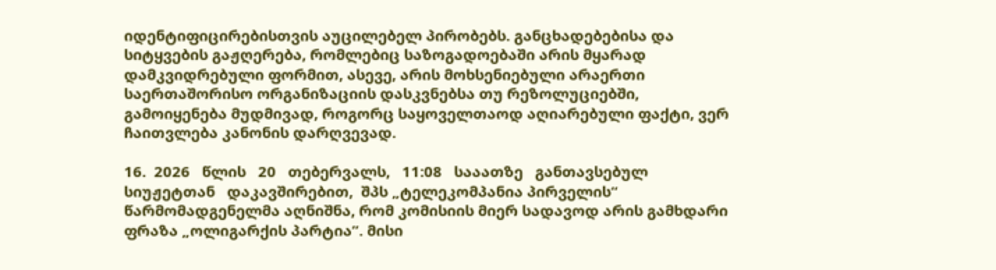იდენტიფიცირებისთვის აუცილებელ პირობებს. განცხადებებისა და სიტყვების გაჟღერება, რომლებიც საზოგადოებაში არის მყარად დამკვიდრებული ფორმით, ასევე, არის მოხსენიებული არაერთი საერთაშორისო ორგანიზაციის დასკვნებსა თუ რეზოლუციებში, გამოიყენება მუდმივად, როგორც საყოველთაოდ აღიარებული ფაქტი, ვერ ჩაითვლება კანონის დარღვევად.

16.  2026   წლის   20   თებერვალს,   11:08   სააათზე   განთავსებულ   სიუჟეტთან   დაკავშირებით,  შპს „ტელეკომპანია პირველის“ წარმომადგენელმა აღნიშნა, რომ კომისიის მიერ სადავოდ არის გამხდარი ფრაზა „ოლიგარქის პარტია”. მისი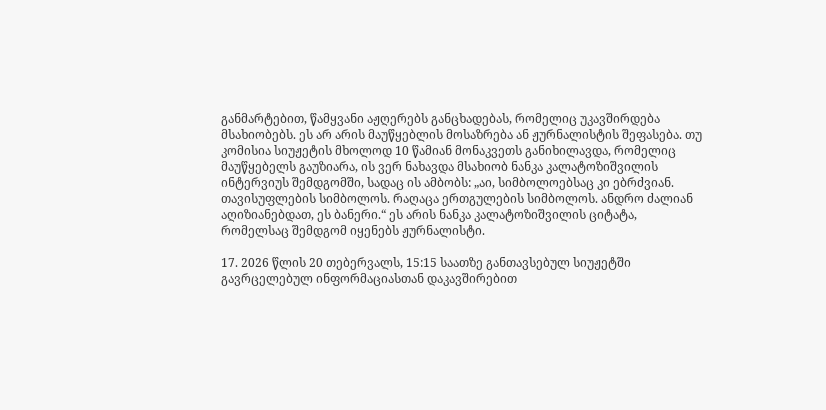განმარტებით, წამყვანი აჟღერებს განცხადებას, რომელიც უკავშირდება მსახიობებს. ეს არ არის მაუწყებლის მოსაზრება ან ჟურნალისტის შეფასება. თუ კომისია სიუჟეტის მხოლოდ 10 წამიან მონაკვეთს განიხილავდა, რომელიც მაუწყებელს გაუზიარა, ის ვერ ნახავდა მსახიობ ნანკა კალატოზიშვილის ინტერვიუს შემდგომში, სადაც ის ამბობს: „აი, სიმბოლოებსაც კი ებრძვიან. თავისუფლების სიმბოლოს. რაღაცა ერთგულების სიმბოლოს. ანდრო ძალიან აღიზიანებდათ, ეს ბანერი.“ ეს არის ნანკა კალატოზიშვილის ციტატა, რომელსაც შემდგომ იყენებს ჟურნალისტი.

17. 2026 წლის 20 თებერვალს, 15:15 საათზე განთავსებულ სიუჟეტში გავრცელებულ ინფორმაციასთან დაკავშირებით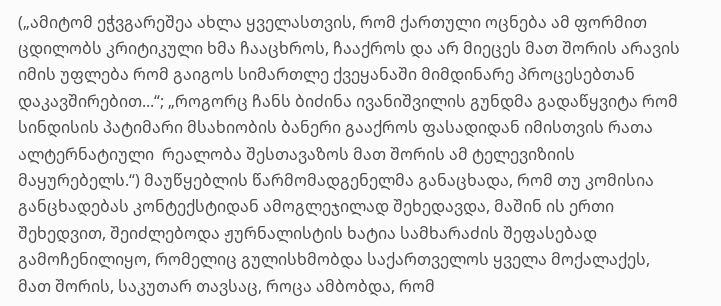(„ამიტომ ეჭვგარეშეა ახლა ყველასთვის, რომ ქართული ოცნება ამ ფორმით ცდილობს კრიტიკული ხმა ჩააცხროს, ჩააქროს და არ მიეცეს მათ შორის არავის იმის უფლება რომ გაიგოს სიმართლე ქვეყანაში მიმდინარე პროცესებთან დაკავშირებით...“; „როგორც ჩანს ბიძინა ივანიშვილის გუნდმა გადაწყვიტა რომ სინდისის პატიმარი მსახიობის ბანერი გააქროს ფასადიდან იმისთვის რათა ალტერნატიული  რეალობა შესთავაზოს მათ შორის ამ ტელევიზიის მაყურებელს.“) მაუწყებლის წარმომადგენელმა განაცხადა, რომ თუ კომისია განცხადებას კონტექსტიდან ამოგლეჯილად შეხედავდა, მაშინ ის ერთი შეხედვით, შეიძლებოდა ჟურნალისტის ხატია სამხარაძის შეფასებად გამოჩენილიყო, რომელიც გულისხმობდა საქართველოს ყველა მოქალაქეს, მათ შორის, საკუთარ თავსაც, როცა ამბობდა, რომ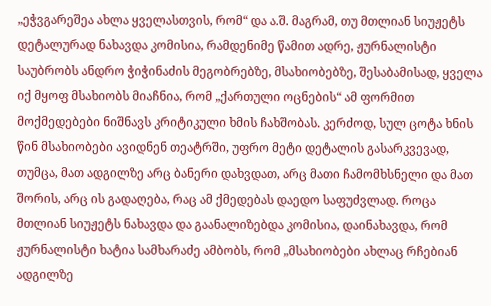„ეჭვგარეშეა ახლა ყველასთვის, რომ“ და ა.შ. მაგრამ, თუ მთლიან სიუჟეტს დეტალურად ნახავდა კომისია, რამდენიმე წამით ადრე, ჟურნალისტი საუბრობს ანდრო ჭიჭინაძის მეგობრებზე, მსახიობებზე, შესაბამისად, ყველა იქ მყოფ მსახიობს მიაჩნია, რომ „ქართული ოცნების“ ამ ფორმით მოქმედებები ნიშნავს კრიტიკული ხმის ჩახშობას. კერძოდ, სულ ცოტა ხნის წინ მსახიობები ავიდნენ თეატრში, უფრო მეტი დეტალის გასარკვევად, თუმცა, მათ ადგილზე არც ბანერი დახვდათ, არც მათი ჩამომხსნელი და მათ შორის, არც ის გადაღება, რაც ამ ქმედებას დაედო საფუძვლად. როცა მთლიან სიუჟეტს ნახავდა და გაანალიზებდა კომისია, დაინახავდა, რომ ჟურნალისტი ხატია სამხარაძე ამბობს, რომ „მსახიობები ახლაც რჩებიან ადგილზე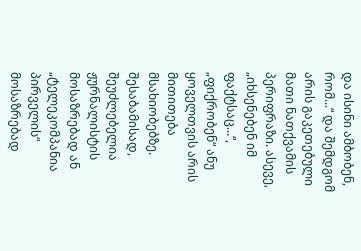და ისინი ამბობენ, რომ...“ და შემდგომ არის გაკეთებული მათი ნათქვამის პერიფრაზი. ასევე, „იხსენებენ იმ ფაქტსაც...“, „ფიქრობენ“ ანუ ყოველთვის არის მითითება მსახიობებზე. შესაბამისად, შეუძლებელია ჟურნალისტის მოსაზრებად ან „ტელეკომპანია პირველის“ მოსაზრებად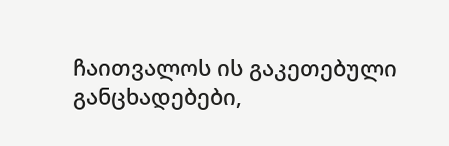ჩაითვალოს ის გაკეთებული განცხადებები,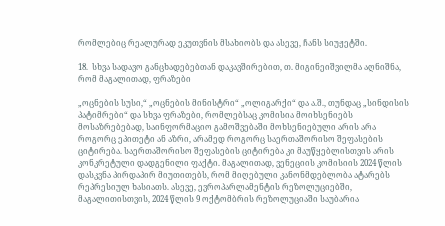რომლებიც რეალურად ეკუთვნის მსახიობს და ასევე, ჩანს სიუჟეტში.

18.  სხვა სადავო განცხადებებთან დაკავშირებით, თ. მიგინეიშვილმა აღნიშნა, რომ მაგალითად, ფრაზები

„ოცნების სუსი,“ „ოცნების მინისტრი“ „ოლიგარქი“ და ა.შ., თუნდაც „სინდისის პატიმრები“ და სხვა ფრაზები, რომლებსაც კომისია მოიხსენიებს მოსაზრებებად, საინფორმაციო გამოშვებაში მოხსენიებული არის არა როგორც ეპითეტი ან აზრი, არამედ როგორც საერთაშორისო შეფასების ციტირება. საერთაშორისო შეფასების ციტირება კი მაუწყებლისთვის არის კონკრეტული დადგენილი ფაქტი. მაგალითად, ვენეციის კომისიის 2024 წლის დასკვნა პირდაპირ მიუთითებს, რომ მიღებული კანონმდებლობა ატარებს რეპრესიულ ხასიათს. ასევე, ევროპარლამენტის რეზოლუციებში, მაგალითისთვის, 2024 წლის 9 ოქტომბრის რეზოლუციაში საუბარია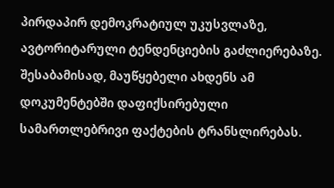პირდაპირ დემოკრატიულ უკუსვლაზე, ავტორიტარული ტენდენციების გაძლიერებაზე. შესაბამისად, მაუწყებელი ახდენს ამ დოკუმენტებში დაფიქსირებული სამართლებრივი ფაქტების ტრანსლირებას.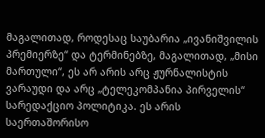მაგალითად, როდესაც საუბარია „ივანიშვილის პრემიერზე“ და ტერმინებზე, მაგალითად, „მისი მართული“, ეს არ არის არც ჟურნალისტის ვარაუდი და არც „ტელეკომპანია პირველის“ სარედაქციო პოლიტიკა. ეს არის საერთაშორისო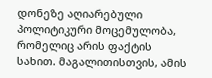დონეზე აღიარებული პოლიტიკური მოცემულობა, რომელიც არის ფაქტის სახით. მაგალითისთვის, ამის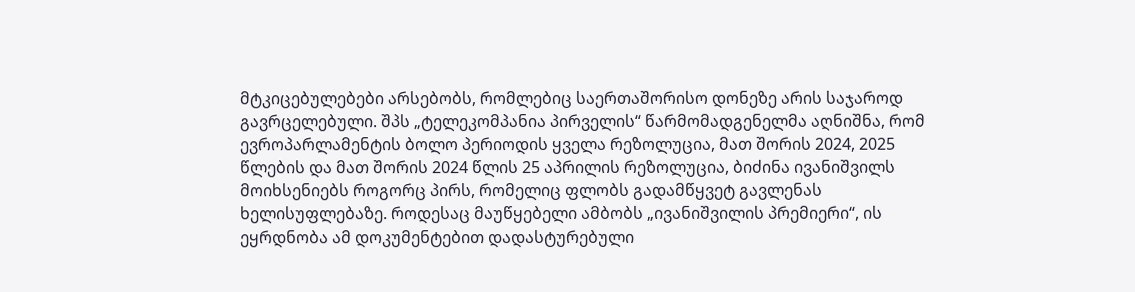მტკიცებულებები არსებობს, რომლებიც საერთაშორისო დონეზე არის საჯაროდ გავრცელებული. შპს „ტელეკომპანია პირველის“ წარმომადგენელმა აღნიშნა, რომ ევროპარლამენტის ბოლო პერიოდის ყველა რეზოლუცია, მათ შორის 2024, 2025 წლების და მათ შორის 2024 წლის 25 აპრილის რეზოლუცია, ბიძინა ივანიშვილს მოიხსენიებს როგორც პირს, რომელიც ფლობს გადამწყვეტ გავლენას ხელისუფლებაზე. როდესაც მაუწყებელი ამბობს „ივანიშვილის პრემიერი“, ის ეყრდნობა ამ დოკუმენტებით დადასტურებული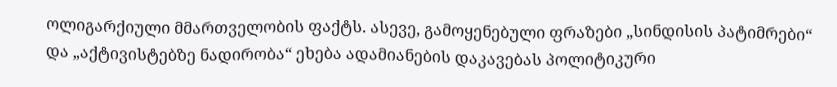ოლიგარქიული მმართველობის ფაქტს. ასევე, გამოყენებული ფრაზები „სინდისის პატიმრები“ და „აქტივისტებზე ნადირობა“ ეხება ადამიანების დაკავებას პოლიტიკური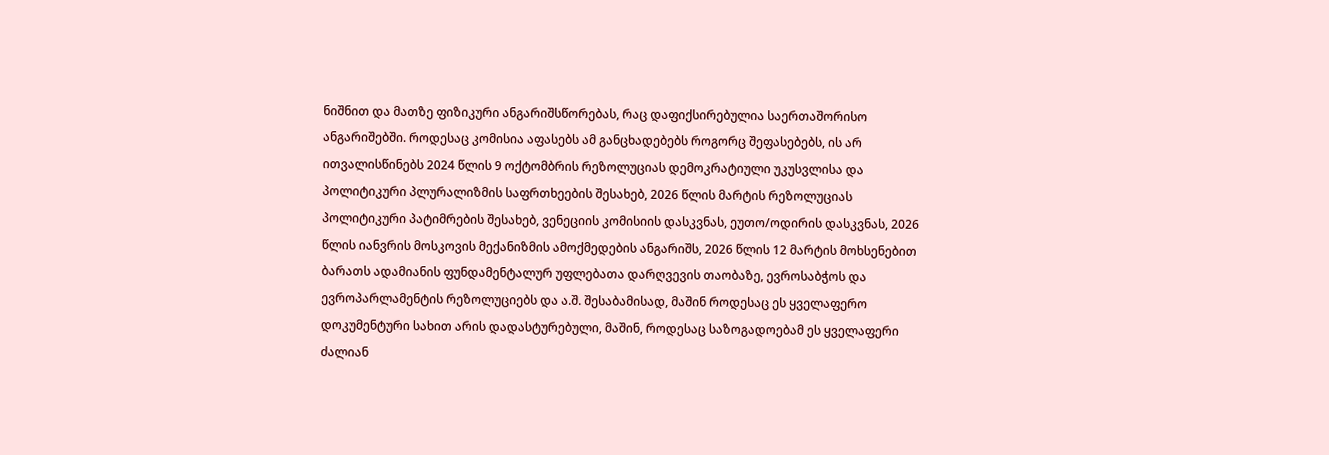ნიშნით და მათზე ფიზიკური ანგარიშსწორებას, რაც დაფიქსირებულია საერთაშორისო ანგარიშებში. როდესაც კომისია აფასებს ამ განცხადებებს როგორც შეფასებებს, ის არ ითვალისწინებს 2024 წლის 9 ოქტომბრის რეზოლუციას დემოკრატიული უკუსვლისა და პოლიტიკური პლურალიზმის საფრთხეების შესახებ, 2026 წლის მარტის რეზოლუციას პოლიტიკური პატიმრების შესახებ, ვენეციის კომისიის დასკვნას, ეუთო/ოდირის დასკვნას, 2026 წლის იანვრის მოსკოვის მექანიზმის ამოქმედების ანგარიშს, 2026 წლის 12 მარტის მოხსენებით ბარათს ადამიანის ფუნდამენტალურ უფლებათა დარღვევის თაობაზე, ევროსაბჭოს და ევროპარლამენტის რეზოლუციებს და ა.შ. შესაბამისად, მაშინ როდესაც ეს ყველაფერო დოკუმენტური სახით არის დადასტურებული, მაშინ, როდესაც საზოგადოებამ ეს ყველაფერი ძალიან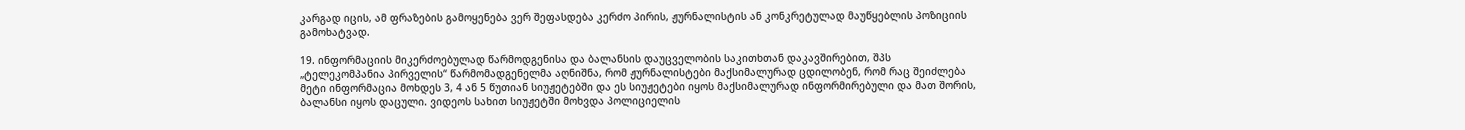კარგად იცის, ამ ფრაზების გამოყენება ვერ შეფასდება კერძო პირის, ჟურნალისტის ან კონკრეტულად მაუწყებლის პოზიციის გამოხატვად.

19. ინფორმაციის მიკერძოებულად წარმოდგენისა და ბალანსის დაუცველობის საკითხთან დაკავშირებით, შპს „ტელეკომპანია პირველის“ წარმომადგენელმა აღნიშნა, რომ ჟურნალისტები მაქსიმალურად ცდილობენ, რომ რაც შეიძლება მეტი ინფორმაცია მოხდეს 3, 4 ან 5 წუთიან სიუჟეტებში და ეს სიუჟეტები იყოს მაქსიმალურად ინფორმირებული და მათ შორის, ბალანსი იყოს დაცული. ვიდეოს სახით სიუჟეტში მოხვდა პოლიციელის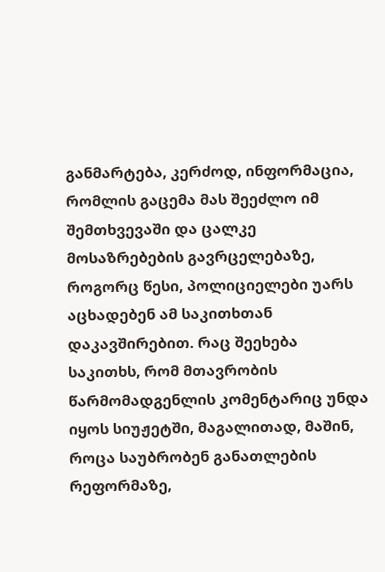განმარტება, კერძოდ, ინფორმაცია, რომლის გაცემა მას შეეძლო იმ შემთხვევაში და ცალკე   მოსაზრებების გავრცელებაზე, როგორც წესი, პოლიციელები უარს აცხადებენ ამ საკითხთან დაკავშირებით. რაც შეეხება საკითხს, რომ მთავრობის წარმომადგენლის კომენტარიც უნდა იყოს სიუჟეტში, მაგალითად, მაშინ, როცა საუბრობენ განათლების რეფორმაზე,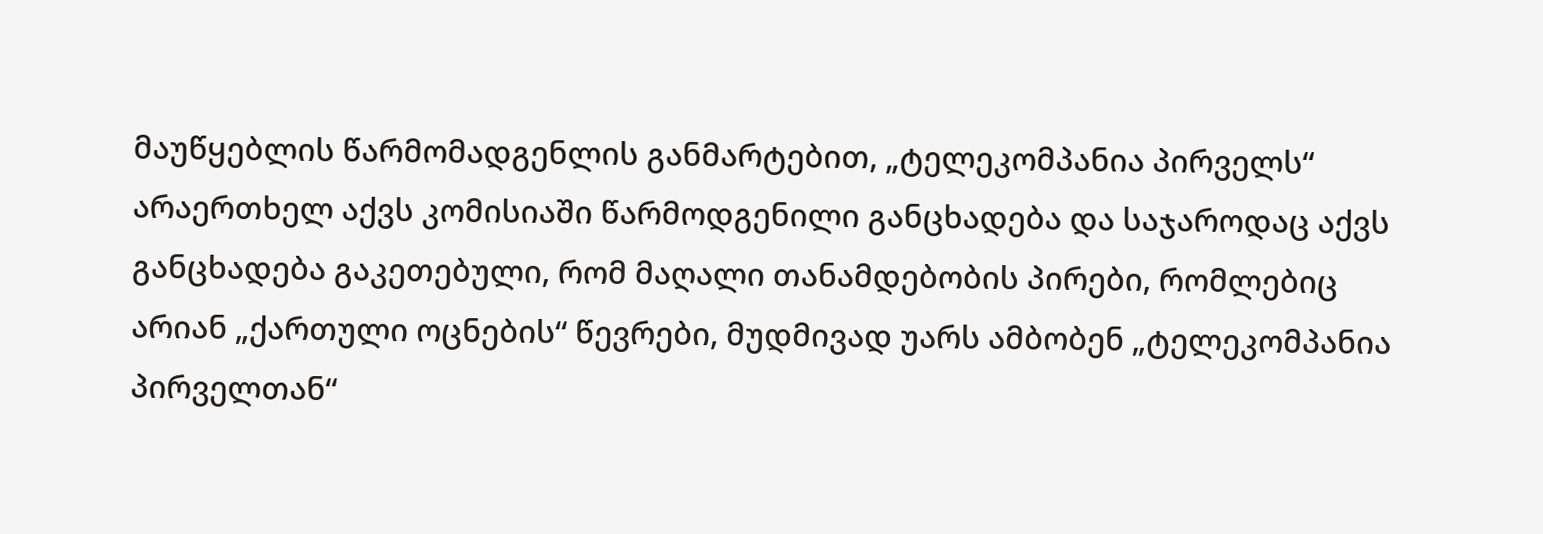მაუწყებლის წარმომადგენლის განმარტებით, „ტელეკომპანია პირველს“ არაერთხელ აქვს კომისიაში წარმოდგენილი განცხადება და საჯაროდაც აქვს განცხადება გაკეთებული, რომ მაღალი თანამდებობის პირები, რომლებიც არიან „ქართული ოცნების“ წევრები, მუდმივად უარს ამბობენ „ტელეკომპანია პირველთან“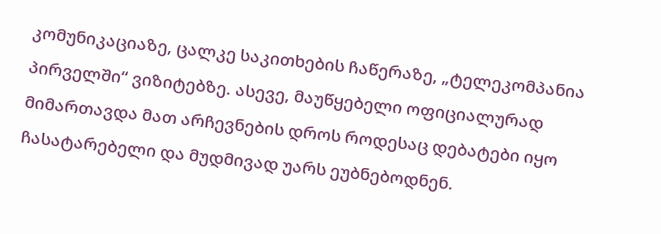კომუნიკაციაზე, ცალკე საკითხების ჩაწერაზე, „ტელეკომპანია პირველში“ ვიზიტებზე. ასევე, მაუწყებელი ოფიციალურად მიმართავდა მათ არჩევნების დროს როდესაც დებატები იყო ჩასატარებელი და მუდმივად უარს ეუბნებოდნენ.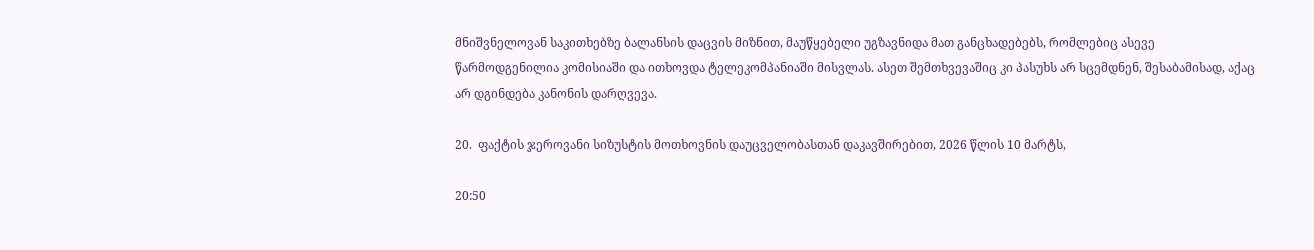მნიშვნელოვან საკითხებზე ბალანსის დაცვის მიზნით, მაუწყებელი უგზავნიდა მათ განცხადებებს, რომლებიც ასევე წარმოდგენილია კომისიაში და ითხოვდა ტელეკომპანიაში მისვლას. ასეთ შემთხვევაშიც კი პასუხს არ სცემდნენ, შესაბამისად, აქაც არ დგინდება კანონის დარღვევა.

20.  ფაქტის ჯეროვანი სიზუსტის მოთხოვნის დაუცველობასთან დაკავშირებით, 2026 წლის 10 მარტს,

20:50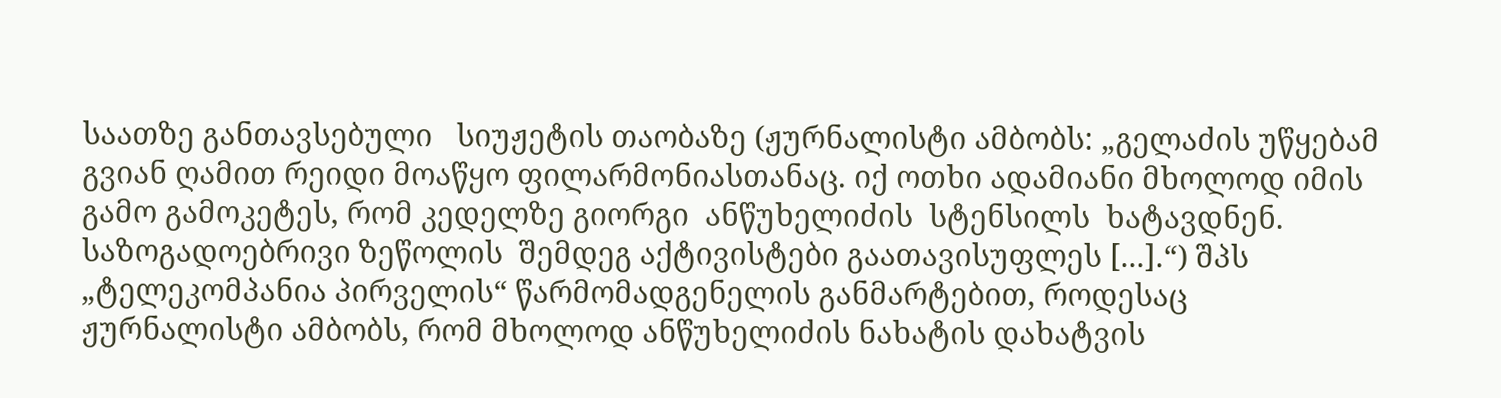საათზე განთავსებული   სიუჟეტის თაობაზე (ჟურნალისტი ამბობს: „გელაძის უწყებამ გვიან ღამით რეიდი მოაწყო ფილარმონიასთანაც. იქ ოთხი ადამიანი მხოლოდ იმის გამო გამოკეტეს, რომ კედელზე გიორგი  ანწუხელიძის  სტენსილს  ხატავდნენ.  საზოგადოებრივი ზეწოლის  შემდეგ აქტივისტები გაათავისუფლეს [...].“) შპს „ტელეკომპანია პირველის“ წარმომადგენელის განმარტებით, როდესაც ჟურნალისტი ამბობს, რომ მხოლოდ ანწუხელიძის ნახატის დახატვის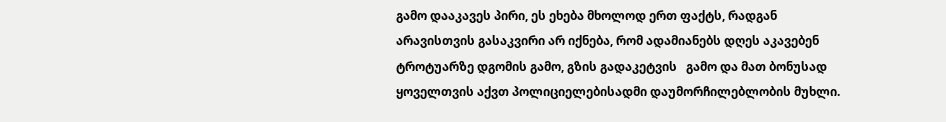გამო დააკავეს პირი, ეს ეხება მხოლოდ ერთ ფაქტს, რადგან არავისთვის გასაკვირი არ იქნება, რომ ადამიანებს დღეს აკავებენ ტროტუარზე დგომის გამო, გზის გადაკეტვის   გამო და მათ ბონუსად ყოველთვის აქვთ პოლიციელებისადმი დაუმორჩილებლობის მუხლი.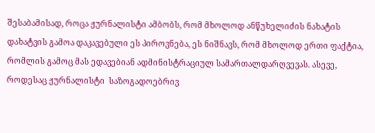შესაბამისად, როცა ჟურნალისტი ამბობს, რომ მხოლოდ ანწუხელიძის ნახატის დახატვის გამოა დაკავებული ეს პიროვნება, ეს ნიშნავს, რომ მხოლოდ ერთი ფაქტია, რომლის გამოც მას ედავებიან ადმინისტრაციულ სამართალდარღვევას. ასევე, როდესაც ჟურნალისტი  საზოგადოებრივ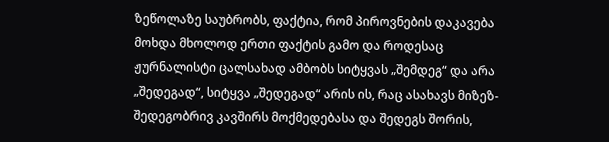ზეწოლაზე საუბრობს, ფაქტია, რომ პიროვნების დაკავება მოხდა მხოლოდ ერთი ფაქტის გამო და როდესაც ჟურნალისტი ცალსახად ამბობს სიტყვას „შემდეგ“ და არა „შედეგად“, სიტყვა „შედეგად“ არის ის, რაც ასახავს მიზეზ-შედეგობრივ კავშირს მოქმედებასა და შედეგს შორის,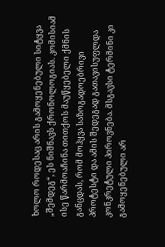ხოლო როდესაც არის გამოყენებული სიტყვა „შემდეგ“, ეს ნიშნავს ქრონოლოგიას. კომისიამ ისე წარმოაჩინა თითქოს მაუწყებელი ქმნის განცდას, რომ მოჰყვა საზოგადოებრივი პროტესტი და ამის შედეგად გათავისუფლდა კონკრეტული პიროვნება. მსგავსი ტერმინი კი გამოყენებული არ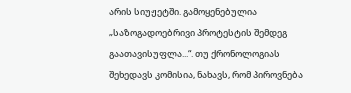არის სიუჟეტში. გამოყენებულია „საზოგადოებრივი პროტესტის შემდეგ გაათავისუფლა...“. თუ ქრონოლოგიას შეხედავს კომისია, ნახავს, რომ პიროვნება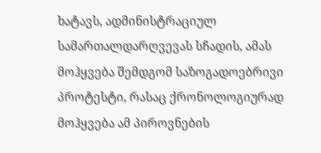ხატავს, ადმინისტრაციულ სამართალდარღვევას სჩადის, ამას მოჰყვება შემდგომ საზოგადოებრივი პროტესტი, რასაც ქრონოლოგიურად მოჰყვება ამ პიროვნების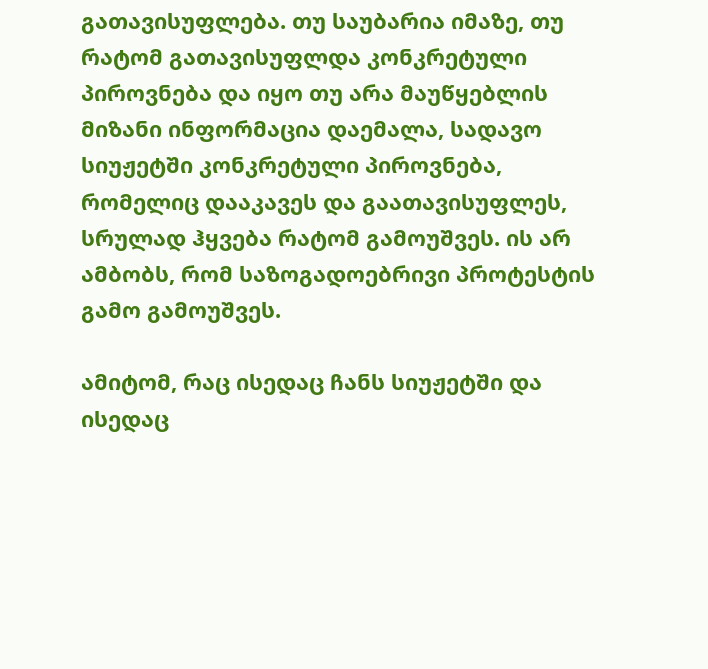გათავისუფლება. თუ საუბარია იმაზე, თუ რატომ გათავისუფლდა კონკრეტული პიროვნება და იყო თუ არა მაუწყებლის მიზანი ინფორმაცია დაემალა, სადავო სიუჟეტში კონკრეტული პიროვნება, რომელიც დააკავეს და გაათავისუფლეს, სრულად ჰყვება რატომ გამოუშვეს. ის არ ამბობს, რომ საზოგადოებრივი პროტესტის გამო გამოუშვეს.

ამიტომ, რაც ისედაც ჩანს სიუჟეტში და ისედაც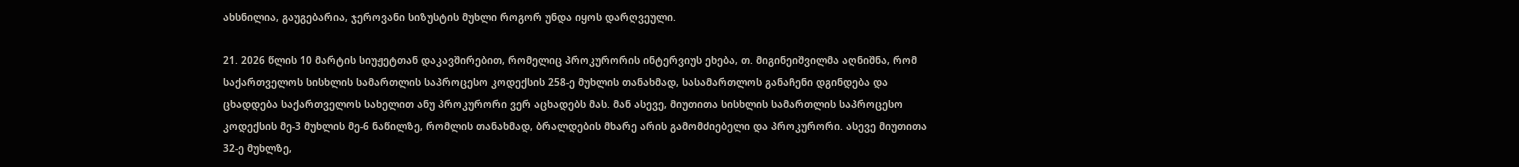ახსნილია, გაუგებარია, ჯეროვანი სიზუსტის მუხლი როგორ უნდა იყოს დარღვეული.

21. 2026 წლის 10 მარტის სიუჟეტთან დაკავშირებით, რომელიც პროკურორის ინტერვიუს ეხება, თ. მიგინეიშვილმა აღნიშნა, რომ საქართველოს სისხლის სამართლის საპროცესო კოდექსის 258-ე მუხლის თანახმად, სასამართლოს განაჩენი დგინდება და ცხადდება საქართველოს სახელით ანუ პროკურორი ვერ აცხადებს მას. მან ასევე, მიუთითა სისხლის სამართლის საპროცესო კოდექსის მე-3 მუხლის მე-6 ნაწილზე, რომლის თანახმად, ბრალდების მხარე არის გამომძიებელი და პროკურორი. ასევე მიუთითა 32-ე მუხლზე,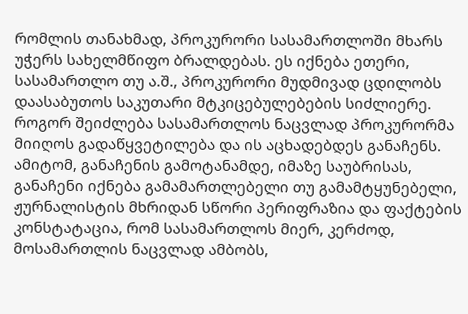რომლის თანახმად, პროკურორი სასამართლოში მხარს უჭერს სახელმწიფო ბრალდებას. ეს იქნება ეთერი, სასამართლო თუ ა.შ., პროკურორი მუდმივად ცდილობს დაასაბუთოს საკუთარი მტკიცებულებების სიძლიერე. როგორ შეიძლება სასამართლოს ნაცვლად პროკურორმა მიიღოს გადაწყვეტილება და ის აცხადებდეს განაჩენს. ამიტომ, განაჩენის გამოტანამდე, იმაზე საუბრისას, განაჩენი იქნება გამამართლებელი თუ გამამტყუნებელი, ჟურნალისტის მხრიდან სწორი პერიფრაზია და ფაქტების კონსტატაცია, რომ სასამართლოს მიერ, კერძოდ, მოსამართლის ნაცვლად ამბობს,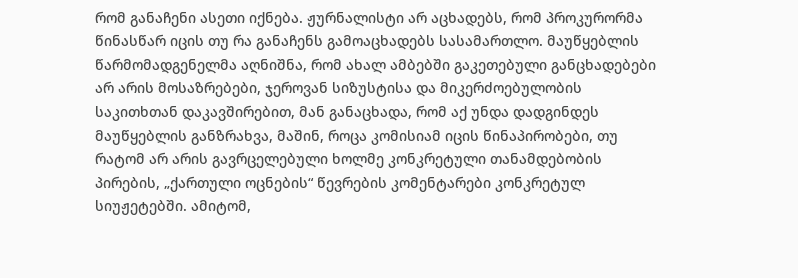რომ განაჩენი ასეთი იქნება. ჟურნალისტი არ აცხადებს, რომ პროკურორმა წინასწარ იცის თუ რა განაჩენს გამოაცხადებს სასამართლო. მაუწყებლის წარმომადგენელმა აღნიშნა, რომ ახალ ამბებში გაკეთებული განცხადებები არ არის მოსაზრებები, ჯეროვან სიზუსტისა და მიკერძოებულობის საკითხთან დაკავშირებით, მან განაცხადა, რომ აქ უნდა დადგინდეს მაუწყებლის განზრახვა, მაშინ, როცა კომისიამ იცის წინაპირობები, თუ რატომ არ არის გავრცელებული ხოლმე კონკრეტული თანამდებობის პირების, „ქართული ოცნების“ წევრების კომენტარები კონკრეტულ სიუჟეტებში. ამიტომ,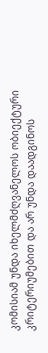კომისიამ უნდა იხელმძღვანელოს ობიექტური კრიტერიუმებით და არ უნდა დაადგინოს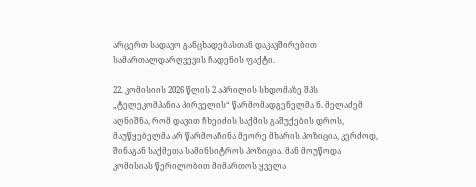არცერთ სადავო განცხადებასთან დაკავშირებით სამართალდარღვევის ჩადენის ფაქტი.

22. კომისიის 2026 წლის 2 აპრილის სხდომაზე შპს „ტელეკომპანია პირველის“ წარმომადგენელმა ნ. მელაძემ აღნიშნა, რომ დავით ჩხეიძის საქმის გაშუქების დროს, მაუწყებელმა არ წარმოაჩინა მეორე მხარის პოზიცია, კერძოდ, შინაგან საქმეთა სამინსიტროს პოზიცია. მან მოუწოდა კომისიას წერილობით მიმართოს ყველა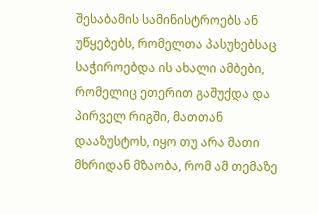შესაბამის სამინისტროებს ან უწყებებს, რომელთა პასუხებსაც საჭიროებდა ის ახალი ამბები, რომელიც ეთერით გაშუქდა და პირველ რიგში, მათთან დააზუსტოს, იყო თუ არა მათი მხრიდან მზაობა, რომ ამ თემაზე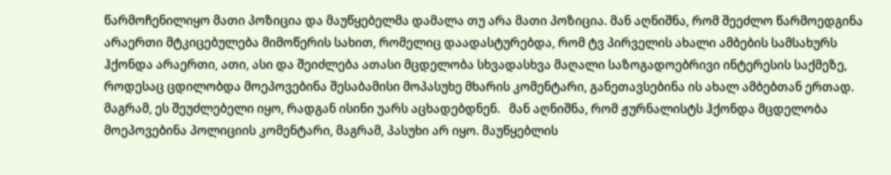წარმოჩენილიყო მათი პოზიცია და მაუწყებელმა დამალა თუ არა მათი პოზიცია. მან აღნიშნა, რომ შეეძლო წარმოედგინა არაერთი მტკიცებულება მიმოწერის სახით, რომელიც დაადასტურებდა, რომ ტვ პირველის ახალი ამბების სამსახურს ჰქონდა არაერთი, ათი, ასი და შეიძლება ათასი მცდელობა სხვადასხვა მაღალი საზოგადოებრივი ინტერესის საქმეზე, როდესაც ცდილობდა მოეპოვებინა შესაბამისი მოპასუხე მხარის კომენტარი, განეთავსებინა ის ახალ ამბებთან ერთად. მაგრამ, ეს შეუძლებელი იყო, რადგან ისინი უარს აცხადებდნენ.   მან აღნიშნა, რომ ჟურნალისტს ჰქონდა მცდელობა მოეპოვებინა პოლიციის კომენტარი, მაგრამ, პასუხი არ იყო. მაუწყებლის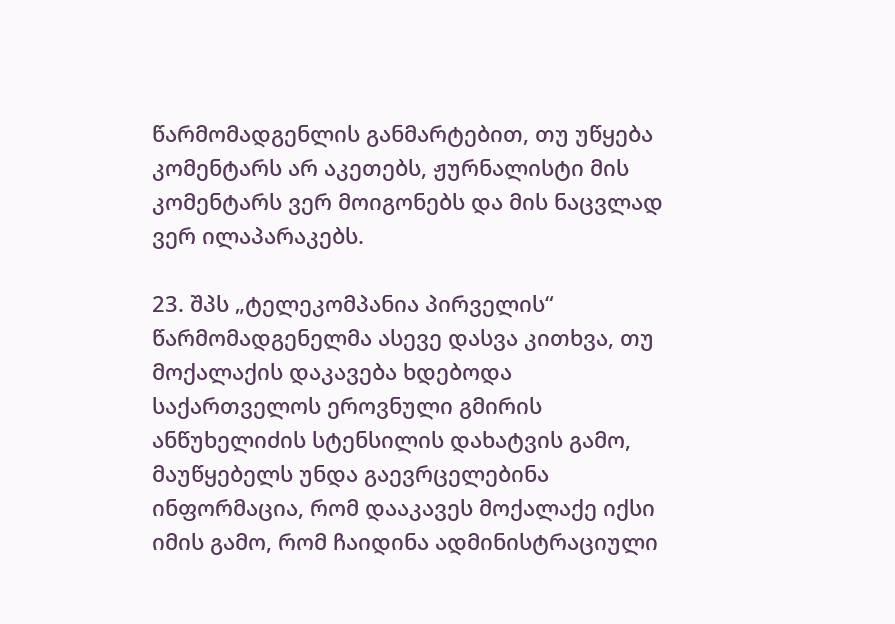წარმომადგენლის განმარტებით, თუ უწყება კომენტარს არ აკეთებს, ჟურნალისტი მის კომენტარს ვერ მოიგონებს და მის ნაცვლად ვერ ილაპარაკებს.

23. შპს „ტელეკომპანია პირველის“ წარმომადგენელმა ასევე დასვა კითხვა, თუ მოქალაქის დაკავება ხდებოდა საქართველოს ეროვნული გმირის ანწუხელიძის სტენსილის დახატვის გამო, მაუწყებელს უნდა გაევრცელებინა ინფორმაცია, რომ დააკავეს მოქალაქე იქსი იმის გამო, რომ ჩაიდინა ადმინისტრაციული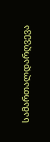სამართალდარღვევა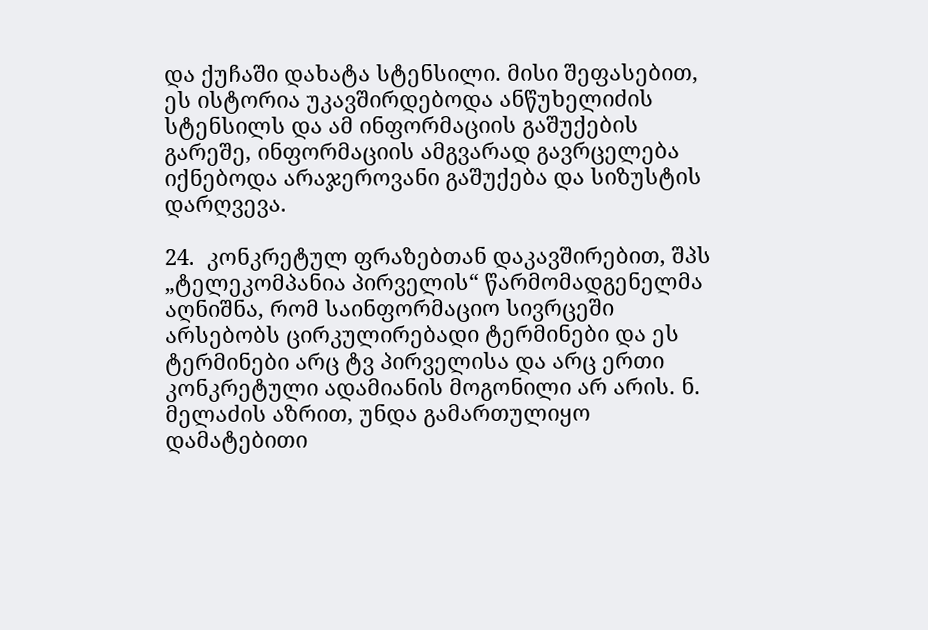და ქუჩაში დახატა სტენსილი. მისი შეფასებით, ეს ისტორია უკავშირდებოდა ანწუხელიძის სტენსილს და ამ ინფორმაციის გაშუქების გარეშე, ინფორმაციის ამგვარად გავრცელება იქნებოდა არაჯეროვანი გაშუქება და სიზუსტის დარღვევა.

24.  კონკრეტულ ფრაზებთან დაკავშირებით, შპს „ტელეკომპანია პირველის“ წარმომადგენელმა აღნიშნა, რომ საინფორმაციო სივრცეში არსებობს ცირკულირებადი ტერმინები და ეს ტერმინები არც ტვ პირველისა და არც ერთი კონკრეტული ადამიანის მოგონილი არ არის. ნ. მელაძის აზრით, უნდა გამართულიყო დამატებითი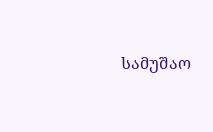სამუშაო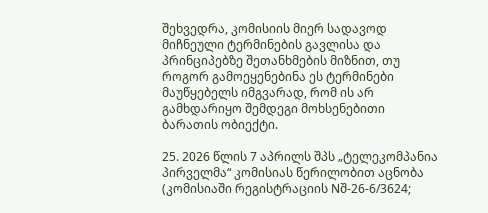შეხვედრა, კომისიის მიერ სადავოდ მიჩნეული ტერმინების გავლისა და პრინციპებზე შეთანხმების მიზნით, თუ როგორ გამოეყენებინა ეს ტერმინები მაუწყებელს იმგვარად, რომ ის არ გამხდარიყო შემდეგი მოხსენებითი ბარათის ობიექტი.

25. 2026 წლის 7 აპრილს შპს „ტელეკომპანია პირველმა“ კომისიას წერილობით აცნობა (კომისიაში რეგისტრაციის Nშ-26-6/3624;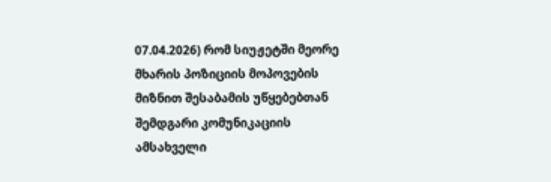07.04.2026) რომ სიუჟეტში მეორე მხარის პოზიციის მოპოვების მიზნით შესაბამის უწყებებთან შემდგარი კომუნიკაციის ამსახველი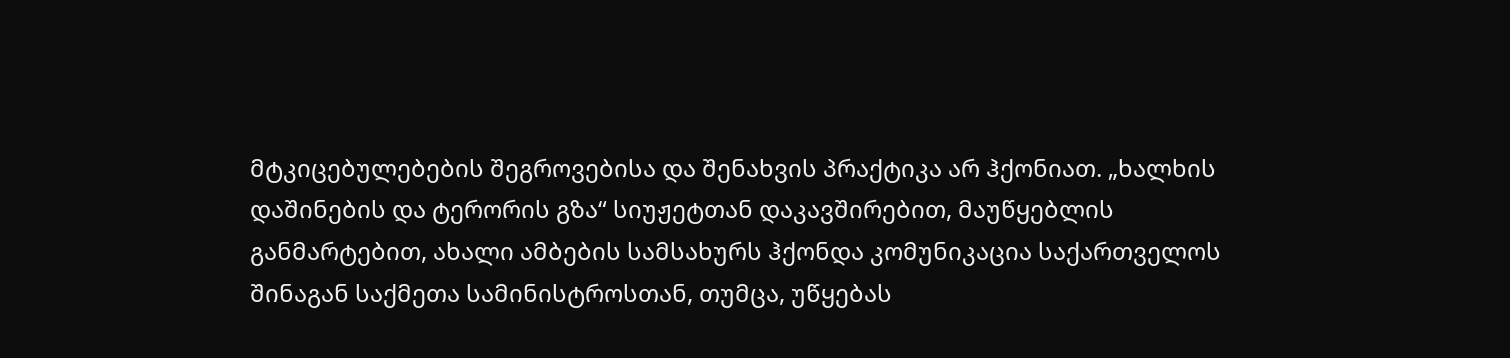მტკიცებულებების შეგროვებისა და შენახვის პრაქტიკა არ ჰქონიათ. „ხალხის დაშინების და ტერორის გზა“ სიუჟეტთან დაკავშირებით, მაუწყებლის განმარტებით, ახალი ამბების სამსახურს ჰქონდა კომუნიკაცია საქართველოს შინაგან საქმეთა სამინისტროსთან, თუმცა, უწყებას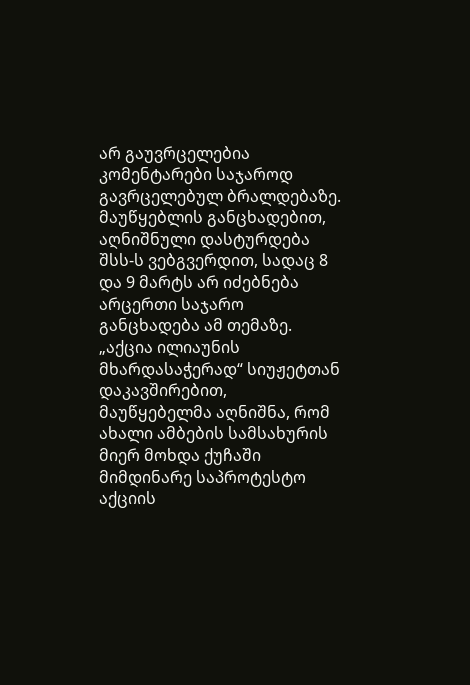არ გაუვრცელებია კომენტარები საჯაროდ გავრცელებულ ბრალდებაზე. მაუწყებლის განცხადებით, აღნიშნული დასტურდება შსს-ს ვებგვერდით, სადაც 8 და 9 მარტს არ იძებნება არცერთი საჯარო განცხადება ამ თემაზე. „აქცია ილიაუნის მხარდასაჭერად“ სიუჟეტთან დაკავშირებით, მაუწყებელმა აღნიშნა, რომ ახალი ამბების სამსახურის მიერ მოხდა ქუჩაში მიმდინარე საპროტესტო აქციის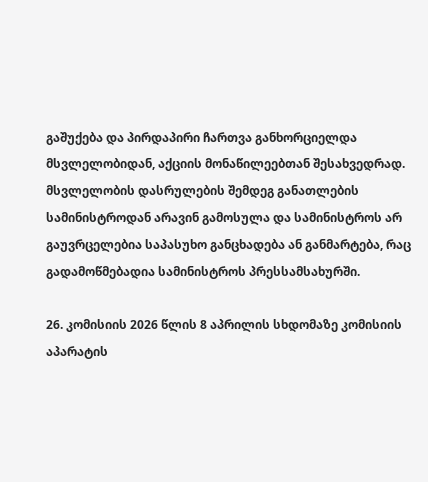გაშუქება და პირდაპირი ჩართვა განხორციელდა მსვლელობიდან, აქციის მონაწილეებთან შესახვედრად. მსვლელობის დასრულების შემდეგ განათლების სამინისტროდან არავინ გამოსულა და სამინისტროს არ გაუვრცელებია საპასუხო განცხადება ან განმარტება, რაც გადამოწმებადია სამინისტროს პრესსამსახურში.

26. კომისიის 2026 წლის 8 აპრილის სხდომაზე კომისიის აპარატის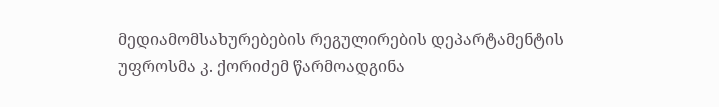მედიამომსახურებების რეგულირების დეპარტამენტის უფროსმა კ. ქორიძემ წარმოადგინა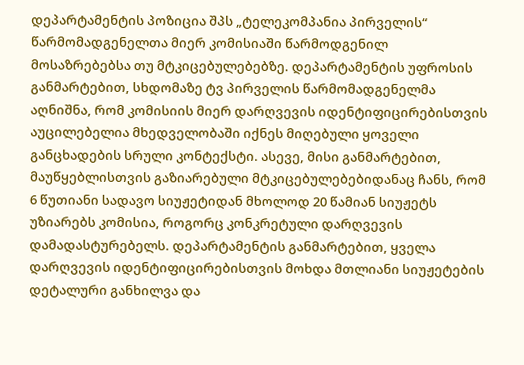დეპარტამენტის პოზიცია შპს „ტელეკომპანია პირველის“ წარმომადგენელთა მიერ კომისიაში წარმოდგენილ მოსაზრებებსა თუ მტკიცებულებებზე. დეპარტამენტის უფროსის განმარტებით, სხდომაზე ტვ პირველის წარმომადგენელმა აღნიშნა, რომ კომისიის მიერ დარღვევის იდენტიფიცირებისთვის აუცილებელია მხედველობაში იქნეს მიღებული ყოველი განცხადების სრული კონტექსტი. ასევე, მისი განმარტებით, მაუწყებლისთვის გაზიარებული მტკიცებულებებიდანაც ჩანს, რომ 6 წუთიანი სადავო სიუჟეტიდან მხოლოდ 20 წამიან სიუჟეტს უზიარებს კომისია, როგორც კონკრეტული დარღვევის დამადასტურებელს. დეპარტამენტის განმარტებით, ყველა დარღვევის იდენტიფიცირებისთვის მოხდა მთლიანი სიუჟეტების დეტალური განხილვა და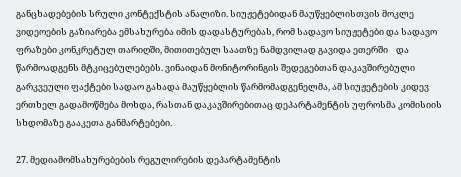განცხადებების სრული კონტექსტის ანალიზი. სიუჟეტებიდან მაუწყებლისთვის მოკლე ვიდეოების გაზიარება ემსახურება იმის დადასტურებას, რომ სადავო სიუჟეტები და სადავო ფრაზები კონკრეტულ თარიღში, მითითებულ საათზე ნამდვილად გავიდა ეთერში    და წარმოადგენს მტკიცებულებებს. ვინაიდან მონიტორინგის შედეგებთან დაკავშირებული გარკვეული ფაქტები სადაო გახადა მაუწყებლის წარმომადგენელმა, ამ სიუჟეტების კიდევ ერთხელ გადამოწმება მოხდა, რასთან დაკავშირებითაც დეპარტამენტის უფროსმა კომისიის სხდომაზე გააკეთა განმარტებები.

27. მედიამომსახურებების რეგულირების დეპარტამენტის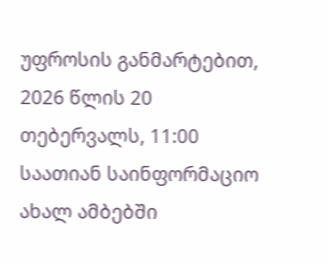უფროსის განმარტებით, 2026 წლის 20 თებერვალს, 11:00 საათიან საინფორმაციო ახალ ამბებში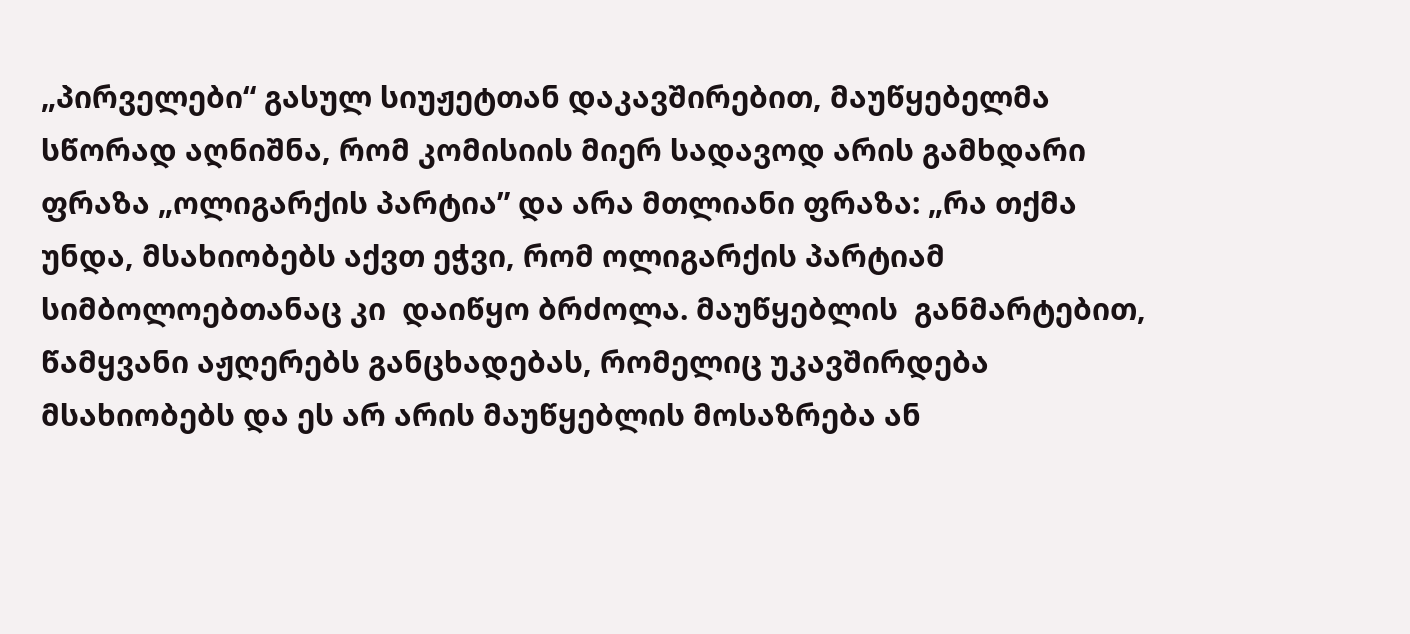„პირველები“ გასულ სიუჟეტთან დაკავშირებით, მაუწყებელმა სწორად აღნიშნა, რომ კომისიის მიერ სადავოდ არის გამხდარი ფრაზა „ოლიგარქის პარტია” და არა მთლიანი ფრაზა: „რა თქმა უნდა, მსახიობებს აქვთ ეჭვი, რომ ოლიგარქის პარტიამ სიმბოლოებთანაც კი  დაიწყო ბრძოლა. მაუწყებლის  განმარტებით,  წამყვანი აჟღერებს განცხადებას, რომელიც უკავშირდება მსახიობებს და ეს არ არის მაუწყებლის მოსაზრება ან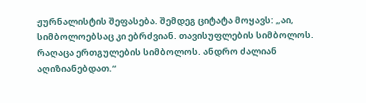ჟურნალისტის შეფასება. შემდეგ ციტატა მოყავს: „აი, სიმბოლოებსაც კი ებრძვიან. თავისუფლების სიმბოლოს. რაღაცა ერთგულების სიმბოლოს. ანდრო ძალიან აღიზიანებდათ.“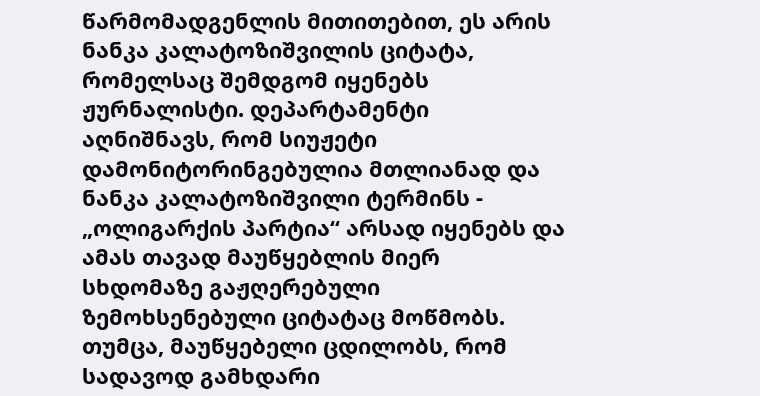წარმომადგენლის მითითებით, ეს არის ნანკა კალატოზიშვილის ციტატა, რომელსაც შემდგომ იყენებს ჟურნალისტი. დეპარტამენტი აღნიშნავს, რომ სიუჟეტი დამონიტორინგებულია მთლიანად და ნანკა კალატოზიშვილი ტერმინს - „ოლიგარქის პარტია“ არსად იყენებს და ამას თავად მაუწყებლის მიერ სხდომაზე გაჟღერებული ზემოხსენებული ციტატაც მოწმობს. თუმცა, მაუწყებელი ცდილობს, რომ სადავოდ გამხდარი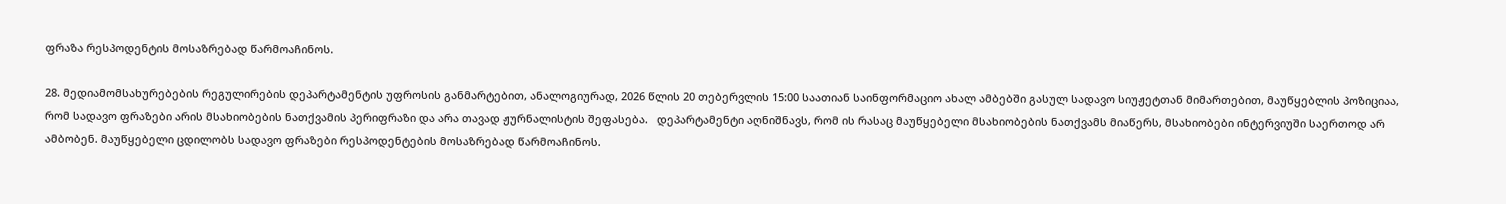ფრაზა რესპოდენტის მოსაზრებად წარმოაჩინოს.

28. მედიამომსახურებების რეგულირების დეპარტამენტის უფროსის განმარტებით, ანალოგიურად, 2026 წლის 20 თებერვლის 15:00 საათიან საინფორმაციო ახალ ამბებში გასულ სადავო სიუჟეტთან მიმართებით, მაუწყებლის პოზიციაა, რომ სადავო ფრაზები არის მსახიობების ნათქვამის პერიფრაზი და არა თავად ჟურნალისტის შეფასება.   დეპარტამენტი აღნიშნავს, რომ ის რასაც მაუწყებელი მსახიობების ნათქვამს მიაწერს, მსახიობები ინტერვიუში საერთოდ არ ამბობენ. მაუწყებელი ცდილობს სადავო ფრაზები რესპოდენტების მოსაზრებად წარმოაჩინოს.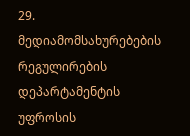29. მედიამომსახურებების რეგულირების დეპარტამენტის უფროსის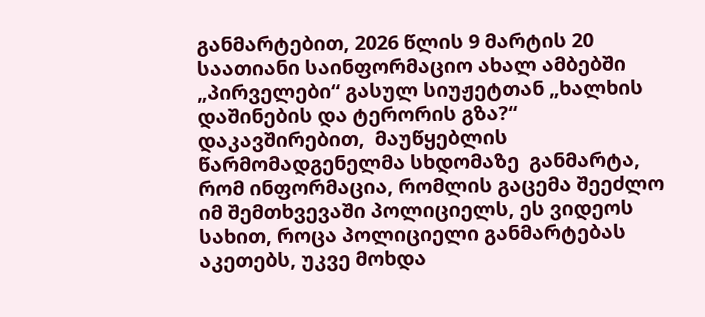განმარტებით, 2026 წლის 9 მარტის 20 საათიანი საინფორმაციო ახალ ამბებში „პირველები“ გასულ სიუჟეტთან „ხალხის დაშინების და ტერორის გზა?“  დაკავშირებით,  მაუწყებლის  წარმომადგენელმა სხდომაზე  განმარტა, რომ ინფორმაცია, რომლის გაცემა შეეძლო იმ შემთხვევაში პოლიციელს, ეს ვიდეოს სახით, როცა პოლიციელი განმარტებას აკეთებს, უკვე მოხდა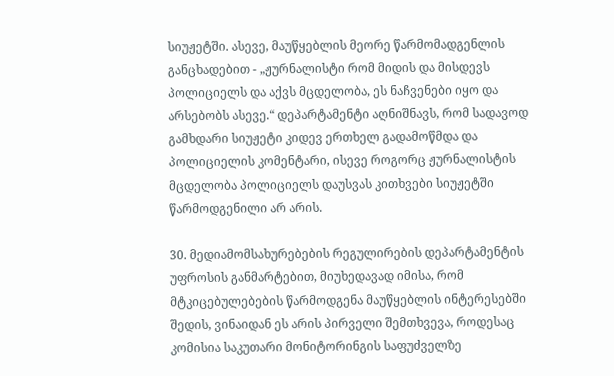სიუჟეტში. ასევე, მაუწყებლის მეორე წარმომადგენლის განცხადებით - „ჟურნალისტი რომ მიდის და მისდევს პოლიციელს და აქვს მცდელობა, ეს ნაჩვენები იყო და არსებობს ასევე.“ დეპარტამენტი აღნიშნავს, რომ სადავოდ გამხდარი სიუჟეტი კიდევ ერთხელ გადამოწმდა და პოლიციელის კომენტარი, ისევე როგორც ჟურნალისტის მცდელობა პოლიციელს დაუსვას კითხვები სიუჟეტში წარმოდგენილი არ არის.

30. მედიამომსახურებების რეგულირების დეპარტამენტის უფროსის განმარტებით, მიუხედავად იმისა, რომ მტკიცებულებების წარმოდგენა მაუწყებლის ინტერესებში შედის, ვინაიდან ეს არის პირველი შემთხვევა, როდესაც კომისია საკუთარი მონიტორინგის საფუძველზე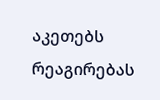აკეთებს რეაგირებას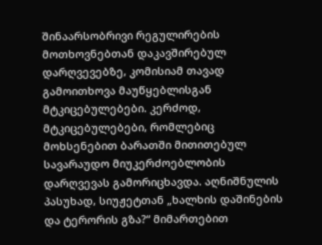შინაარსობრივი რეგულირების მოთხოვნებთან დაკავშირებულ დარღვევებზე, კომისიამ თავად გამოითხოვა მაუწყებლისგან მტკიცებულებები. კერძოდ, მტკიცებულებები, რომლებიც მოხსენებით ბარათში მითითებულ სავარაუდო მიუკერძოებლობის დარღვევას გამორიცხავდა. აღნიშნულის პასუხად, სიუჟეტთან „ხალხის დაშინების და ტერორის გზა?“ მიმართებით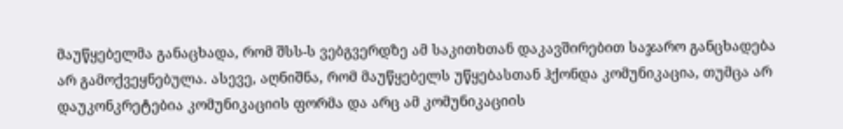მაუწყებელმა განაცხადა, რომ შსს-ს ვებგვერდზე ამ საკითხთან დაკავშირებით საჯარო განცხადება არ გამოქვეყნებულა. ასევე, აღნიშნა, რომ მაუწყებელს უწყებასთან ჰქონდა კომუნიკაცია, თუმცა არ დაუკონკრეტებია კომუნიკაციის ფორმა და არც ამ კომუნიკაციის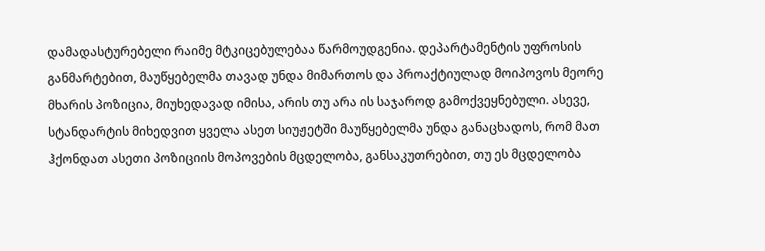დამადასტურებელი რაიმე მტკიცებულებაა წარმოუდგენია. დეპარტამენტის უფროსის განმარტებით, მაუწყებელმა თავად უნდა მიმართოს და პროაქტიულად მოიპოვოს მეორე მხარის პოზიცია, მიუხედავად იმისა, არის თუ არა ის საჯაროდ გამოქვეყნებული. ასევე, სტანდარტის მიხედვით ყველა ასეთ სიუჟეტში მაუწყებელმა უნდა განაცხადოს, რომ მათ ჰქონდათ ასეთი პოზიციის მოპოვების მცდელობა, განსაკუთრებით, თუ ეს მცდელობა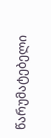წარუმატებელი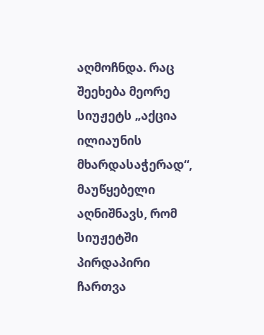აღმოჩნდა. რაც შეეხება მეორე სიუჟეტს „აქცია ილიაუნის მხარდასაჭერად“, მაუწყებელი აღნიშნავს, რომ სიუჟეტში პირდაპირი ჩართვა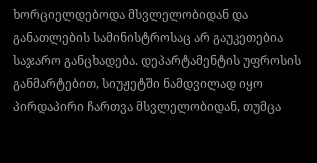ხორციელდებოდა მსვლელობიდან და განათლების სამინისტროსაც არ გაუკეთებია საჯარო განცხადება. დეპარტამენტის უფროსის განმარტებით, სიუჟეტში ნამდვილად იყო პირდაპირი ჩართვა მსვლელობიდან, თუმცა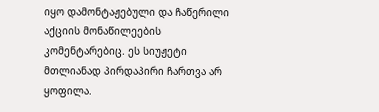იყო დამონტაჟებული და ჩაწერილი აქციის მონაწილეების კომენტარებიც. ეს სიუჟეტი მთლიანად პირდაპირი ჩართვა არ ყოფილა.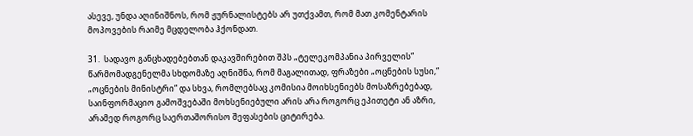ასევე, უნდა აღინიშნოს, რომ ჟურნალისტებს არ უთქვამთ, რომ მათ კომენტარის მოპოვების რაიმე მცდელობა ჰქონდათ.

31.  სადავო განცხადებებთან დაკავშირებით შპს „ტელეკომპანია პირველის“ წარმომადგენელმა სხდომაზე აღნიშნა, რომ მაგალითად, ფრაზები „ოცნების სუსი,“ „ოცნების მინისტრი“ და სხვა, რომლებსაც კომისია მოიხსენიებს მოსაზრებებად, საინფორმაციო გამოშვებაში მოხსენიებული არის არა როგორც ეპითეტი ან აზრი, არამედ როგორც საერთაშორისო შეფასების ციტირება.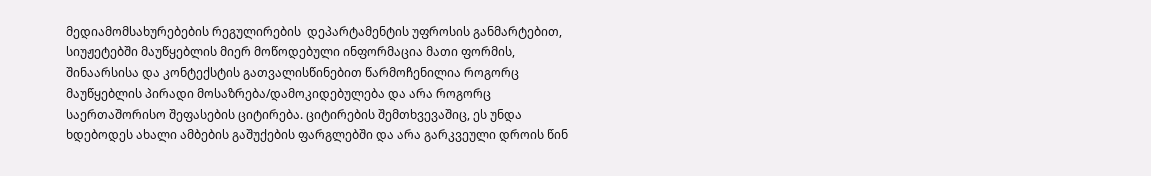მედიამომსახურებების რეგულირების  დეპარტამენტის უფროსის განმარტებით, სიუჟეტებში მაუწყებლის მიერ მოწოდებული ინფორმაცია მათი ფორმის, შინაარსისა და კონტექსტის გათვალისწინებით წარმოჩენილია როგორც მაუწყებლის პირადი მოსაზრება/დამოკიდებულება და არა როგორც საერთაშორისო შეფასების ციტირება. ციტირების შემთხვევაშიც, ეს უნდა ხდებოდეს ახალი ამბების გაშუქების ფარგლებში და არა გარკვეული დროის წინ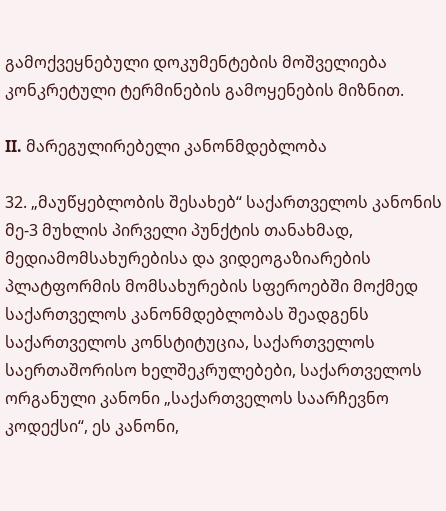გამოქვეყნებული დოკუმენტების მოშველიება კონკრეტული ტერმინების გამოყენების მიზნით.

II. მარეგულირებელი კანონმდებლობა

32. „მაუწყებლობის შესახებ“ საქართველოს კანონის მე-3 მუხლის პირველი პუნქტის თანახმად, მედიამომსახურებისა და ვიდეოგაზიარების პლატფორმის მომსახურების სფეროებში მოქმედ საქართველოს კანონმდებლობას შეადგენს საქართველოს კონსტიტუცია, საქართველოს საერთაშორისო ხელშეკრულებები, საქართველოს ორგანული კანონი „საქართველოს საარჩევნო კოდექსი“, ეს კანონი,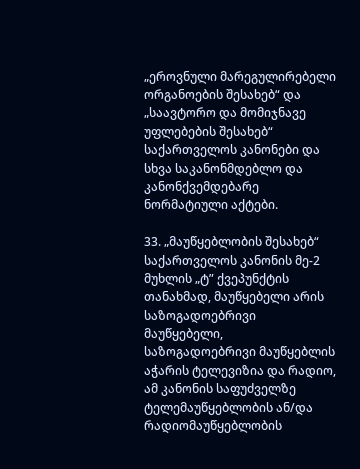„ეროვნული მარეგულირებელი ორგანოების შესახებ“ და „საავტორო და მომიჯნავე უფლებების შესახებ“ საქართველოს კანონები და სხვა საკანონმდებლო და კანონქვემდებარე ნორმატიული აქტები.

33. „მაუწყებლობის შესახებ“ საქართველოს კანონის მე-2 მუხლის „ტ” ქვეპუნქტის თანახმად, მაუწყებელი არის საზოგადოებრივი მაუწყებელი, საზოგადოებრივი მაუწყებლის აჭარის ტელევიზია და რადიო, ამ კანონის საფუძველზე ტელემაუწყებლობის ან/და რადიომაუწყებლობის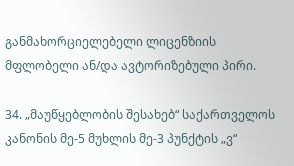განმახორციელებელი ლიცენზიის მფლობელი ან/და ავტორიზებული პირი.

34. „მაუწყებლობის შესახებ“ საქართველოს კანონის მე-5 მუხლის მე-3 პუნქტის „ვ“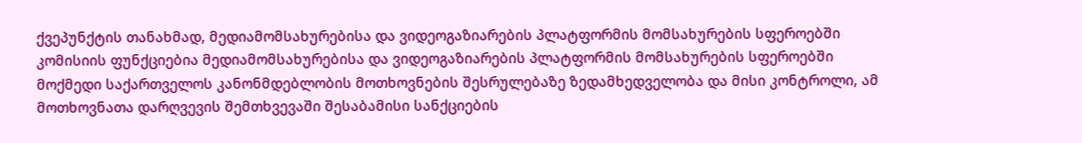ქვეპუნქტის თანახმად, მედიამომსახურებისა და ვიდეოგაზიარების პლატფორმის მომსახურების სფეროებში კომისიის ფუნქციებია მედიამომსახურებისა და ვიდეოგაზიარების პლატფორმის მომსახურების სფეროებში მოქმედი საქართველოს კანონმდებლობის მოთხოვნების შესრულებაზე ზედამხედველობა და მისი კონტროლი, ამ მოთხოვნათა დარღვევის შემთხვევაში შესაბამისი სანქციების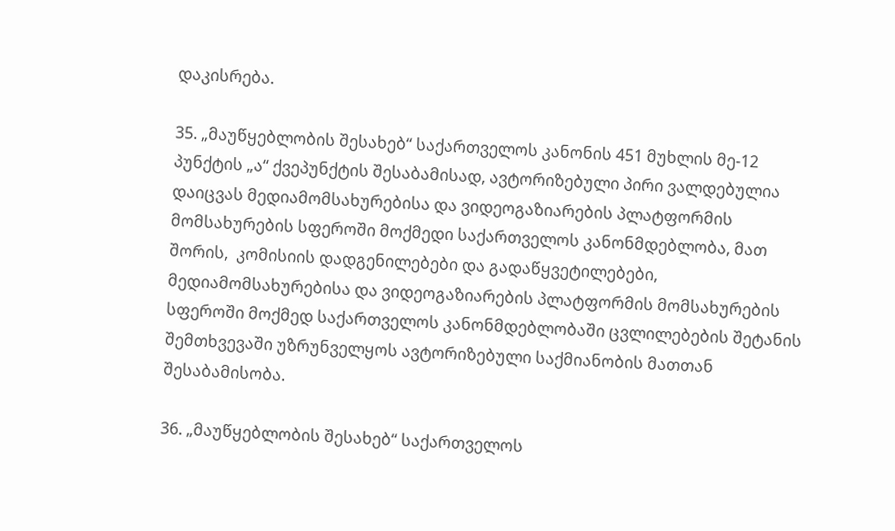დაკისრება.

35. „მაუწყებლობის შესახებ“ საქართველოს კანონის 451 მუხლის მე-12 პუნქტის „ა“ ქვეპუნქტის შესაბამისად, ავტორიზებული პირი ვალდებულია დაიცვას მედიამომსახურებისა და ვიდეოგაზიარების პლატფორმის მომსახურების სფეროში მოქმედი საქართველოს კანონმდებლობა, მათ შორის,  კომისიის დადგენილებები და გადაწყვეტილებები, მედიამომსახურებისა და ვიდეოგაზიარების პლატფორმის მომსახურების სფეროში მოქმედ საქართველოს კანონმდებლობაში ცვლილებების შეტანის შემთხვევაში უზრუნველყოს ავტორიზებული საქმიანობის მათთან შესაბამისობა.

36. „მაუწყებლობის შესახებ“ საქართველოს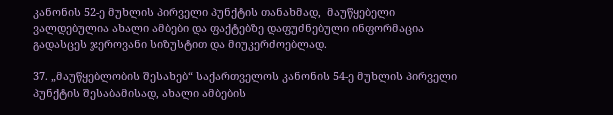კანონის 52-ე მუხლის პირველი პუნქტის თანახმად,  მაუწყებელი ვალდებულია ახალი ამბები და ფაქტებზე დაფუძნებული ინფორმაცია გადასცეს ჯეროვანი სიზუსტით და მიუკერძოებლად.

37. „მაუწყებლობის შესახებ“ საქართველოს კანონის 54-ე მუხლის პირველი პუნქტის შესაბამისად, ახალი ამბების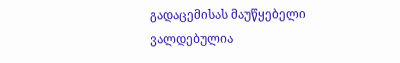გადაცემისას მაუწყებელი ვალდებულია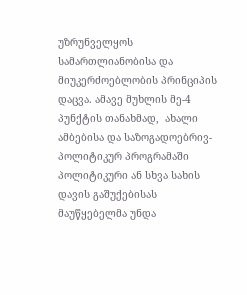უზრუნველყოს სამართლიანობისა და მიუკერძოებლობის პრინციპის დაცვა. ამავე მუხლის მე-4 პუნქტის თანახმად,  ახალი ამბებისა და საზოგადოებრივ-პოლიტიკურ პროგრამაში პოლიტიკური ან სხვა სახის დავის გაშუქებისას მაუწყებელმა უნდა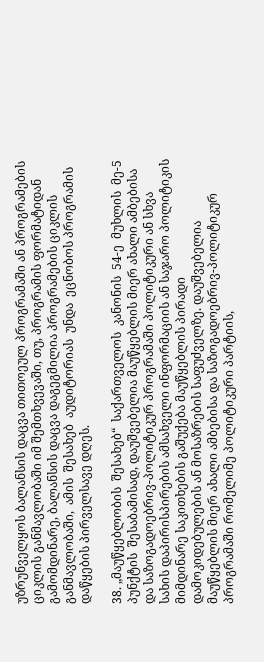უზრუნველყოს ბალანსის დაცვა თითოეულ პროგრამაში ან პროგრამების ციკლის განმავლობაში იმ შემთხვევაში, თუ, პროგრამის ფორმატიდან გამომდინარე, ბალანსის დაცვა დაგეგმილია პროგრამების ციკლის  განმავლობაში,  ამის  შესახებ  აუდიტორიას  უნდა  ეცნობოს პროგრამის დაწყების პირველსავე დღეს.

38. „მაუწყებლობის  შესახებ“  საქართველოს  კანონის  54-ე  მუხლის  მე-5  პუნქტის  შესაბამისად, დაუშვებელია მაუწყებლის მიერ ახალი ამბებისა და საზოგადოებრივ-პოლიტიკურ პროგრამაში პოლიტიკური ან სხვა სახის დაპირისპირების ამსახველი ინფორმაციის ან საჯარო პოლიტიკის მიმდინარე საკითხების გაშუქება მაუწყებლის პირადი დამოკიდებულების ან მოსაზრების საფუძველზე. დაუშვებელია მაუწყებლის მიერ ახალი ამბებისა და საზოგადოებრივ-პოლიტიკურ პროგრამაში რომელიმე პოლიტიკური პარტიის,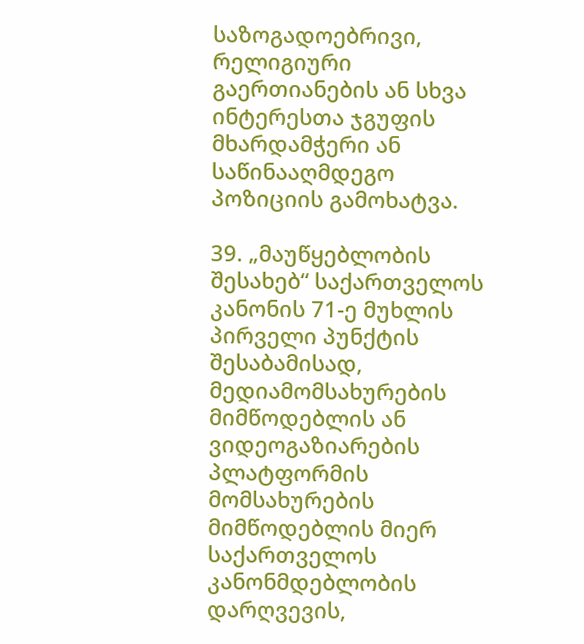საზოგადოებრივი, რელიგიური გაერთიანების ან სხვა ინტერესთა ჯგუფის მხარდამჭერი ან საწინააღმდეგო პოზიციის გამოხატვა.

39. „მაუწყებლობის შესახებ“ საქართველოს კანონის 71-ე მუხლის პირველი პუნქტის  შესაბამისად, მედიამომსახურების მიმწოდებლის ან ვიდეოგაზიარების პლატფორმის მომსახურების მიმწოდებლის მიერ საქართველოს კანონმდებლობის დარღვევის,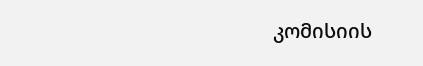კომისიის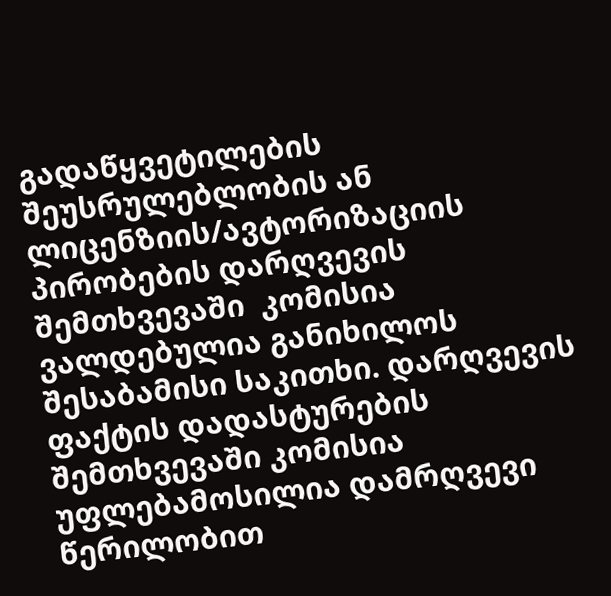გადაწყვეტილების შეუსრულებლობის ან  ლიცენზიის/ავტორიზაციის პირობების დარღვევის შემთხვევაში  კომისია ვალდებულია განიხილოს შესაბამისი საკითხი. დარღვევის ფაქტის დადასტურების შემთხვევაში კომისია უფლებამოსილია დამრღვევი წერილობით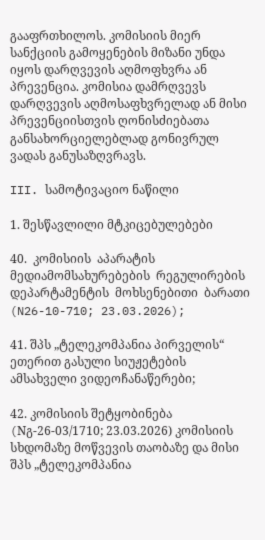გააფრთხილოს. კომისიის მიერ სანქციის გამოყენების მიზანი უნდა იყოს დარღვევის აღმოფხვრა ან პრევენცია. კომისია დამრღვევს დარღვევის აღმოსაფხვრელად ან მისი პრევენციისთვის ღონისძიებათა განსახორციელებლად გონივრულ ვადას განუსაზღვრავს.

III. სამოტივაციო ნაწილი

1. შესწავლილი მტკიცებულებები

40.  კომისიის  აპარატის  მედიამომსახურებების  რეგულირების  დეპარტამენტის  მოხსენებითი  ბარათი (N26-10-710; 23.03.2026);

41. შპს „ტელეკომპანია პირველის“ ეთერით გასული სიუჟეტების ამსახველი ვიდეოჩანაწერები;

42. კომისიის შეტყობინება (Nგ-26-03/1710; 23.03.2026) კომისიის სხდომაზე მოწვევის თაობაზე და მისი შპს „ტელეკომპანია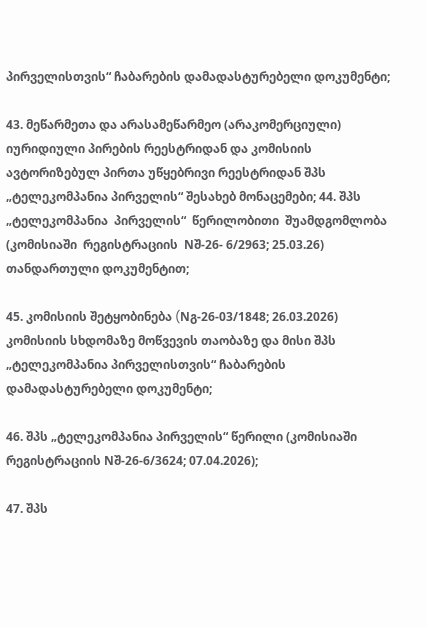პირველისთვის“ ჩაბარების დამადასტურებელი დოკუმენტი;

43. მეწარმეთა და არასამეწარმეო (არაკომერციული) იურიდიული პირების რეესტრიდან და კომისიის ავტორიზებულ პირთა უწყებრივი რეესტრიდან შპს „ტელეკომპანია პირველის“ შესახებ მონაცემები; 44. შპს  „ტელეკომპანია  პირველის“  წერილობითი  შუამდგომლობა  (კომისიაში  რეგისტრაციის  Nშ-26- 6/2963; 25.03.26) თანდართული დოკუმენტით;

45. კომისიის შეტყობინება (Nგ-26-03/1848; 26.03.2026)  კომისიის სხდომაზე მოწვევის თაობაზე და მისი შპს „ტელეკომპანია პირველისთვის“ ჩაბარების დამადასტურებელი დოკუმენტი;

46. შპს „ტელეკომპანია პირველის“ წერილი (კომისიაში რეგისტრაციის Nშ-26-6/3624; 07.04.2026);

47. შპს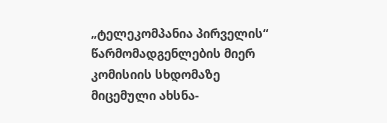„ტელეკომპანია პირველის“ წარმომადგენლების მიერ კომისიის სხდომაზე მიცემული ახსნა-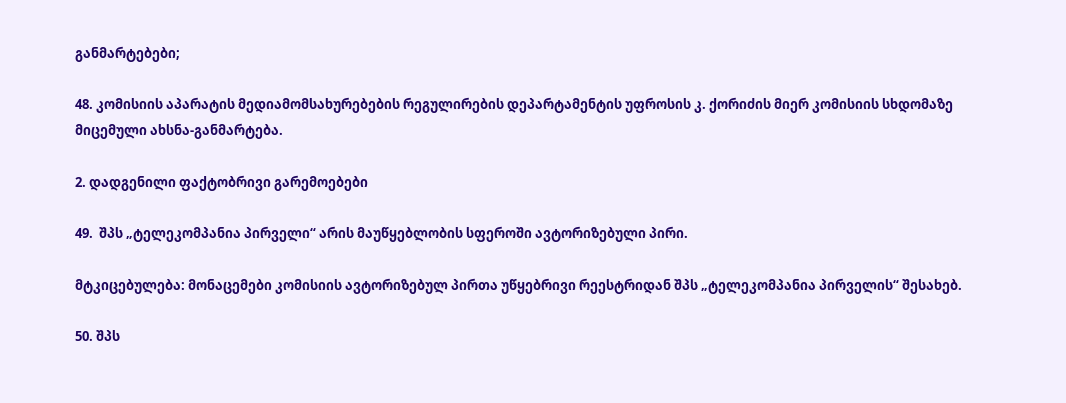განმარტებები;

48. კომისიის აპარატის მედიამომსახურებების რეგულირების დეპარტამენტის უფროსის კ. ქორიძის მიერ კომისიის სხდომაზე მიცემული ახსნა-განმარტება.

2. დადგენილი ფაქტობრივი გარემოებები

49.  შპს „ტელეკომპანია პირველი“ არის მაუწყებლობის სფეროში ავტორიზებული პირი.

მტკიცებულება: მონაცემები კომისიის ავტორიზებულ პირთა უწყებრივი რეესტრიდან შპს „ტელეკომპანია პირველის“ შესახებ.

50. შპს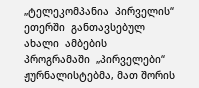„ტელეკომპანია  პირველის“  ეთერში  განთავსებულ  ახალი  ამბების  პროგრამაში  „პირველები“ ჟურნალისტებმა, მათ შორის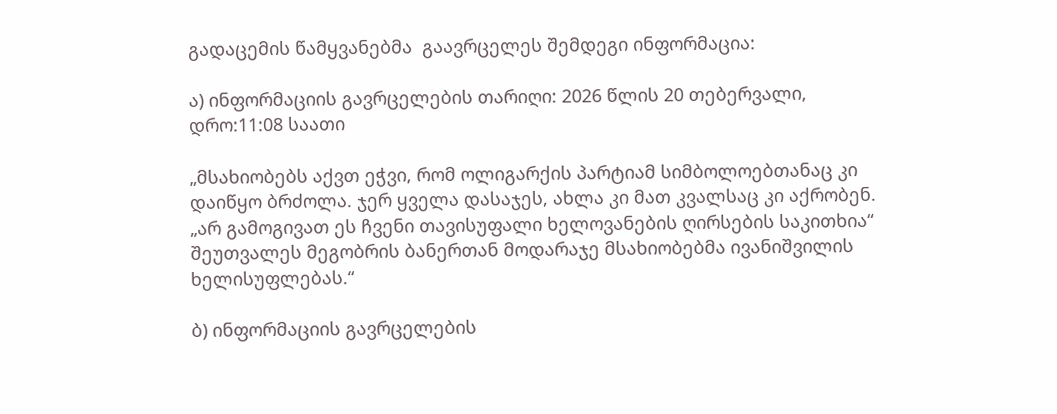გადაცემის წამყვანებმა  გაავრცელეს შემდეგი ინფორმაცია:

ა) ინფორმაციის გავრცელების თარიღი: 2026 წლის 20 თებერვალი, დრო:11:08 საათი

„მსახიობებს აქვთ ეჭვი, რომ ოლიგარქის პარტიამ სიმბოლოებთანაც კი დაიწყო ბრძოლა. ჯერ ყველა დასაჯეს, ახლა კი მათ კვალსაც კი აქრობენ. „არ გამოგივათ ეს ჩვენი თავისუფალი ხელოვანების ღირსების საკითხია“ შეუთვალეს მეგობრის ბანერთან მოდარაჯე მსახიობებმა ივანიშვილის ხელისუფლებას.“

ბ) ინფორმაციის გავრცელების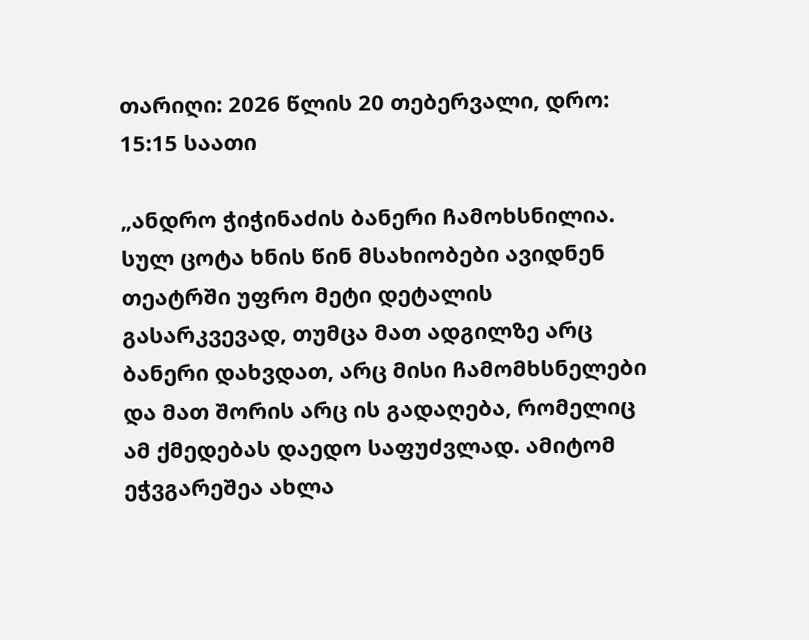თარიღი: 2026 წლის 20 თებერვალი, დრო: 15:15 საათი

„ანდრო ჭიჭინაძის ბანერი ჩამოხსნილია. სულ ცოტა ხნის წინ მსახიობები ავიდნენ თეატრში უფრო მეტი დეტალის გასარკვევად, თუმცა მათ ადგილზე არც ბანერი დახვდათ, არც მისი ჩამომხსნელები და მათ შორის არც ის გადაღება, რომელიც ამ ქმედებას დაედო საფუძვლად. ამიტომ ეჭვგარეშეა ახლა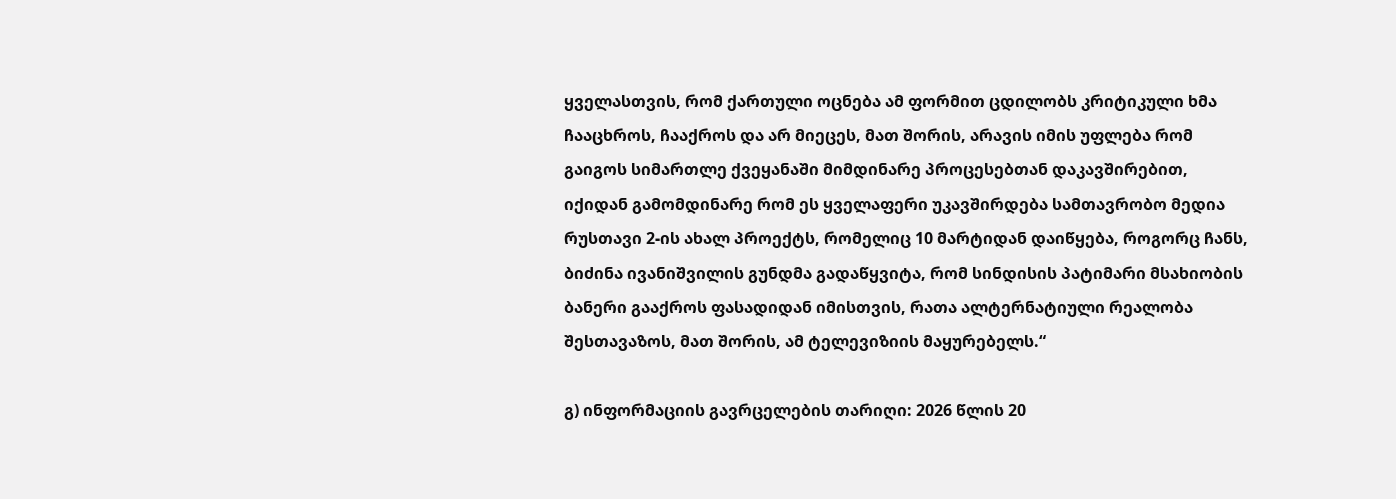ყველასთვის, რომ ქართული ოცნება ამ ფორმით ცდილობს კრიტიკული ხმა ჩააცხროს, ჩააქროს და არ მიეცეს, მათ შორის, არავის იმის უფლება რომ გაიგოს სიმართლე ქვეყანაში მიმდინარე პროცესებთან დაკავშირებით,  იქიდან გამომდინარე რომ ეს ყველაფერი უკავშირდება სამთავრობო მედია რუსთავი 2-ის ახალ პროექტს, რომელიც 10 მარტიდან დაიწყება, როგორც ჩანს, ბიძინა ივანიშვილის გუნდმა გადაწყვიტა, რომ სინდისის პატიმარი მსახიობის ბანერი გააქროს ფასადიდან იმისთვის, რათა ალტერნატიული რეალობა შესთავაზოს, მათ შორის, ამ ტელევიზიის მაყურებელს.“

გ) ინფორმაციის გავრცელების თარიღი: 2026 წლის 20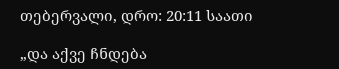თებერვალი, დრო: 20:11 საათი

„და აქვე ჩნდება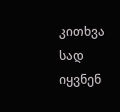კითხვა სად იყვნენ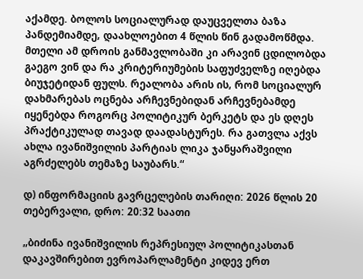აქამდე. ბოლოს სოციალურად დაუცველთა ბაზა პანდემიამდე, დაახლოებით 4 წლის წინ გადამოწმდა. მთელი ამ დროის განმავლობაში კი არავინ ცდილობდა გაეგო ვინ და რა კრიტერიუმების საფუძველზე იღებდა ბიუჯეტიდან ფულს. რეალობა არის ის, რომ სოციალურ დახმარებას ოცნება არჩევნებიდან არჩევნებამდე იყენებდა როგორც პოლიტიკურ ბერკეტს და ეს დღეს პრაქტიკულად თავად დაადასტურეს. რა გათვლა აქვს ახლა ივანიშვილის პარტიას ლიკა ჯანყარაშვილი აგრძელებს თემაზე საუბარს.“

დ) ინფორმაციის გავრცელების თარიღი: 2026 წლის 20 თებერვალი, დრო: 20:32 საათი

„ბიძინა ივანიშვილის რეპრესიულ პოლიტიკასთან დაკავშირებით ევროპარლამენტი კიდევ ერთ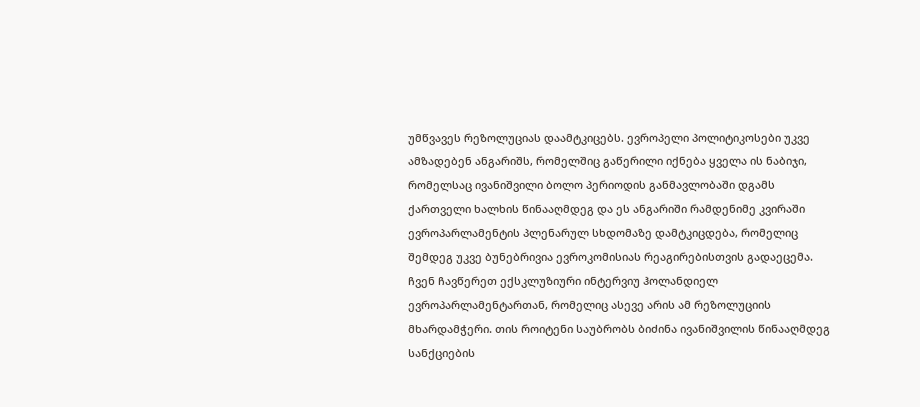უმწვავეს რეზოლუციას დაამტკიცებს. ევროპელი პოლიტიკოსები უკვე ამზადებენ ანგარიშს, რომელშიც გაწერილი იქნება ყველა ის ნაბიჯი, რომელსაც ივანიშვილი ბოლო პერიოდის განმავლობაში დგამს ქართველი ხალხის წინააღმდეგ და ეს ანგარიში რამდენიმე კვირაში ევროპარლამენტის პლენარულ სხდომაზე დამტკიცდება, რომელიც შემდეგ უკვე ბუნებრივია ევროკომისიას რეაგირებისთვის გადაეცემა. ჩვენ ჩავწერეთ ექსკლუზიური ინტერვიუ ჰოლანდიელ ევროპარლამენტართან, რომელიც ასევე არის ამ რეზოლუციის მხარდამჭერი. თის როიტენი საუბრობს ბიძინა ივანიშვილის წინააღმდეგ სანქციების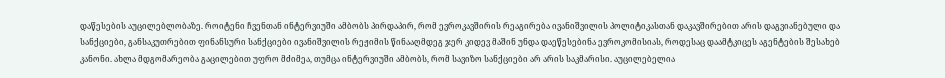დაწესების აუცილებლობაზე. როიტენი ჩვენთან ინტერვიუში ამბობს პირდაპირ, რომ ევროკავშირის რეაგირება ივანიშვილის პოლიტიკასთან დაკავშირებით არის დაგვიანებული და სანქციები, განსაკუთრებით ფინანსური სანქციები ივანიშვილის რეჟიმის წინააღმდეგ ჯერ კიდევ მაშინ უნდა დაეწესებინა ევროკომისიას, როდესაც დაამტკიცეს აგენტების შესახებ კანონი. ახლა მდგომარეობა გაცილებით უფრო მძიმეა, თუმცა ინტერვიუში ამბობს, რომ სავიზო სანქციები არ არის საკმარისი. აუცილებელია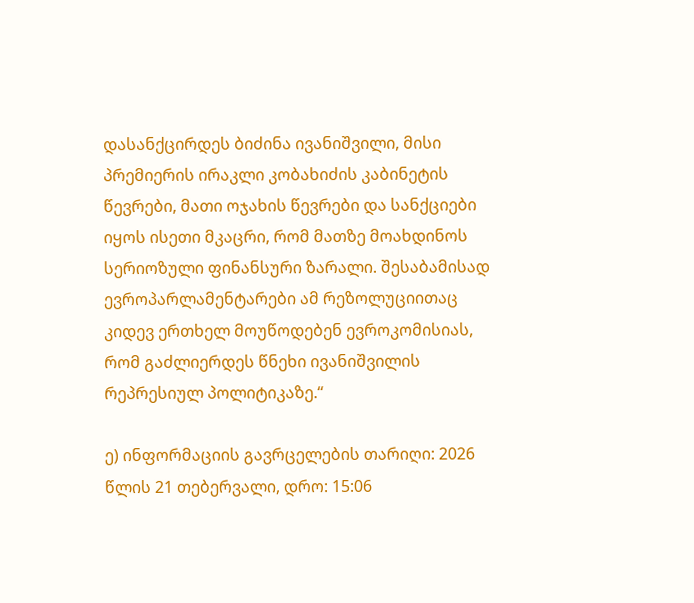დასანქცირდეს ბიძინა ივანიშვილი, მისი პრემიერის ირაკლი კობახიძის კაბინეტის წევრები, მათი ოჯახის წევრები და სანქციები იყოს ისეთი მკაცრი, რომ მათზე მოახდინოს სერიოზული ფინანსური ზარალი. შესაბამისად ევროპარლამენტარები ამ რეზოლუციითაც კიდევ ერთხელ მოუწოდებენ ევროკომისიას, რომ გაძლიერდეს წნეხი ივანიშვილის რეპრესიულ პოლიტიკაზე.“

ე) ინფორმაციის გავრცელების თარიღი: 2026 წლის 21 თებერვალი, დრო: 15:06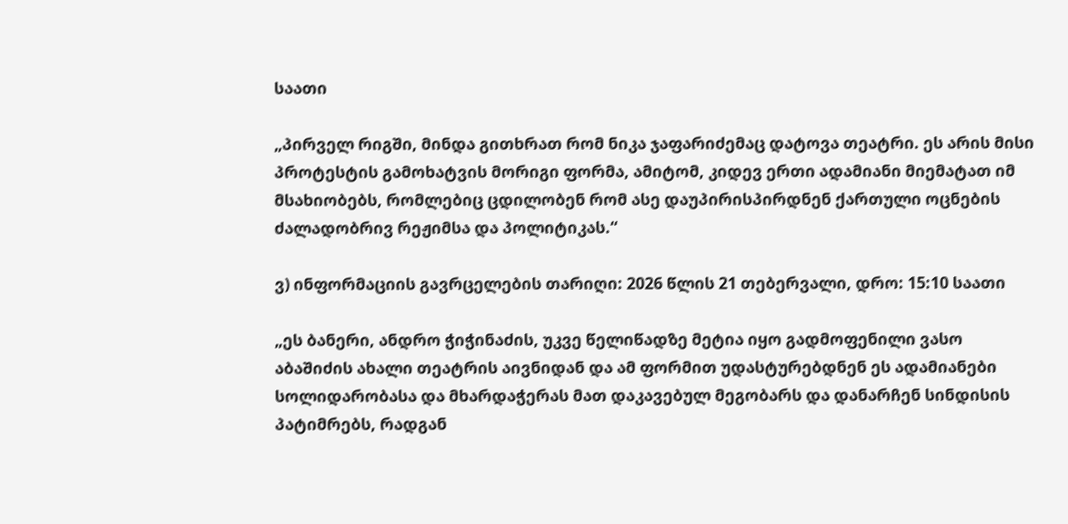საათი

„პირველ რიგში, მინდა გითხრათ რომ ნიკა ჯაფარიძემაც დატოვა თეატრი. ეს არის მისი პროტესტის გამოხატვის მორიგი ფორმა, ამიტომ, კიდევ ერთი ადამიანი მიემატათ იმ მსახიობებს, რომლებიც ცდილობენ რომ ასე დაუპირისპირდნენ ქართული ოცნების ძალადობრივ რეჟიმსა და პოლიტიკას.“

ვ) ინფორმაციის გავრცელების თარიღი: 2026 წლის 21 თებერვალი, დრო: 15:10 საათი

„ეს ბანერი, ანდრო ჭიჭინაძის, უკვე წელიწადზე მეტია იყო გადმოფენილი ვასო აბაშიძის ახალი თეატრის აივნიდან და ამ ფორმით უდასტურებდნენ ეს ადამიანები სოლიდარობასა და მხარდაჭერას მათ დაკავებულ მეგობარს და დანარჩენ სინდისის პატიმრებს, რადგან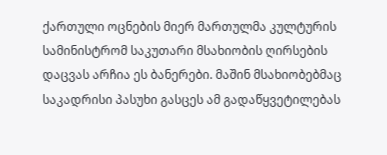ქართული ოცნების მიერ მართულმა კულტურის სამინისტრომ საკუთარი მსახიობის ღირსების დაცვას არჩია ეს ბანერები. მაშინ მსახიობებმაც საკადრისი პასუხი გასცეს ამ გადაწყვეტილებას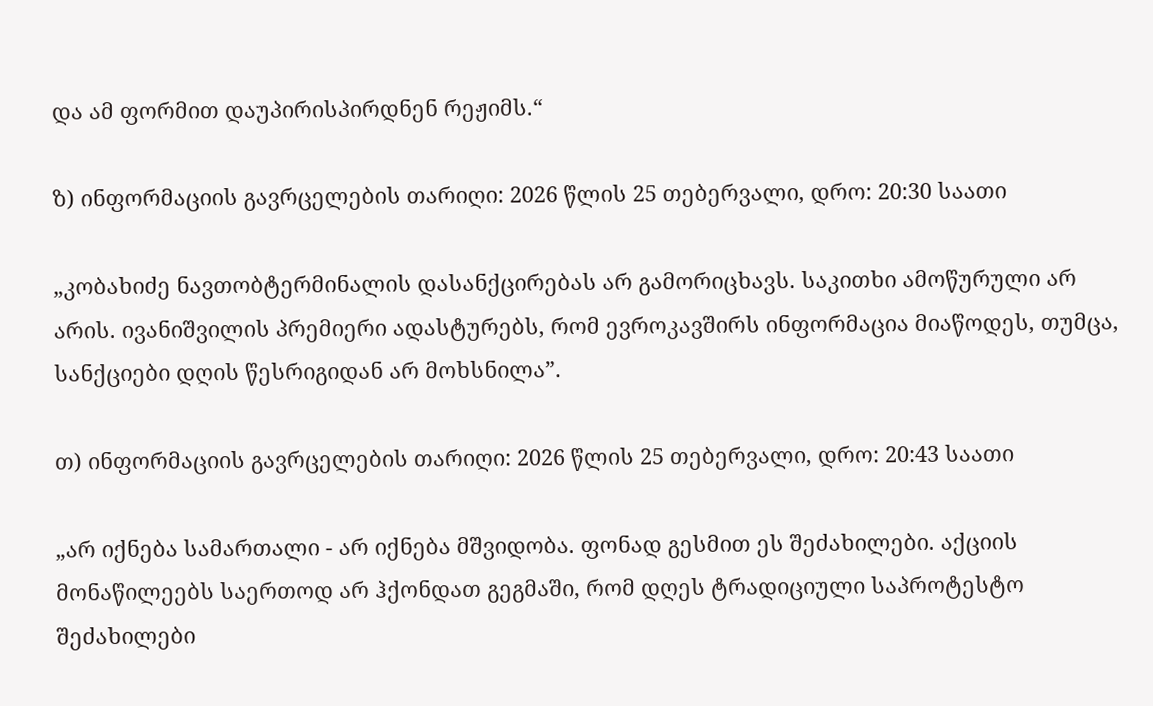და ამ ფორმით დაუპირისპირდნენ რეჟიმს.“

ზ) ინფორმაციის გავრცელების თარიღი: 2026 წლის 25 თებერვალი, დრო: 20:30 საათი

„კობახიძე ნავთობტერმინალის დასანქცირებას არ გამორიცხავს. საკითხი ამოწურული არ არის. ივანიშვილის პრემიერი ადასტურებს, რომ ევროკავშირს ინფორმაცია მიაწოდეს, თუმცა, სანქციები დღის წესრიგიდან არ მოხსნილა”.

თ) ინფორმაციის გავრცელების თარიღი: 2026 წლის 25 თებერვალი, დრო: 20:43 საათი

„არ იქნება სამართალი - არ იქნება მშვიდობა. ფონად გესმით ეს შეძახილები. აქციის მონაწილეებს საერთოდ არ ჰქონდათ გეგმაში, რომ დღეს ტრადიციული საპროტესტო შეძახილები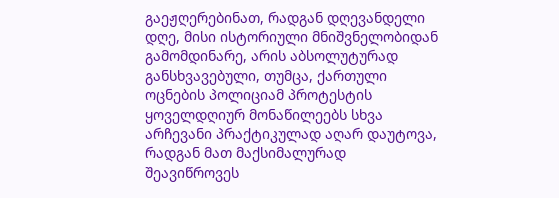გაეჟღერებინათ, რადგან დღევანდელი დღე, მისი ისტორიული მნიშვნელობიდან გამომდინარე, არის აბსოლუტურად განსხვავებული, თუმცა, ქართული ოცნების პოლიციამ პროტესტის ყოველდღიურ მონაწილეებს სხვა არჩევანი პრაქტიკულად აღარ დაუტოვა, რადგან მათ მაქსიმალურად შეავიწროვეს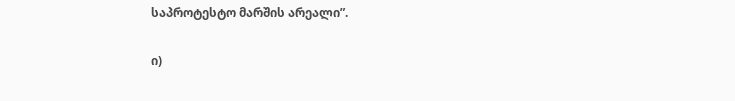საპროტესტო მარშის არეალი”.

ი)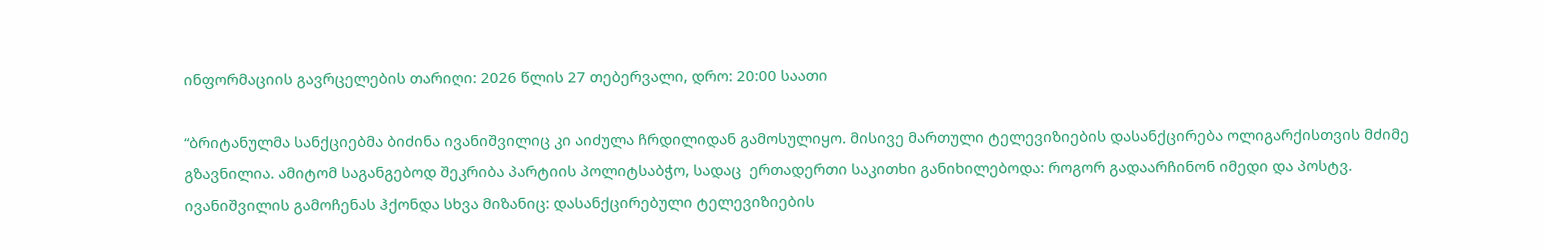ინფორმაციის გავრცელების თარიღი: 2026 წლის 27 თებერვალი, დრო: 20:00 საათი

“ბრიტანულმა სანქციებმა ბიძინა ივანიშვილიც კი აიძულა ჩრდილიდან გამოსულიყო. მისივე მართული ტელევიზიების დასანქცირება ოლიგარქისთვის მძიმე გზავნილია. ამიტომ საგანგებოდ შეკრიბა პარტიის პოლიტსაბჭო, სადაც  ერთადერთი საკითხი განიხილებოდა: როგორ გადაარჩინონ იმედი და პოსტვ. ივანიშვილის გამოჩენას ჰქონდა სხვა მიზანიც: დასანქცირებული ტელევიზიების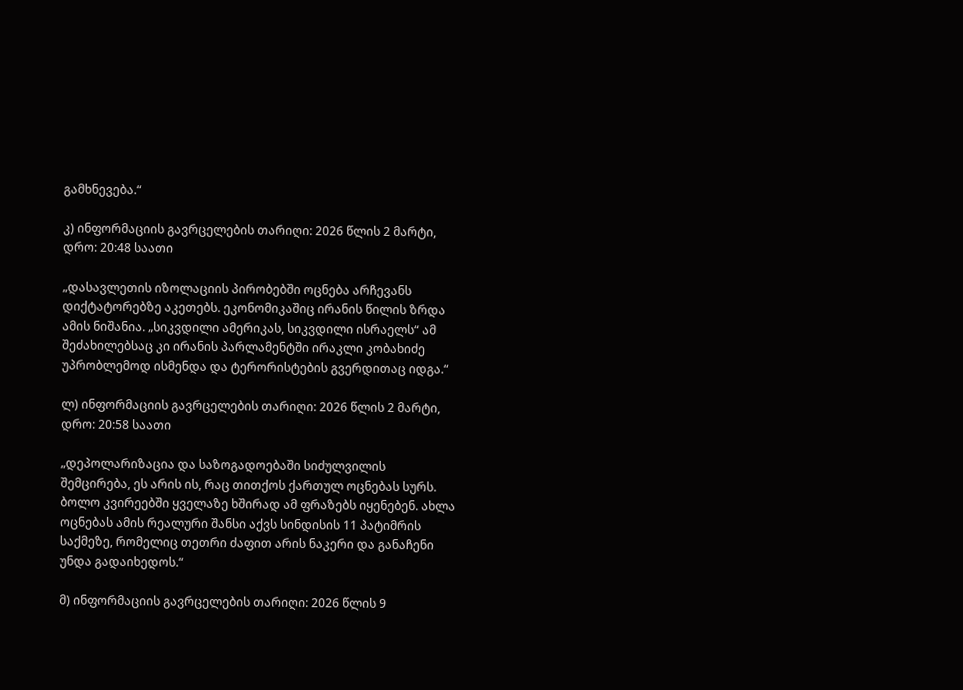გამხნევება.“

კ) ინფორმაციის გავრცელების თარიღი: 2026 წლის 2 მარტი, დრო: 20:48 საათი

„დასავლეთის იზოლაციის პირობებში ოცნება არჩევანს დიქტატორებზე აკეთებს. ეკონომიკაშიც ირანის წილის ზრდა ამის ნიშანია. „სიკვდილი ამერიკას, სიკვდილი ისრაელს“ ამ შეძახილებსაც კი ირანის პარლამენტში ირაკლი კობახიძე უპრობლემოდ ისმენდა და ტერორისტების გვერდითაც იდგა.“

ლ) ინფორმაციის გავრცელების თარიღი: 2026 წლის 2 მარტი, დრო: 20:58 საათი

„დეპოლარიზაცია და საზოგადოებაში სიძულვილის შემცირება, ეს არის ის, რაც თითქოს ქართულ ოცნებას სურს. ბოლო კვირეებში ყველაზე ხშირად ამ ფრაზებს იყენებენ. ახლა ოცნებას ამის რეალური შანსი აქვს სინდისის 11 პატიმრის საქმეზე, რომელიც თეთრი ძაფით არის ნაკერი და განაჩენი უნდა გადაიხედოს.“

მ) ინფორმაციის გავრცელების თარიღი: 2026 წლის 9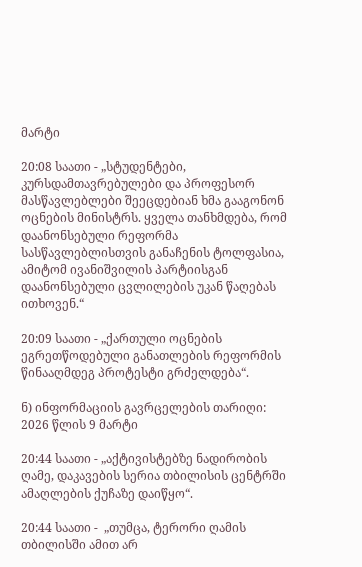მარტი

20:08 საათი - „სტუდენტები, კურსდამთავრებულები და პროფესორ მასწავლებლები შეეცდებიან ხმა გააგონონ ოცნების მინისტრს. ყველა თანხმდება, რომ დაანონსებული რეფორმა სასწავლებლისთვის განაჩენის ტოლფასია, ამიტომ ივანიშვილის პარტიისგან დაანონსებული ცვლილების უკან წაღებას ითხოვენ.“

20:09 საათი - „ქართული ოცნების ეგრეთწოდებული განათლების რეფორმის წინააღმდეგ პროტესტი გრძელდება“.

ნ) ინფორმაციის გავრცელების თარიღი: 2026 წლის 9 მარტი

20:44 საათი - „აქტივისტებზე ნადირობის ღამე, დაკავების სერია თბილისის ცენტრში ამაღლების ქუჩაზე დაიწყო“.

20:44 საათი -  „თუმცა, ტერორი ღამის თბილისში ამით არ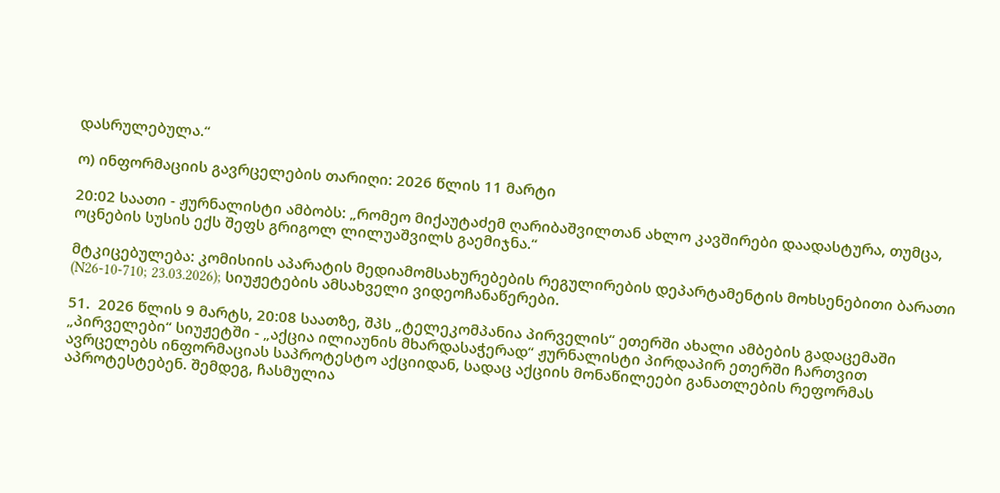დასრულებულა.“

ო) ინფორმაციის გავრცელების თარიღი: 2026 წლის 11 მარტი

20:02 საათი - ჟურნალისტი ამბობს: „რომეო მიქაუტაძემ ღარიბაშვილთან ახლო კავშირები დაადასტურა, თუმცა, ოცნების სუსის ექს შეფს გრიგოლ ლილუაშვილს გაემიჯნა.“

მტკიცებულება: კომისიის აპარატის მედიამომსახურებების რეგულირების დეპარტამენტის მოხსენებითი ბარათი (N26-10-710; 23.03.2026); სიუჟეტების ამსახველი ვიდეოჩანაწერები.

51.  2026 წლის 9 მარტს, 20:08 საათზე, შპს „ტელეკომპანია პირველის“ ეთერში ახალი ამბების გადაცემაში „პირველები“ სიუჟეტში - „აქცია ილიაუნის მხარდასაჭერად“ ჟურნალისტი პირდაპირ ეთერში ჩართვით ავრცელებს ინფორმაციას საპროტესტო აქციიდან, სადაც აქციის მონაწილეები განათლების რეფორმას აპროტესტებენ. შემდეგ, ჩასმულია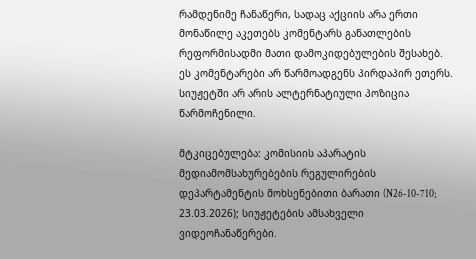რამდენიმე ჩანაწერი, სადაც აქციის არა ერთი მონაწილე აკეთებს კომენტარს განათლების რეფორმისადმი მათი დამოკიდებულების შესახებ. ეს კომენტარები არ წარმოადგენს პირდაპირ ეთერს. სიუჟეტში არ არის ალტერნატიული პოზიცია წარმოჩენილი.

მტკიცებულება: კომისიის აპარატის მედიამომსახურებების რეგულირების დეპარტამენტის მოხსენებითი ბარათი (N26-10-710; 23.03.2026); სიუჟეტების ამსახველი ვიდეოჩანაწერები.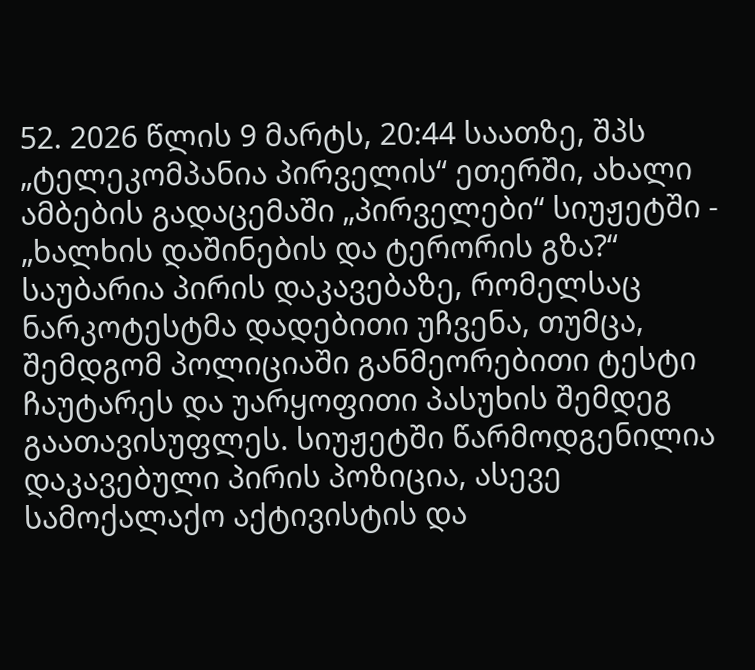52. 2026 წლის 9 მარტს, 20:44 საათზე, შპს „ტელეკომპანია პირველის“ ეთერში, ახალი ამბების გადაცემაში „პირველები“ სიუჟეტში - „ხალხის დაშინების და ტერორის გზა?“ საუბარია პირის დაკავებაზე, რომელსაც ნარკოტესტმა დადებითი უჩვენა, თუმცა, შემდგომ პოლიციაში განმეორებითი ტესტი ჩაუტარეს და უარყოფითი პასუხის შემდეგ გაათავისუფლეს. სიუჟეტში წარმოდგენილია დაკავებული პირის პოზიცია, ასევე სამოქალაქო აქტივისტის და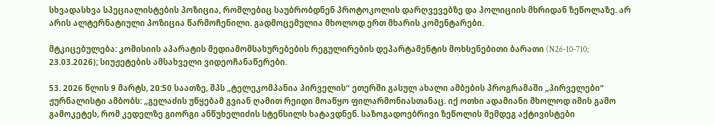სხვადასხვა სპეციალისტების პოზიცია, რომლებიც საუბრობდნენ პროტოკოლის დარღვევებზე და პოლიციის მხრიდან ზეწოლაზე. არ არის ალტერნატიული პოზიცია წარმოჩენილი. გადმოცემულია მხოლოდ ერთ მხარის კომენტარები.

მტკიცებულება: კომისიის აპარატის მედიამომსახურებების რეგულირების დეპარტამენტის მოხსენებითი ბარათი (N26-10-710; 23.03.2026); სიუჟეტების ამსახველი ვიდეოჩანაწერები.

53. 2026 წლის 9 მარტს, 20:50 საათზე, შპს „ტელეკომპანია პირველის“ ეთერში გასულ ახალი ამბების პროგრამაში „პირველები“ ჟურნალისტი ამბობს: „გელაძის უწყებამ გვიან ღამით რეიდი მოაწყო ფილარმონიასთანაც. იქ ოთხი ადამიანი მხოლოდ იმის გამო გამოკეტეს, რომ კედელზე გიორგი ანწუხელიძის სტენსილს ხატავდნენ. საზოგადოებრივი ზეწოლის შემდეგ აქტივისტები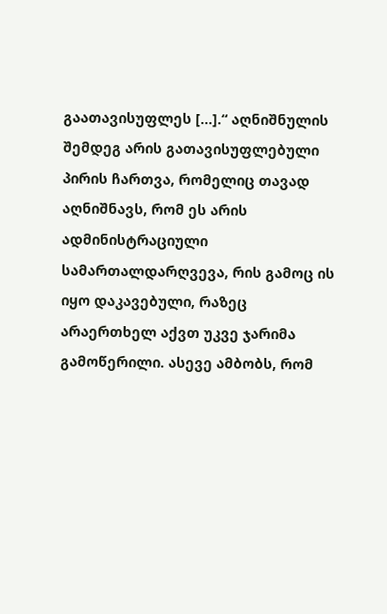გაათავისუფლეს [...].“ აღნიშნულის შემდეგ არის გათავისუფლებული პირის ჩართვა, რომელიც თავად აღნიშნავს, რომ ეს არის ადმინისტრაციული სამართალდარღვევა, რის გამოც ის იყო დაკავებული, რაზეც არაერთხელ აქვთ უკვე ჯარიმა გამოწერილი. ასევე ამბობს, რომ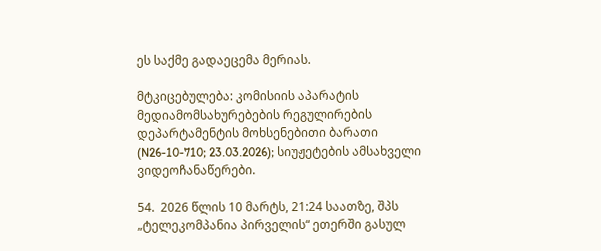ეს საქმე გადაეცემა მერიას.

მტკიცებულება: კომისიის აპარატის მედიამომსახურებების რეგულირების დეპარტამენტის მოხსენებითი ბარათი (N26-10-710; 23.03.2026); სიუჟეტების ამსახველი ვიდეოჩანაწერები.

54.  2026 წლის 10 მარტს, 21:24 საათზე, შპს „ტელეკომპანია პირველის“ ეთერში გასულ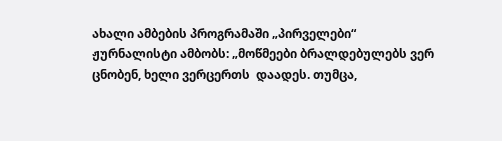ახალი ამბების პროგრამაში „პირველები“ ჟურნალისტი ამბობს: „მოწმეები ბრალდებულებს ვერ ცნობენ, ხელი ვერცერთს  დაადეს. თუმცა,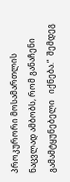პროკურორი მოსამართლის ნაცვლად ამბობს, რომ განაჩენი გამამტყუნებელი   იქნება.“  შემდეგ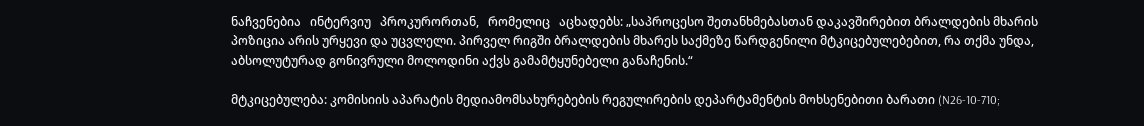ნაჩვენებია   ინტერვიუ   პროკურორთან,   რომელიც   აცხადებს: „საპროცესო შეთანხმებასთან დაკავშირებით ბრალდების მხარის პოზიცია არის ურყევი და უცვლელი. პირველ რიგში ბრალდების მხარეს საქმეზე წარდგენილი მტკიცებულებებით, რა თქმა უნდა, აბსოლუტურად გონივრული მოლოდინი აქვს გამამტყუნებელი განაჩენის.“

მტკიცებულება: კომისიის აპარატის მედიამომსახურებების რეგულირების დეპარტამენტის მოხსენებითი ბარათი (N26-10-710;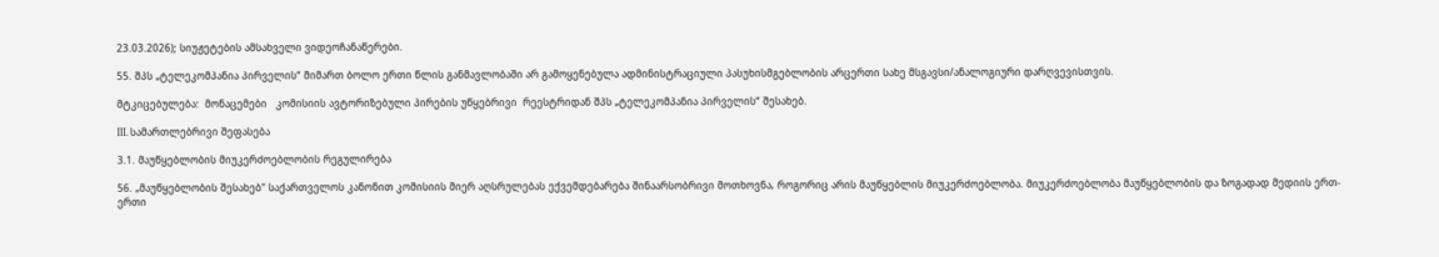23.03.2026); სიუჟეტების ამსახველი ვიდეოჩანაწერები.

55. შპს „ტელეკომპანია პირველის“ მიმართ ბოლო ერთი წლის განმავლობაში არ გამოყენებულა ადმინისტრაციული პასუხისმგებლობის არცერთი სახე მსგავსი/ანალოგიური დარღვევისთვის.

მტკიცებულება:  მონაცემები   კომისიის ავტორიზებული პირების უწყებრივი  რეესტრიდან შპს „ტელეკომპანია პირველის“ შესახებ.

III. სამართლებრივი შეფასება

3.1. მაუწყებლობის მიუკერძოებლობის რეგულირება

56. „მაუწყებლობის შესახებ" საქართველოს კანონით კომისიის მიერ აღსრულებას ექვემდებარება შინაარსობრივი მოთხოვნა, როგორიც არის მაუწყებლის მიუკერძოებლობა. მიუკერძოებლობა მაუწყებლობის და ზოგადად მედიის ერთ-ერთი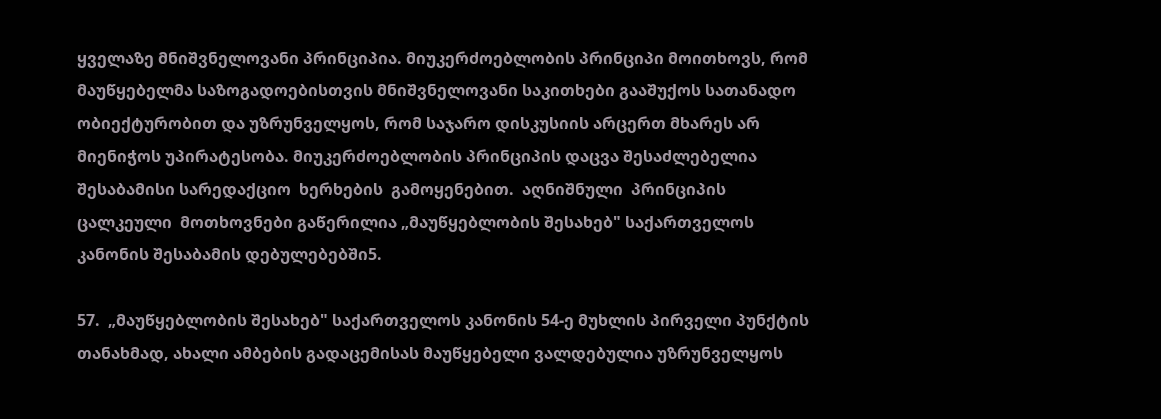ყველაზე მნიშვნელოვანი პრინციპია. მიუკერძოებლობის პრინციპი მოითხოვს, რომ მაუწყებელმა საზოგადოებისთვის მნიშვნელოვანი საკითხები გააშუქოს სათანადო ობიექტურობით და უზრუნველყოს, რომ საჯარო დისკუსიის არცერთ მხარეს არ მიენიჭოს უპირატესობა. მიუკერძოებლობის პრინციპის დაცვა შესაძლებელია შესაბამისი სარედაქციო  ხერხების  გამოყენებით.  აღნიშნული  პრინციპის  ცალკეული  მოთხოვნები გაწერილია „მაუწყებლობის შესახებ" საქართველოს კანონის შესაბამის დებულებებში5.

57.  „მაუწყებლობის შესახებ" საქართველოს კანონის 54-ე მუხლის პირველი პუნქტის თანახმად, ახალი ამბების გადაცემისას მაუწყებელი ვალდებულია უზრუნველყოს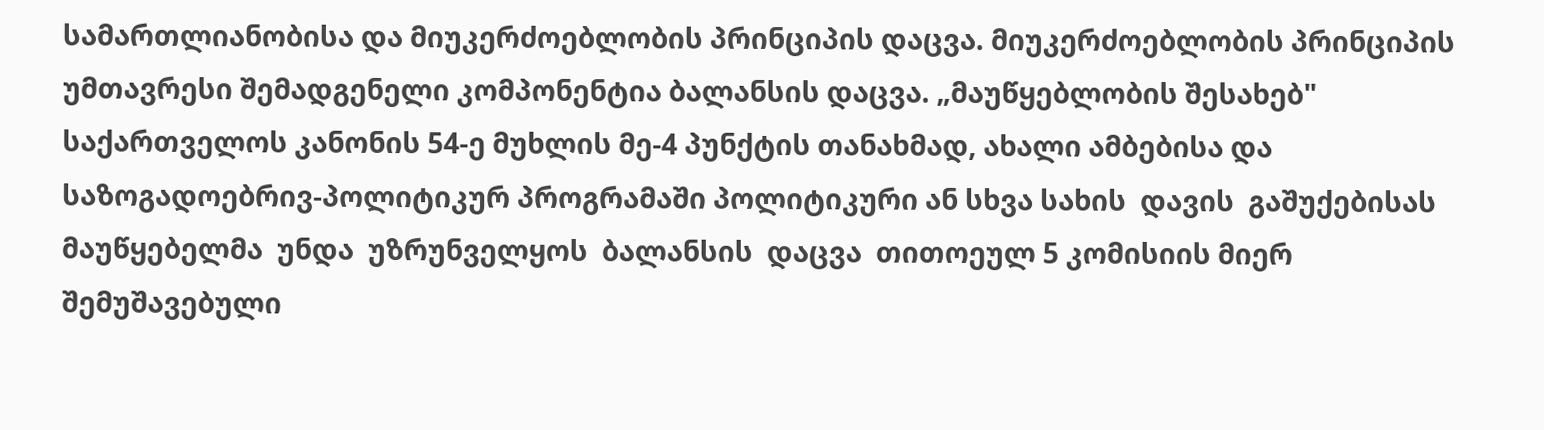სამართლიანობისა და მიუკერძოებლობის პრინციპის დაცვა. მიუკერძოებლობის პრინციპის უმთავრესი შემადგენელი კომპონენტია ბალანსის დაცვა. „მაუწყებლობის შესახებ" საქართველოს კანონის 54-ე მუხლის მე-4 პუნქტის თანახმად, ახალი ამბებისა და საზოგადოებრივ-პოლიტიკურ პროგრამაში პოლიტიკური ან სხვა სახის  დავის  გაშუქებისას  მაუწყებელმა  უნდა  უზრუნველყოს  ბალანსის  დაცვა  თითოეულ 5 კომისიის მიერ შემუშავებული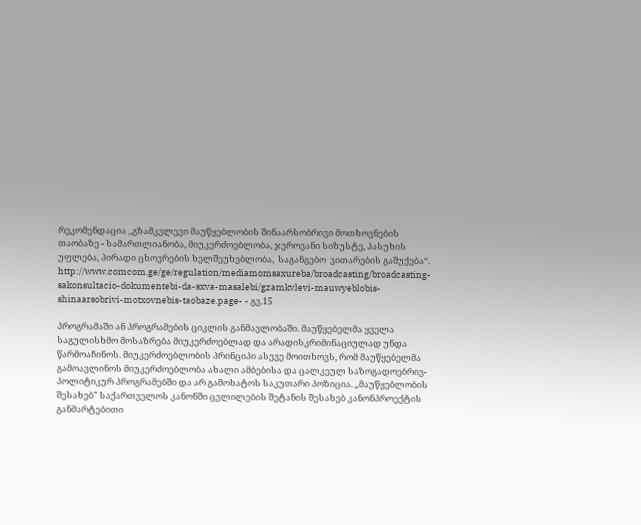რეკომენდაცია ,,გზამკვლევი მაუწყებლობის შინაარსობრივი მოთხოვნების თაობაზე - სამართლიანობა, მიუკერძოებლობა, ჯეროვანი სიზუსტე, პასუხის უფლება, პირადი ცხოვრების ხელშეუხებლობა,  საგანგებო  ვითარების გაშუქება“. http://www.comcom.ge/ge/regulation/mediamomsaxureba/broadcasting/broadcasting-sakonsultacio-dokumentebi-da-sxva-masalebi/gzamkvlevi-mauwyeblobis-shinaarsobrivi-motxovnebis-taobaze.page- - გვ.15

პროგრამაში ან პროგრამების ციკლის განმავლობაში. მაუწყებელმა ყველა საგულისხმო მოსაზრება მიუკერძოებლად და არადისკრიმინაციულად უნდა წარმოაჩინოს. მიუკერძოებლობის პრინციპი ასევე მოითხოვს, რომ მაუწყებელმა გამოავლინოს მიუკერძოებლობა ახალი ამბებისა და ცალკეულ საზოგადოებრივ-პოლიტიკურ პროგრამებში და არ გამოხატოს საკუთარი პოზიცია. „მაუწყებლობის შესახებ" საქართველოს კანონში ცვლილების შეტანის შესახებ კანონპროექტის განმარტებითი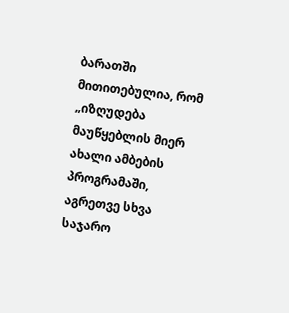ბარათში მითითებულია, რომ „იზღუდება მაუწყებლის მიერ ახალი ამბების პროგრამაში, აგრეთვე სხვა საჯარო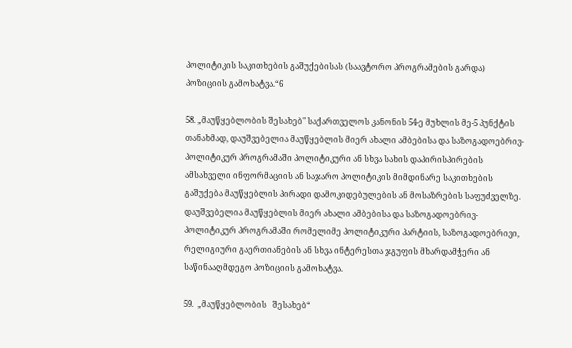პოლიტიკის საკითხების გაშუქებისას (საავტორო პროგრამების გარდა) პოზიციის გამოხატვა.“6

58. „მაუწყებლობის შესახებ" საქართველოს კანონის 54-ე მუხლის მე-5 პუნქტის თანახმად, დაუშვებელია მაუწყებლის მიერ ახალი ამბებისა და საზოგადოებრივ-პოლიტიკურ პროგრამაში პოლიტიკური ან სხვა სახის დაპირისპირების ამსახველი ინფორმაციის ან საჯარო პოლიტიკის მიმდინარე საკითხების გაშუქება მაუწყებლის პირადი დამოკიდებულების ან მოსაზრების საფუძველზე. დაუშვებელია მაუწყებლის მიერ ახალი ამბებისა და საზოგადოებრივ-პოლიტიკურ პროგრამაში რომელიმე პოლიტიკური პარტიის, საზოგადოებრივი, რელიგიური გაერთიანების ან სხვა ინტერესთა ჯგუფის მხარდამჭერი ან საწინააღმდეგო პოზიციის გამოხატვა.

59.  „მაუწყებლობის   შესახებ“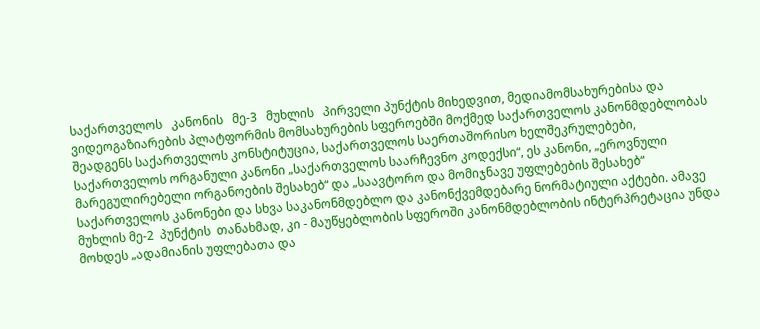საქართველოს   კანონის   მე-3   მუხლის   პირველი პუნქტის მიხედვით, მედიამომსახურებისა და ვიდეოგაზიარების პლატფორმის მომსახურების სფეროებში მოქმედ საქართველოს კანონმდებლობას შეადგენს საქართველოს კონსტიტუცია, საქართველოს საერთაშორისო ხელშეკრულებები, საქართველოს ორგანული კანონი „საქართველოს საარჩევნო კოდექსი“, ეს კანონი, „ეროვნული მარეგულირებელი ორგანოების შესახებ“ და „საავტორო და მომიჯნავე უფლებების შესახებ“ საქართველოს კანონები და სხვა საკანონმდებლო და კანონქვემდებარე ნორმატიული აქტები. ამავე მუხლის მე-2  პუნქტის  თანახმად, კი - მაუწყებლობის სფეროში კანონმდებლობის ინტერპრეტაცია უნდა მოხდეს „ადამიანის უფლებათა და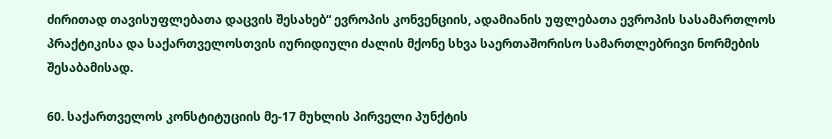ძირითად თავისუფლებათა დაცვის შესახებ“ ევროპის კონვენციის, ადამიანის უფლებათა ევროპის სასამართლოს პრაქტიკისა და საქართველოსთვის იურიდიული ძალის მქონე სხვა საერთაშორისო სამართლებრივი ნორმების შესაბამისად.

60. საქართველოს კონსტიტუციის მე-17 მუხლის პირველი პუნქტის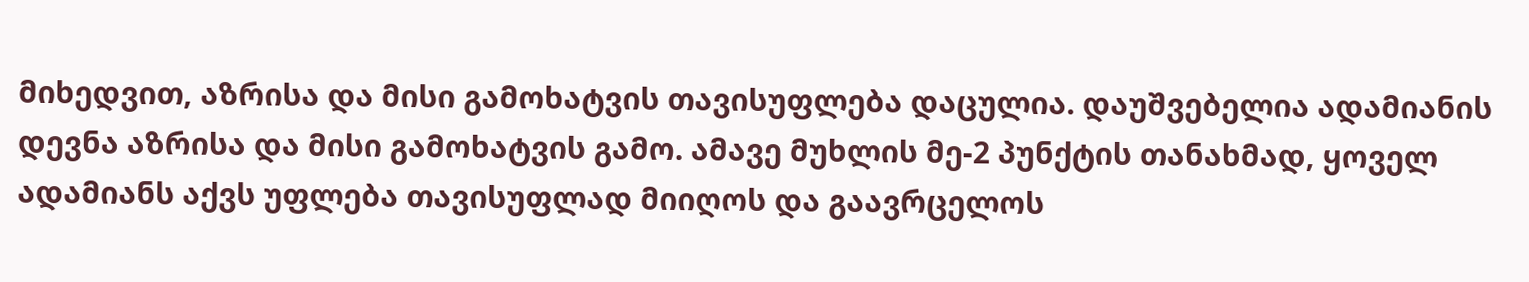მიხედვით, აზრისა და მისი გამოხატვის თავისუფლება დაცულია. დაუშვებელია ადამიანის დევნა აზრისა და მისი გამოხატვის გამო. ამავე მუხლის მე-2 პუნქტის თანახმად, ყოველ ადამიანს აქვს უფლება თავისუფლად მიიღოს და გაავრცელოს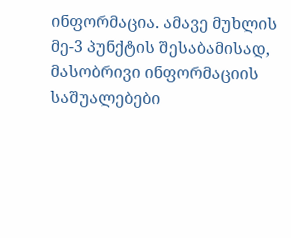ინფორმაცია. ამავე მუხლის მე-3 პუნქტის შესაბამისად, მასობრივი ინფორმაციის საშუალებები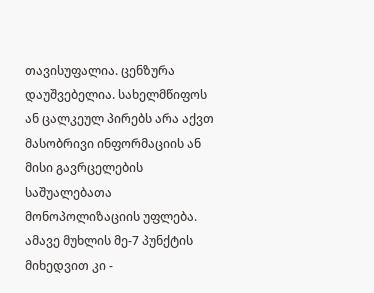თავისუფალია. ცენზურა დაუშვებელია. სახელმწიფოს ან ცალკეულ პირებს არა აქვთ მასობრივი ინფორმაციის ან მისი გავრცელების საშუალებათა მონოპოლიზაციის უფლება. ამავე მუხლის მე-7 პუნქტის მიხედვით კი -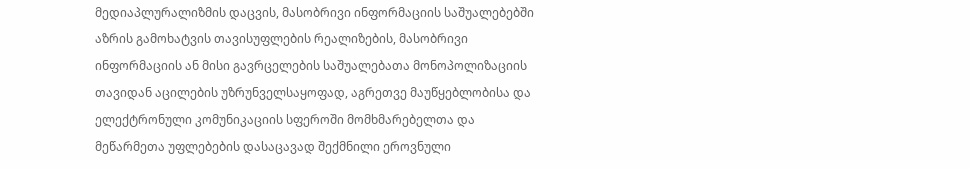მედიაპლურალიზმის დაცვის, მასობრივი ინფორმაციის საშუალებებში აზრის გამოხატვის თავისუფლების რეალიზების, მასობრივი ინფორმაციის ან მისი გავრცელების საშუალებათა მონოპოლიზაციის თავიდან აცილების უზრუნველსაყოფად, აგრეთვე მაუწყებლობისა და ელექტრონული კომუნიკაციის სფეროში მომხმარებელთა და მეწარმეთა უფლებების დასაცავად შექმნილი ეროვნული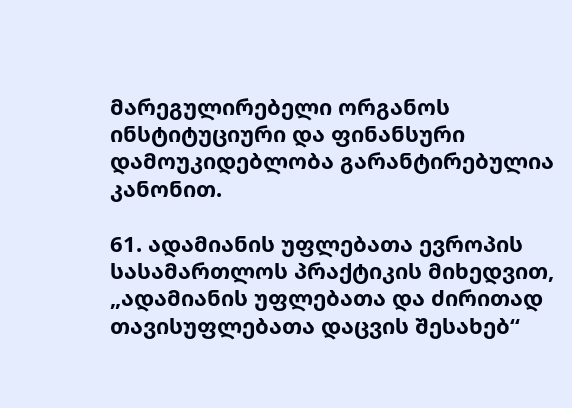მარეგულირებელი ორგანოს ინსტიტუციური და ფინანსური დამოუკიდებლობა გარანტირებულია კანონით.

61. ადამიანის უფლებათა ევროპის სასამართლოს პრაქტიკის მიხედვით, „ადამიანის უფლებათა და ძირითად თავისუფლებათა დაცვის შესახებ“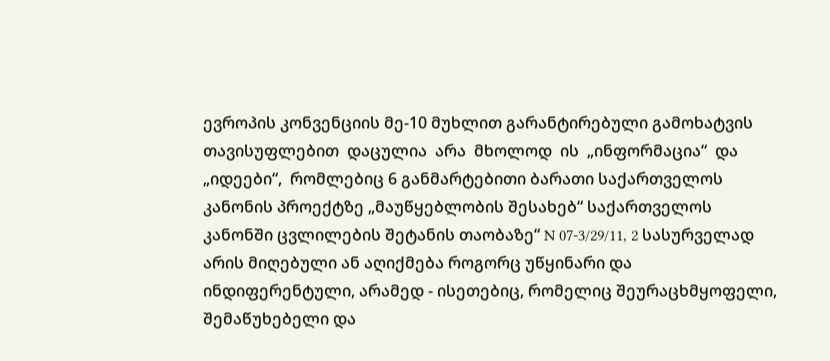ევროპის კონვენციის მე-10 მუხლით გარანტირებული გამოხატვის  თავისუფლებით  დაცულია  არა  მხოლოდ  ის  „ინფორმაცია“  და  „იდეები“,  რომლებიც 6 განმარტებითი ბარათი საქართველოს კანონის პროექტზე „მაუწყებლობის შესახებ“ საქართველოს კანონში ცვლილების შეტანის თაობაზე“ N 07-3/29/11, 2 სასურველად არის მიღებული ან აღიქმება როგორც უწყინარი და ინდიფერენტული, არამედ - ისეთებიც, რომელიც შეურაცხმყოფელი, შემაწუხებელი და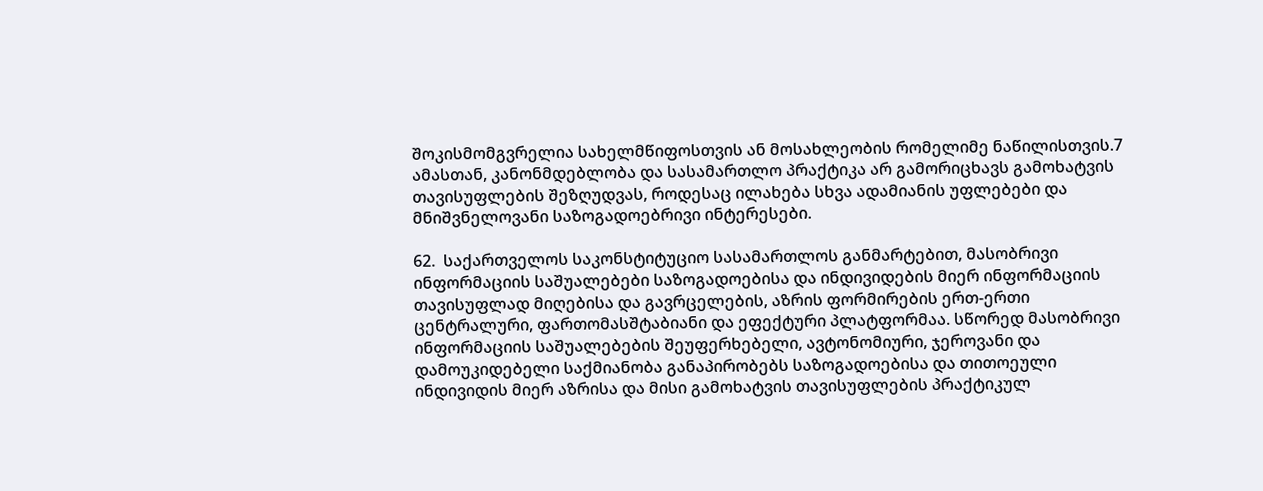შოკისმომგვრელია სახელმწიფოსთვის ან მოსახლეობის რომელიმე ნაწილისთვის.7     ამასთან, კანონმდებლობა და სასამართლო პრაქტიკა არ გამორიცხავს გამოხატვის თავისუფლების შეზღუდვას, როდესაც ილახება სხვა ადამიანის უფლებები და მნიშვნელოვანი საზოგადოებრივი ინტერესები.

62.  საქართველოს საკონსტიტუციო სასამართლოს განმარტებით, მასობრივი ინფორმაციის საშუალებები საზოგადოებისა და ინდივიდების მიერ ინფორმაციის თავისუფლად მიღებისა და გავრცელების, აზრის ფორმირების ერთ-ერთი ცენტრალური, ფართომასშტაბიანი და ეფექტური პლატფორმაა. სწორედ მასობრივი ინფორმაციის საშუალებების შეუფერხებელი, ავტონომიური, ჯეროვანი და დამოუკიდებელი საქმიანობა განაპირობებს საზოგადოებისა და თითოეული ინდივიდის მიერ აზრისა და მისი გამოხატვის თავისუფლების პრაქტიკულ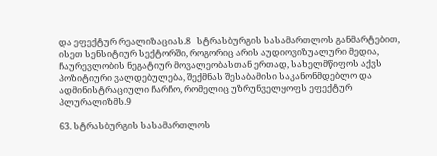და ეფექტურ რეალიზაციას.8   სტრასბურგის სასამართლოს განმარტებით, ისეთ სენსიტიურ სექტორში, როგორიც არის აუდიოვიზუალური მედია, ჩაურევლობის ნეგატიურ მოვალეობასთან ერთად, სახელმწიფოს აქვს პოზიტიური ვალდებულება, შექმნას შესაბამისი საკანონმდებლო და ადმინისტრაციული ჩარჩო, რომელიც უზრუნველყოფს ეფექტურ პლურალიზმს.9

63. სტრასბურგის სასამართლოს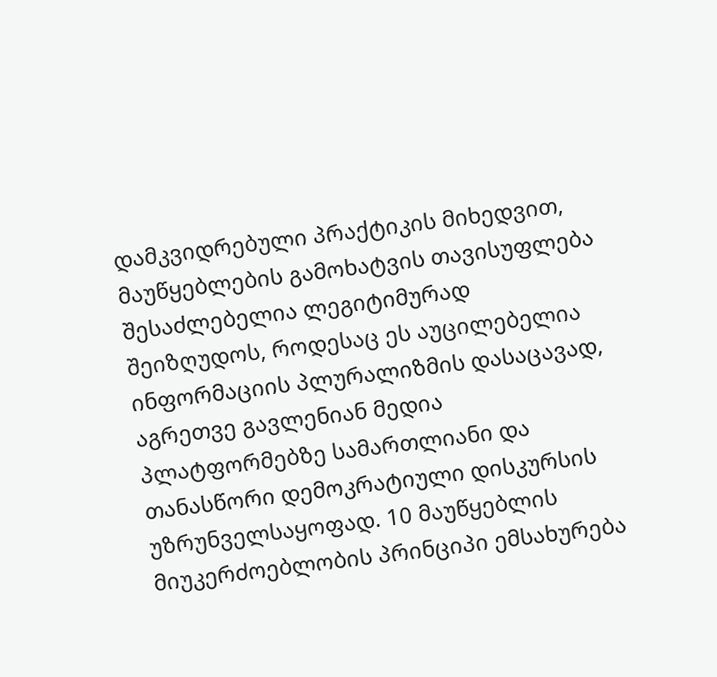დამკვიდრებული პრაქტიკის მიხედვით, მაუწყებლების გამოხატვის თავისუფლება შესაძლებელია ლეგიტიმურად შეიზღუდოს, როდესაც ეს აუცილებელია ინფორმაციის პლურალიზმის დასაცავად, აგრეთვე გავლენიან მედია პლატფორმებზე სამართლიანი და თანასწორი დემოკრატიული დისკურსის უზრუნველსაყოფად. 10 მაუწყებლის მიუკერძოებლობის პრინციპი ემსახურება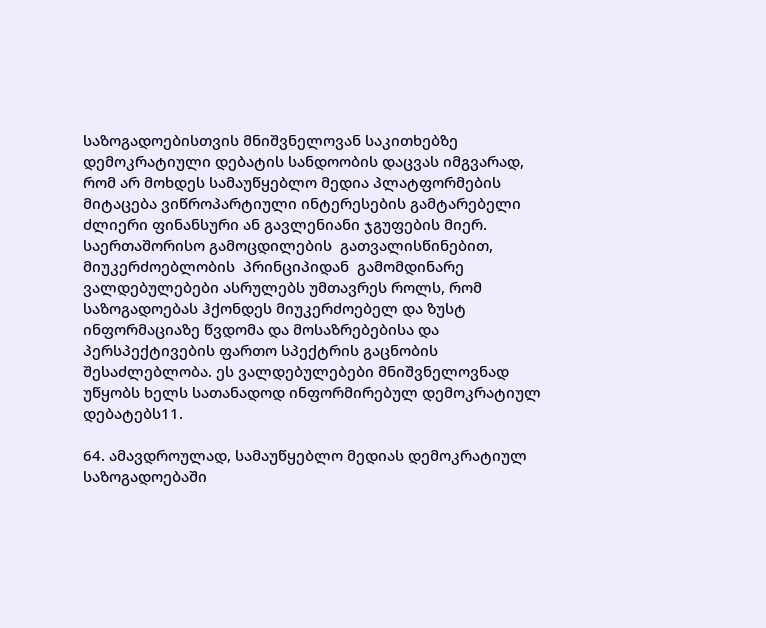საზოგადოებისთვის მნიშვნელოვან საკითხებზე დემოკრატიული დებატის სანდოობის დაცვას იმგვარად, რომ არ მოხდეს სამაუწყებლო მედია პლატფორმების მიტაცება ვიწროპარტიული ინტერესების გამტარებელი ძლიერი ფინანსური ან გავლენიანი ჯგუფების მიერ. საერთაშორისო გამოცდილების  გათვალისწინებით,  მიუკერძოებლობის  პრინციპიდან  გამომდინარე ვალდებულებები ასრულებს უმთავრეს როლს, რომ საზოგადოებას ჰქონდეს მიუკერძოებელ და ზუსტ ინფორმაციაზე წვდომა და მოსაზრებებისა და პერსპექტივების ფართო სპექტრის გაცნობის შესაძლებლობა. ეს ვალდებულებები მნიშვნელოვნად უწყობს ხელს სათანადოდ ინფორმირებულ დემოკრატიულ დებატებს11.

64. ამავდროულად, სამაუწყებლო მედიას დემოკრატიულ საზოგადოებაში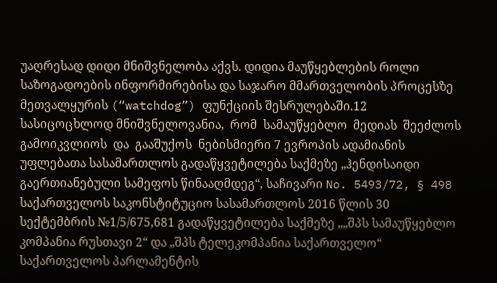უაღრესად დიდი მნიშვნელობა აქვს. დიდია მაუწყებლების როლი საზოგადოების ინფორმირებისა და საჯარო მმართველობის პროცესზე მეთვალყურის (“watchdog”) ფუნქციის შესრულებაში.12      სასიცოცხლოდ მნიშვნელოვანია,  რომ  სამაუწყებლო  მედიას  შეეძლოს  გამოიკვლიოს  და  გააშუქოს  ნებისმიერი 7 ევროპის ადამიანის უფლებათა სასამართლოს გადაწყვეტილება საქმეზე „ჰენდისაიდი გაერთიანებული სამეფოს წინააღმდეგ“, საჩივარი No. 5493/72, § 498 საქართველოს საკონსტიტუციო სასამართლოს 2016 წლის 30 სექტემბრის №1/5/675,681 გადაწყვეტილება საქმეზე „„შპს სამაუწყებლო კომპანია რუსთავი 2“ და „შპს ტელეკომპანია საქართველო“ საქართველოს პარლამენტის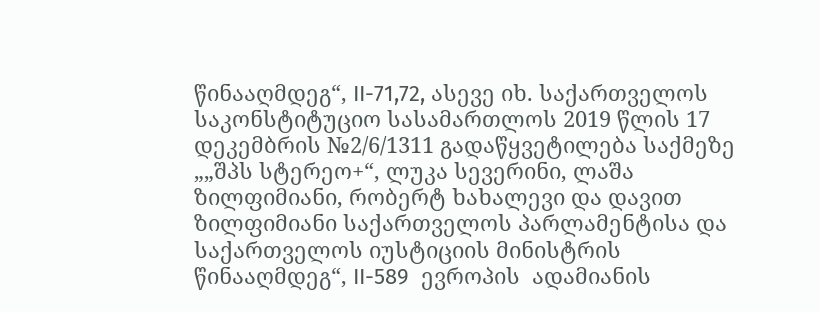წინააღმდეგ“, II-71,72, ასევე იხ. საქართველოს საკონსტიტუციო სასამართლოს 2019 წლის 17 დეკემბრის №2/6/1311 გადაწყვეტილება საქმეზე „„შპს სტერეო+“, ლუკა სევერინი, ლაშა ზილფიმიანი, რობერტ ხახალევი და დავით ზილფიმიანი საქართველოს პარლამენტისა და საქართველოს იუსტიციის მინისტრის წინააღმდეგ“, II-589  ევროპის  ადამიანის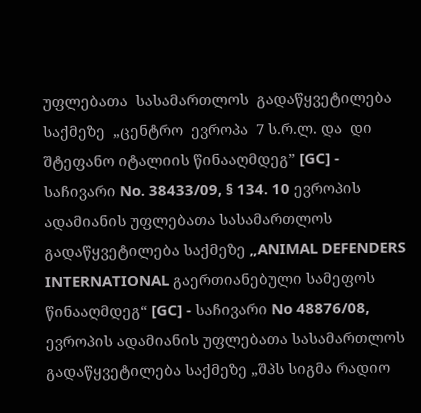უფლებათა  სასამართლოს  გადაწყვეტილება  საქმეზე  „ცენტრო  ევროპა  7 ს.რ.ლ. და  დი  შტეფანო იტალიის წინააღმდეგ” [GC] - საჩივარი No. 38433/09, § 134. 10 ევროპის ადამიანის უფლებათა სასამართლოს გადაწყვეტილება საქმეზე „ANIMAL DEFENDERS INTERNATIONAL გაერთიანებული სამეფოს წინააღმდეგ“ [GC] - საჩივარი No 48876/08, ევროპის ადამიანის უფლებათა სასამართლოს გადაწყვეტილება საქმეზე „შპს სიგმა რადიო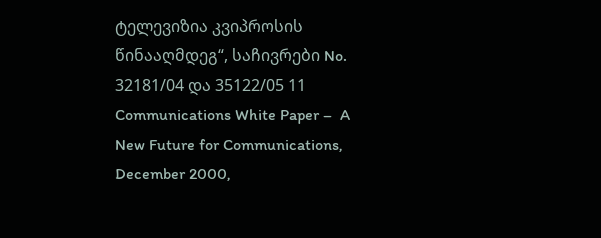ტელევიზია კვიპროსის წინააღმდეგ“, საჩივრები No. 32181/04 და 35122/05 11 Communications White Paper –  A  New Future for Communications, December 2000,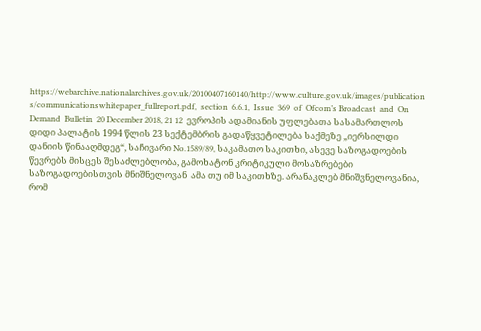https://webarchive.nationalarchives.gov.uk/20100407160140/http://www.culture.gov.uk/images/publication s/communicationswhitepaper_fullreport.pdf,  section  6.6.1,  Issue  369  of  Ofcom’s Broadcast  and  On  Demand  Bulletin  20 December 2018, 21 12  ევროპის ადამიანის უფლებათა სასამართლოს დიდი პალატის 1994 წლის 23 სექტემბრის გადაწყვეტილება საქმეზე „იერსილდი დანიის წინააღმდეგ“, საჩივარი No.1589/89, საკამათო საკითხი, ასევე საზოგადოების წევრებს მისცეს შესაძლებლობა, გამოხატონ კრიტიკული მოსაზრებები საზოგადოებისთვის მნიშნელოვან  ამა თუ იმ საკითხზე. არანაკლებ მნიშვნელოვანია, რომ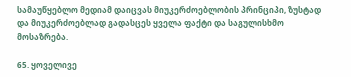სამაუწყებლო მედიამ დაიცვას მიუკერძოებლობის პრინციპი, ზუსტად და მიუკერძოებლად გადასცეს ყველა ფაქტი და საგულისხმო მოსაზრება.

65. ყოველივე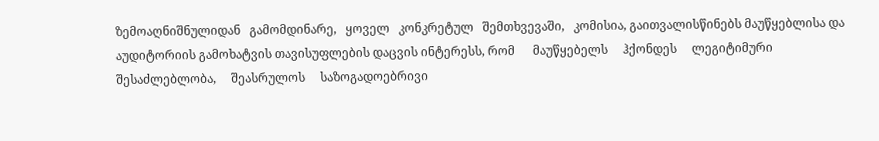ზემოაღნიშნულიდან   გამომდინარე,   ყოველ   კონკრეტულ   შემთხვევაში,   კომისია, გაითვალისწინებს მაუწყებლისა და აუდიტორიის გამოხატვის თავისუფლების დაცვის ინტერესს, რომ      მაუწყებელს     ჰქონდეს     ლეგიტიმური     შესაძლებლობა,     შეასრულოს     საზოგადოებრივი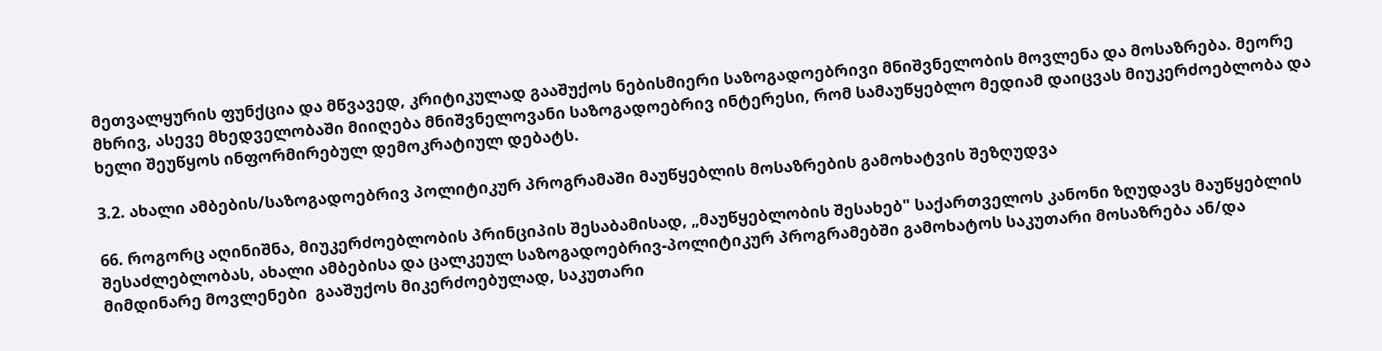მეთვალყურის ფუნქცია და მწვავედ, კრიტიკულად გააშუქოს ნებისმიერი საზოგადოებრივი მნიშვნელობის მოვლენა და მოსაზრება. მეორე მხრივ, ასევე მხედველობაში მიიღება მნიშვნელოვანი საზოგადოებრივ ინტერესი, რომ სამაუწყებლო მედიამ დაიცვას მიუკერძოებლობა და ხელი შეუწყოს ინფორმირებულ დემოკრატიულ დებატს.

3.2. ახალი ამბების/საზოგადოებრივ პოლიტიკურ პროგრამაში მაუწყებლის მოსაზრების გამოხატვის შეზღუდვა

66. როგორც აღინიშნა, მიუკერძოებლობის პრინციპის შესაბამისად, „მაუწყებლობის შესახებ" საქართველოს კანონი ზღუდავს მაუწყებლის შესაძლებლობას, ახალი ამბებისა და ცალკეულ საზოგადოებრივ-პოლიტიკურ პროგრამებში გამოხატოს საკუთარი მოსაზრება ან/და მიმდინარე მოვლენები  გააშუქოს მიკერძოებულად, საკუთარი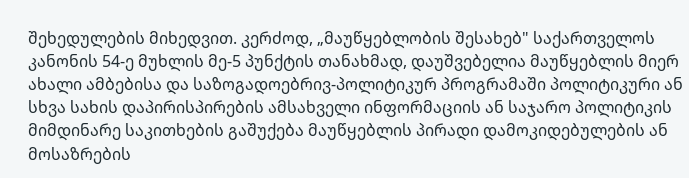შეხედულების მიხედვით. კერძოდ, „მაუწყებლობის შესახებ" საქართველოს კანონის 54-ე მუხლის მე-5 პუნქტის თანახმად, დაუშვებელია მაუწყებლის მიერ ახალი ამბებისა და საზოგადოებრივ-პოლიტიკურ პროგრამაში პოლიტიკური ან სხვა სახის დაპირისპირების ამსახველი ინფორმაციის ან საჯარო პოლიტიკის მიმდინარე საკითხების გაშუქება მაუწყებლის პირადი დამოკიდებულების ან მოსაზრების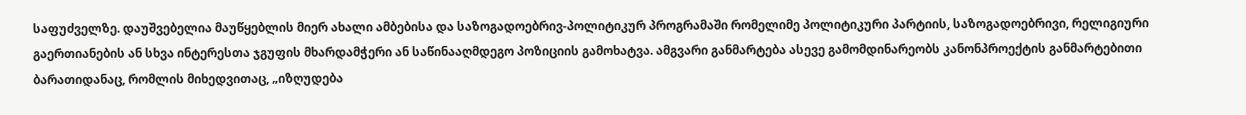საფუძველზე. დაუშვებელია მაუწყებლის მიერ ახალი ამბებისა და საზოგადოებრივ-პოლიტიკურ პროგრამაში რომელიმე პოლიტიკური პარტიის, საზოგადოებრივი, რელიგიური გაერთიანების ან სხვა ინტერესთა ჯგუფის მხარდამჭერი ან საწინააღმდეგო პოზიციის გამოხატვა. ამგვარი განმარტება ასევე გამომდინარეობს კანონპროექტის განმარტებითი ბარათიდანაც, რომლის მიხედვითაც, „იზღუდება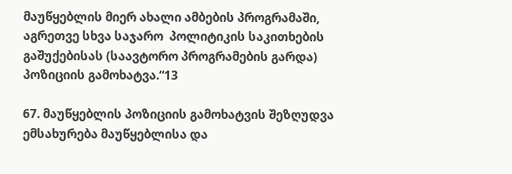მაუწყებლის მიერ ახალი ამბების პროგრამაში, აგრეთვე სხვა საჯარო  პოლიტიკის საკითხების გაშუქებისას (საავტორო პროგრამების გარდა) პოზიციის გამოხატვა.“13

67. მაუწყებლის პოზიციის გამოხატვის შეზღუდვა ემსახურება მაუწყებლისა და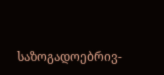საზოგადოებრივ-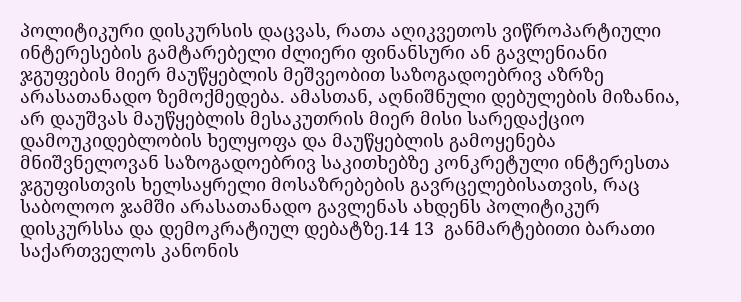პოლიტიკური დისკურსის დაცვას, რათა აღიკვეთოს ვიწროპარტიული ინტერესების გამტარებელი ძლიერი ფინანსური ან გავლენიანი ჯგუფების მიერ მაუწყებლის მეშვეობით საზოგადოებრივ აზრზე არასათანადო ზემოქმედება. ამასთან, აღნიშნული დებულების მიზანია, არ დაუშვას მაუწყებლის მესაკუთრის მიერ მისი სარედაქციო დამოუკიდებლობის ხელყოფა და მაუწყებლის გამოყენება მნიშვნელოვან საზოგადოებრივ საკითხებზე კონკრეტული ინტერესთა ჯგუფისთვის ხელსაყრელი მოსაზრებების გავრცელებისათვის, რაც საბოლოო ჯამში არასათანადო გავლენას ახდენს პოლიტიკურ დისკურსსა და დემოკრატიულ დებატზე.14 13  განმარტებითი ბარათი საქართველოს კანონის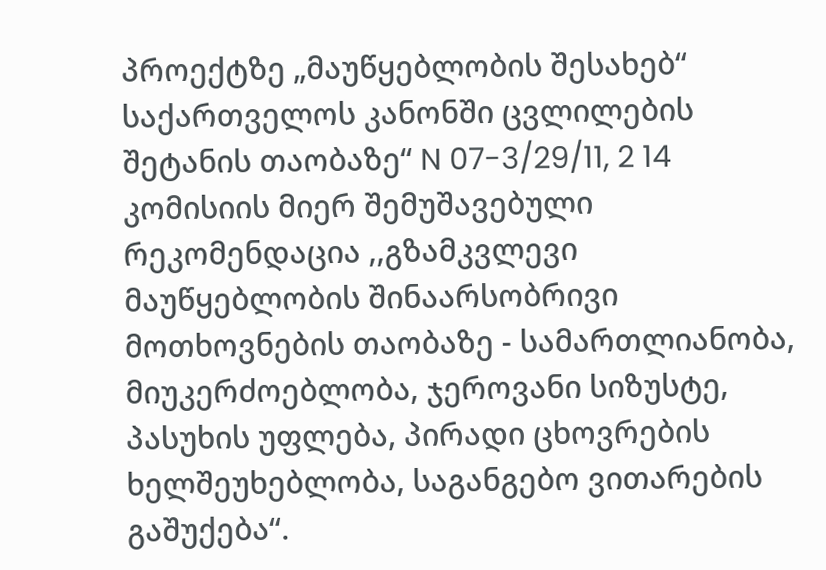პროექტზე „მაუწყებლობის შესახებ“ საქართველოს კანონში ცვლილების შეტანის თაობაზე“ N 07-3/29/11, 2 14 კომისიის მიერ შემუშავებული რეკომენდაცია ,,გზამკვლევი მაუწყებლობის შინაარსობრივი მოთხოვნების თაობაზე - სამართლიანობა, მიუკერძოებლობა, ჯეროვანი სიზუსტე, პასუხის უფლება, პირადი ცხოვრების ხელშეუხებლობა, საგანგებო ვითარების გაშუქება“.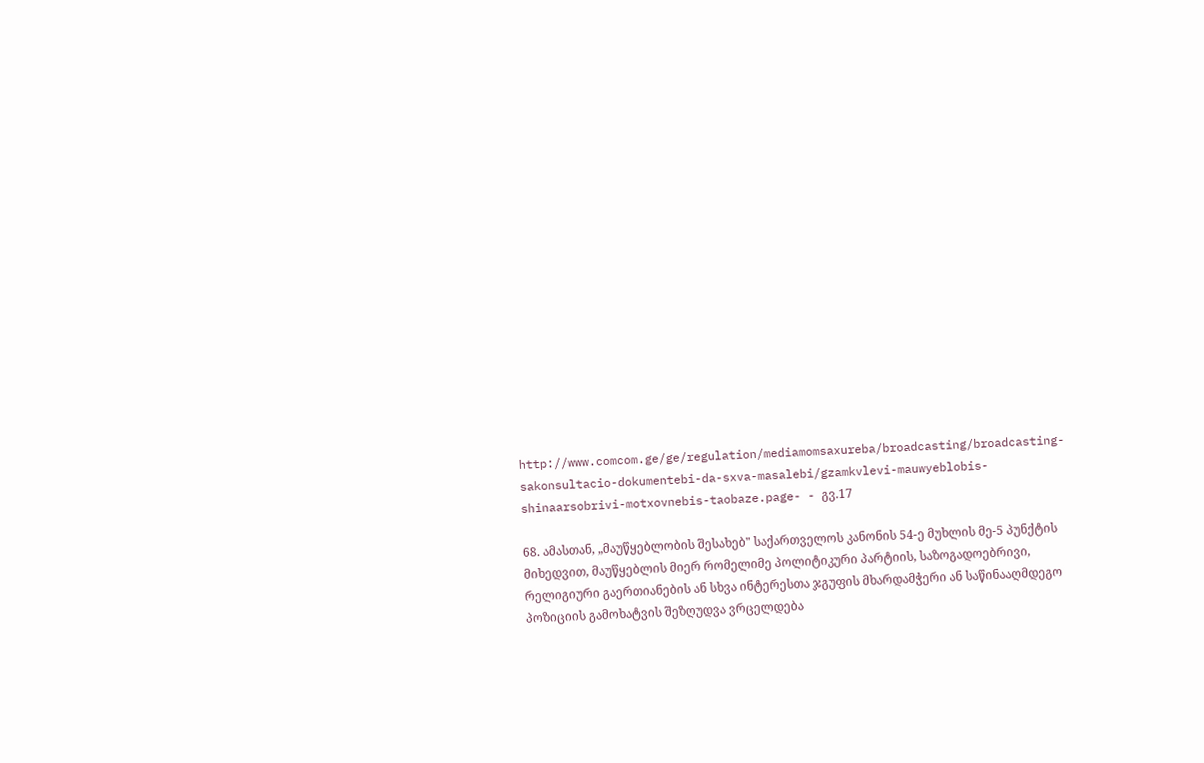http://www.comcom.ge/ge/regulation/mediamomsaxureba/broadcasting/broadcasting-sakonsultacio-dokumentebi-da-sxva-masalebi/gzamkvlevi-mauwyeblobis-shinaarsobrivi-motxovnebis-taobaze.page- - გვ.17

68. ამასთან, „მაუწყებლობის შესახებ" საქართველოს კანონის 54-ე მუხლის მე-5 პუნქტის მიხედვით, მაუწყებლის მიერ რომელიმე პოლიტიკური პარტიის, საზოგადოებრივი, რელიგიური გაერთიანების ან სხვა ინტერესთა ჯგუფის მხარდამჭერი ან საწინააღმდეგო პოზიციის გამოხატვის შეზღუდვა ვრცელდება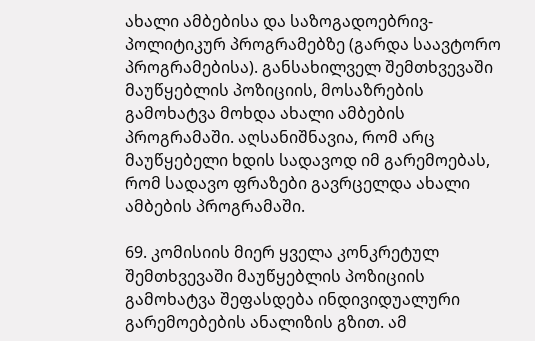ახალი ამბებისა და საზოგადოებრივ-პოლიტიკურ პროგრამებზე (გარდა საავტორო პროგრამებისა). განსახილველ შემთხვევაში მაუწყებლის პოზიციის, მოსაზრების გამოხატვა მოხდა ახალი ამბების პროგრამაში. აღსანიშნავია, რომ არც მაუწყებელი ხდის სადავოდ იმ გარემოებას, რომ სადავო ფრაზები გავრცელდა ახალი ამბების პროგრამაში.

69. კომისიის მიერ ყველა კონკრეტულ შემთხვევაში მაუწყებლის პოზიციის გამოხატვა შეფასდება ინდივიდუალური გარემოებების ანალიზის გზით. ამ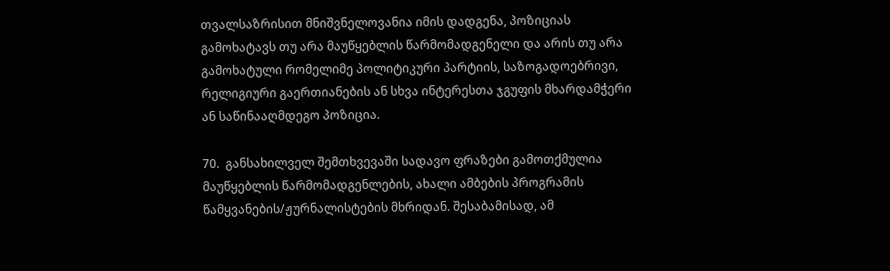თვალსაზრისით მნიშვნელოვანია იმის დადგენა, პოზიციას გამოხატავს თუ არა მაუწყებლის წარმომადგენელი და არის თუ არა გამოხატული რომელიმე პოლიტიკური პარტიის, საზოგადოებრივი, რელიგიური გაერთიანების ან სხვა ინტერესთა ჯგუფის მხარდამჭერი ან საწინააღმდეგო პოზიცია.

70.  განსახილველ შემთხვევაში სადავო ფრაზები გამოთქმულია მაუწყებლის წარმომადგენლების, ახალი ამბების პროგრამის წამყვანების/ჟურნალისტების მხრიდან. შესაბამისად, ამ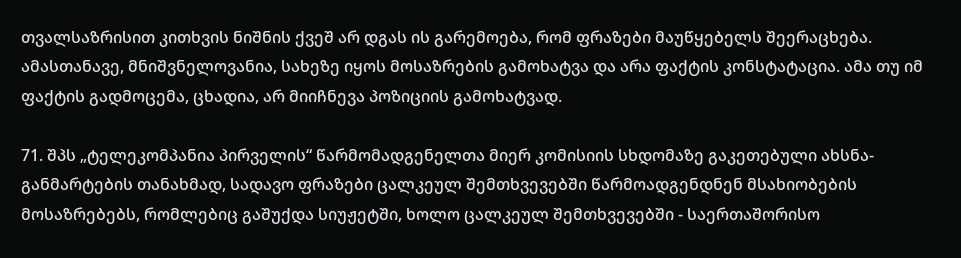თვალსაზრისით კითხვის ნიშნის ქვეშ არ დგას ის გარემოება, რომ ფრაზები მაუწყებელს შეერაცხება. ამასთანავე, მნიშვნელოვანია, სახეზე იყოს მოსაზრების გამოხატვა და არა ფაქტის კონსტატაცია. ამა თუ იმ ფაქტის გადმოცემა, ცხადია, არ მიიჩნევა პოზიციის გამოხატვად.

71. შპს „ტელეკომპანია პირველის“ წარმომადგენელთა მიერ კომისიის სხდომაზე გაკეთებული ახსნა- განმარტების თანახმად, სადავო ფრაზები ცალკეულ შემთხვევებში წარმოადგენდნენ მსახიობების მოსაზრებებს, რომლებიც გაშუქდა სიუჟეტში, ხოლო ცალკეულ შემთხვევებში - საერთაშორისო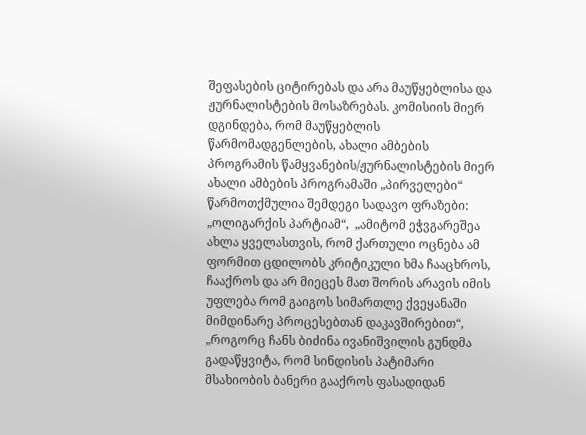შეფასების ციტირებას და არა მაუწყებლისა და ჟურნალისტების მოსაზრებას. კომისიის მიერ დგინდება, რომ მაუწყებლის წარმომადგენლების, ახალი ამბების პროგრამის წამყვანების/ჟურნალისტების მიერ ახალი ამბების პროგრამაში „პირველები“ წარმოთქმულია შემდეგი სადავო ფრაზები: „ოლიგარქის პარტიამ“,  „ამიტომ ეჭვგარეშეა ახლა ყველასთვის, რომ ქართული ოცნება ამ ფორმით ცდილობს კრიტიკული ხმა ჩააცხროს, ჩააქროს და არ მიეცეს მათ შორის არავის იმის უფლება რომ გაიგოს სიმართლე ქვეყანაში მიმდინარე პროცესებთან დაკავშირებით“, „როგორც ჩანს ბიძინა ივანიშვილის გუნდმა გადაწყვიტა, რომ სინდისის პატიმარი მსახიობის ბანერი გააქროს ფასადიდან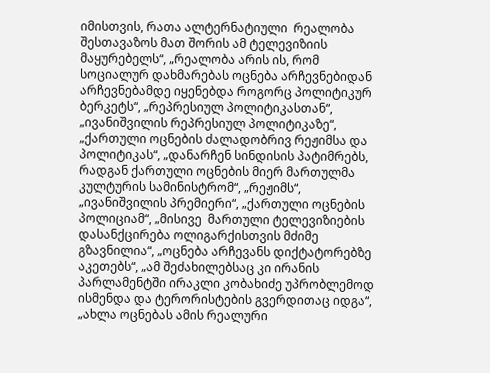იმისთვის, რათა ალტერნატიული  რეალობა შესთავაზოს მათ შორის ამ ტელევიზიის მაყურებელს“, „რეალობა არის ის, რომ სოციალურ დახმარებას ოცნება არჩევნებიდან არჩევნებამდე იყენებდა როგორც პოლიტიკურ ბერკეტს“, „რეპრესიულ პოლიტიკასთან“, „ივანიშვილის რეპრესიულ პოლიტიკაზე“, „ქართული ოცნების ძალადობრივ რეჟიმსა და პოლიტიკას“, „დანარჩენ სინდისის პატიმრებს, რადგან ქართული ოცნების მიერ მართულმა კულტურის სამინისტრომ“, „რეჟიმს“, „ივანიშვილის პრემიერი“, „ქართული ოცნების პოლიციამ“, „მისივე  მართული ტელევიზიების დასანქცირება ოლიგარქისთვის მძიმე გზავნილია“, „ოცნება არჩევანს დიქტატორებზე აკეთებს“, „ამ შეძახილებსაც კი ირანის პარლამენტში ირაკლი კობახიძე უპრობლემოდ ისმენდა და ტერორისტების გვერდითაც იდგა“, „ახლა ოცნებას ამის რეალური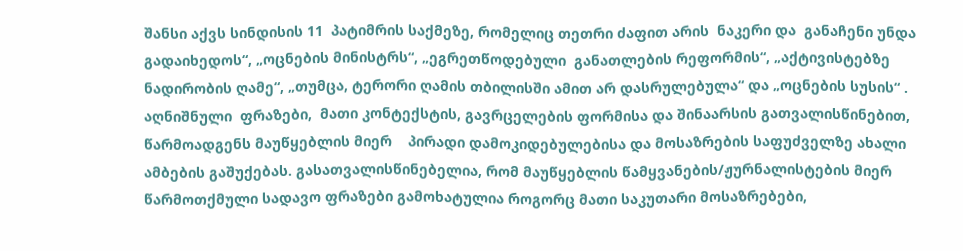შანსი აქვს სინდისის 11  პატიმრის საქმეზე, რომელიც თეთრი ძაფით არის  ნაკერი და  განაჩენი უნდა გადაიხედოს“, „ოცნების მინისტრს“, „ეგრეთწოდებული  განათლების რეფორმის“, „აქტივისტებზე ნადირობის ღამე“, „თუმცა, ტერორი ღამის თბილისში ამით არ დასრულებულა“ და „ოცნების სუსის“ . აღნიშნული  ფრაზები,  მათი კონტექსტის, გავრცელების ფორმისა და შინაარსის გათვალისწინებით,   წარმოადგენს მაუწყებლის მიერ    პირადი დამოკიდებულებისა და მოსაზრების საფუძველზე ახალი ამბების გაშუქებას. გასათვალისწინებელია, რომ მაუწყებლის წამყვანების/ჟურნალისტების მიერ წარმოთქმული სადავო ფრაზები გამოხატულია როგორც მათი საკუთარი მოსაზრებები,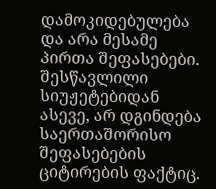დამოკიდებულება და არა მესამე პირთა შეფასებები. შესწავლილი სიუჟეტებიდან ასევე, არ დგინდება საერთაშორისო შეფასებების ციტირების ფაქტიც.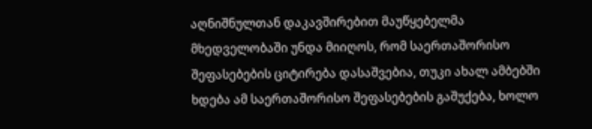აღნიშნულთან დაკავშირებით მაუწყებელმა მხედველობაში უნდა მიიღოს, რომ საერთაშორისო შეფასებების ციტირება დასაშვებია, თუკი ახალ ამბებში ხდება ამ საერთაშორისო შეფასებების გაშუქება, ხოლო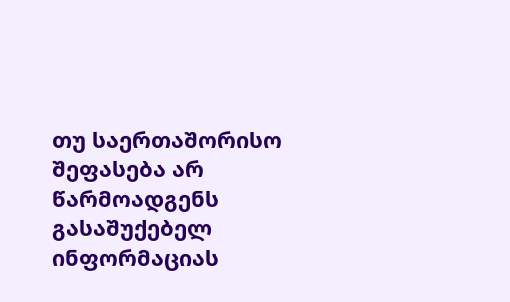თუ საერთაშორისო შეფასება არ წარმოადგენს გასაშუქებელ ინფორმაციას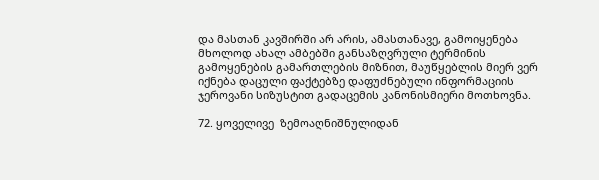და მასთან კავშირში არ არის, ამასთანავე, გამოიყენება მხოლოდ ახალ ამბებში განსაზღვრული ტერმინის გამოყენების გამართლების მიზნით, მაუწყებლის მიერ ვერ იქნება დაცული ფაქტებზე დაფუძნებული ინფორმაციის ჯეროვანი სიზუსტით გადაცემის კანონისმიერი მოთხოვნა.

72. ყოველივე  ზემოაღნიშნულიდან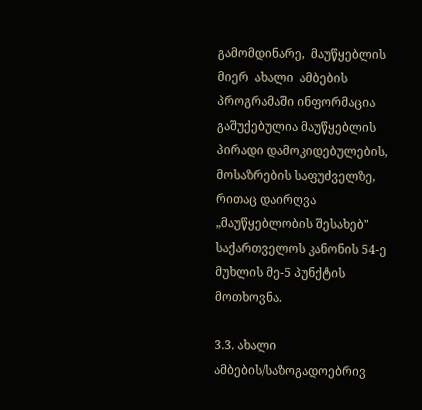გამომდინარე,  მაუწყებლის  მიერ  ახალი  ამბების  პროგრამაში ინფორმაცია გაშუქებულია მაუწყებლის პირადი დამოკიდებულების, მოსაზრების საფუძველზე, რითაც დაირღვა „მაუწყებლობის შესახებ" საქართველოს კანონის 54-ე მუხლის მე-5 პუნქტის მოთხოვნა.

3.3. ახალი ამბების/საზოგადოებრივ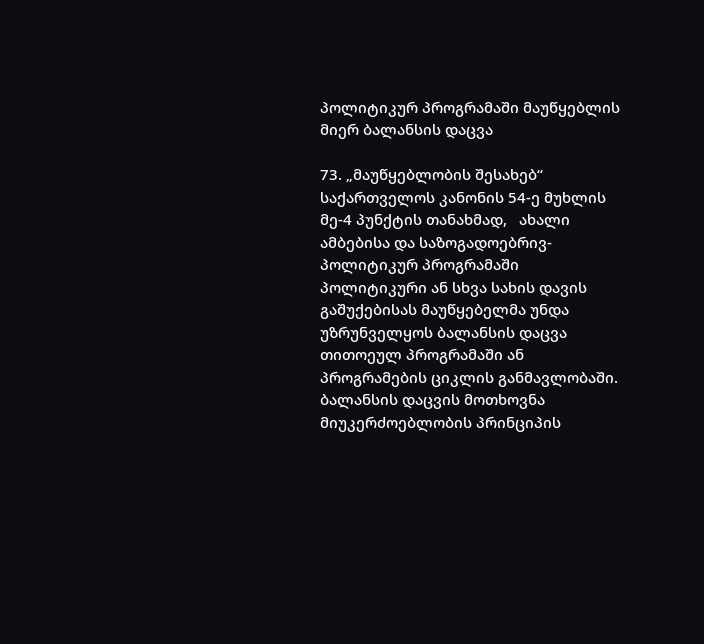პოლიტიკურ პროგრამაში მაუწყებლის მიერ ბალანსის დაცვა

73. „მაუწყებლობის შესახებ“ საქართველოს კანონის 54-ე მუხლის მე-4 პუნქტის თანახმად,   ახალი ამბებისა და საზოგადოებრივ-პოლიტიკურ პროგრამაში პოლიტიკური ან სხვა სახის დავის გაშუქებისას მაუწყებელმა უნდა უზრუნველყოს ბალანსის დაცვა თითოეულ პროგრამაში ან პროგრამების ციკლის განმავლობაში. ბალანსის დაცვის მოთხოვნა მიუკერძოებლობის პრინციპის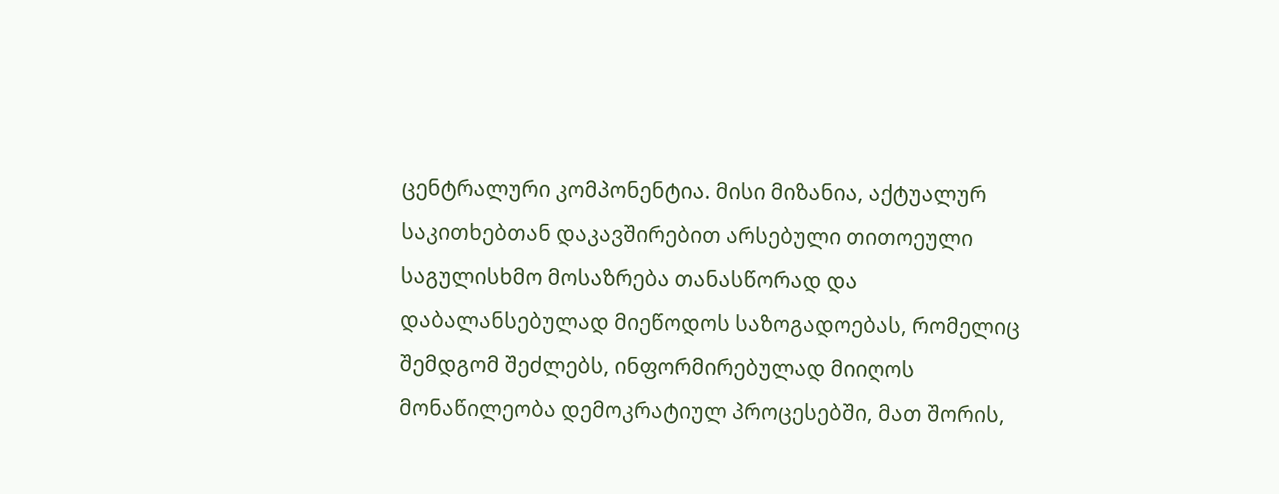ცენტრალური კომპონენტია. მისი მიზანია, აქტუალურ საკითხებთან დაკავშირებით არსებული თითოეული საგულისხმო მოსაზრება თანასწორად და დაბალანსებულად მიეწოდოს საზოგადოებას, რომელიც შემდგომ შეძლებს, ინფორმირებულად მიიღოს მონაწილეობა დემოკრატიულ პროცესებში, მათ შორის,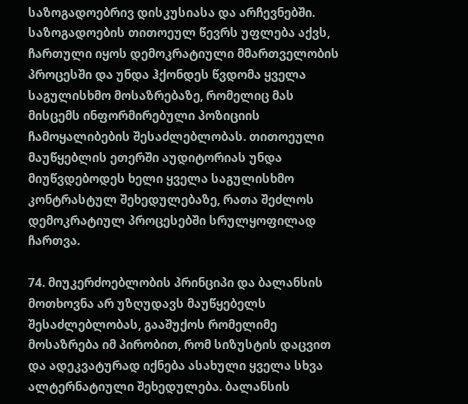საზოგადოებრივ დისკუსიასა და არჩევნებში. საზოგადოების თითოეულ წევრს უფლება აქვს, ჩართული იყოს დემოკრატიული მმართველობის პროცესში და უნდა ჰქონდეს წვდომა ყველა საგულისხმო მოსაზრებაზე, რომელიც მას მისცემს ინფორმირებული პოზიციის ჩამოყალიბების შესაძლებლობას. თითოეული მაუწყებლის ეთერში აუდიტორიას უნდა მიუწვდებოდეს ხელი ყველა საგულისხმო კონტრასტულ შეხედულებაზე, რათა შეძლოს დემოკრატიულ პროცესებში სრულყოფილად ჩართვა.

74. მიუკერძოებლობის პრინციპი და ბალანსის მოთხოვნა არ უზღუდავს მაუწყებელს შესაძლებლობას, გააშუქოს რომელიმე მოსაზრება იმ პირობით, რომ სიზუსტის დაცვით და ადეკვატურად იქნება ასახული ყველა სხვა ალტერნატიული შეხედულება. ბალანსის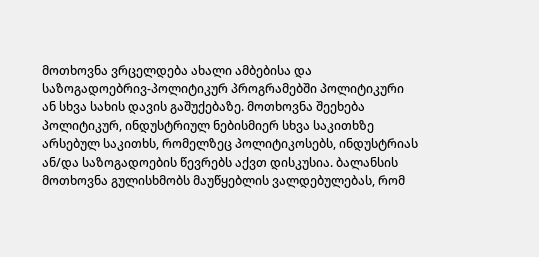მოთხოვნა ვრცელდება ახალი ამბებისა და საზოგადოებრივ-პოლიტიკურ პროგრამებში პოლიტიკური ან სხვა სახის დავის გაშუქებაზე. მოთხოვნა შეეხება პოლიტიკურ, ინდუსტრიულ ნებისმიერ სხვა საკითხზე არსებულ საკითხს, რომელზეც პოლიტიკოსებს, ინდუსტრიას ან/და საზოგადოების წევრებს აქვთ დისკუსია. ბალანსის მოთხოვნა გულისხმობს მაუწყებლის ვალდებულებას, რომ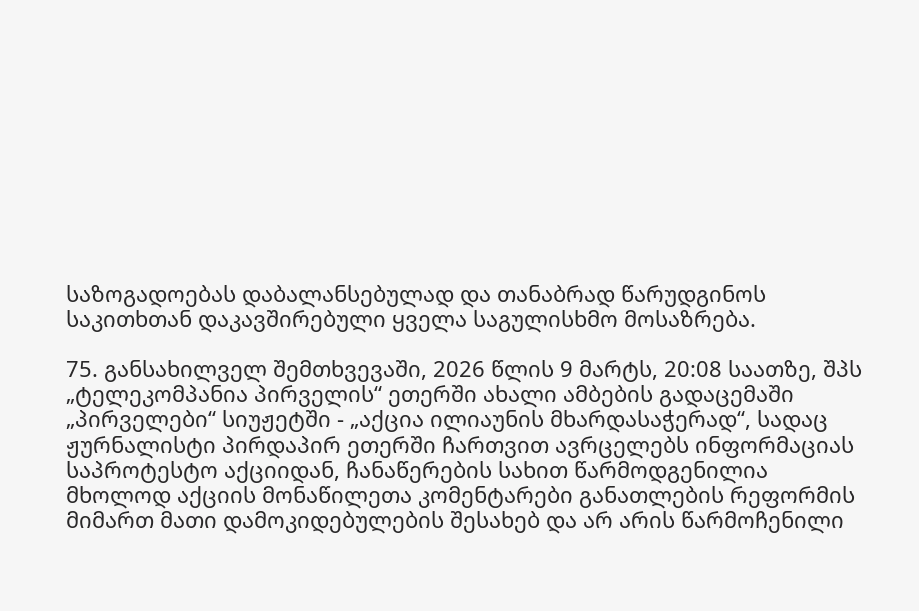საზოგადოებას დაბალანსებულად და თანაბრად წარუდგინოს საკითხთან დაკავშირებული ყველა საგულისხმო მოსაზრება.

75. განსახილველ შემთხვევაში, 2026 წლის 9 მარტს, 20:08 საათზე, შპს „ტელეკომპანია პირველის“ ეთერში ახალი ამბების გადაცემაში „პირველები“ სიუჟეტში - „აქცია ილიაუნის მხარდასაჭერად“, სადაც ჟურნალისტი პირდაპირ ეთერში ჩართვით ავრცელებს ინფორმაციას საპროტესტო აქციიდან, ჩანაწერების სახით წარმოდგენილია მხოლოდ აქციის მონაწილეთა კომენტარები განათლების რეფორმის მიმართ მათი დამოკიდებულების შესახებ და არ არის წარმოჩენილი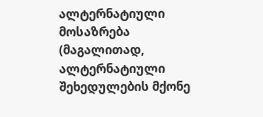ალტერნატიული მოსაზრება (მაგალითად, ალტერნატიული შეხედულების მქონე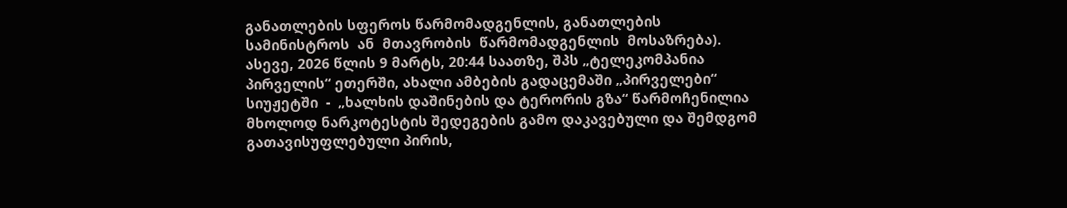განათლების სფეროს წარმომადგენლის, განათლების  სამინისტროს  ან  მთავრობის  წარმომადგენლის  მოსაზრება).  ასევე, 2026 წლის 9 მარტს, 20:44 საათზე, შპს „ტელეკომპანია პირველის“ ეთერში, ახალი ამბების გადაცემაში „პირველები“   სიუჟეტში  -  „ხალხის დაშინების და ტერორის გზა“ წარმოჩენილია მხოლოდ ნარკოტესტის შედეგების გამო დაკავებული და შემდგომ გათავისუფლებული პირის,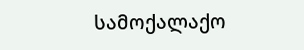სამოქალაქო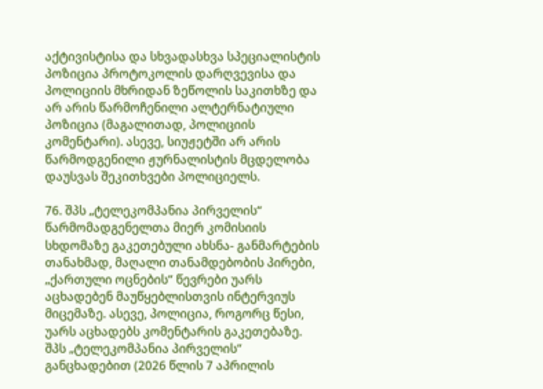აქტივისტისა და სხვადასხვა სპეციალისტის პოზიცია პროტოკოლის დარღვევისა და პოლიციის მხრიდან ზეწოლის საკითხზე და არ არის წარმოჩენილი ალტერნატიული პოზიცია (მაგალითად, პოლიციის კომენტარი). ასევე, სიუჟეტში არ არის წარმოდგენილი ჟურნალისტის მცდელობა დაუსვას შეკითხვები პოლიციელს.

76. შპს „ტელეკომპანია პირველის“ წარმომადგენელთა მიერ კომისიის სხდომაზე გაკეთებული ახსნა- განმარტების თანახმად, მაღალი თანამდებობის პირები, „ქართული ოცნების“ წევრები უარს აცხადებენ მაუწყებლისთვის ინტერვიუს მიცემაზე. ასევე, პოლიცია, როგორც წესი, უარს აცხადებს კომენტარის გაკეთებაზე. შპს „ტელეკომპანია პირველის“ განცხადებით (2026 წლის 7 აპრილის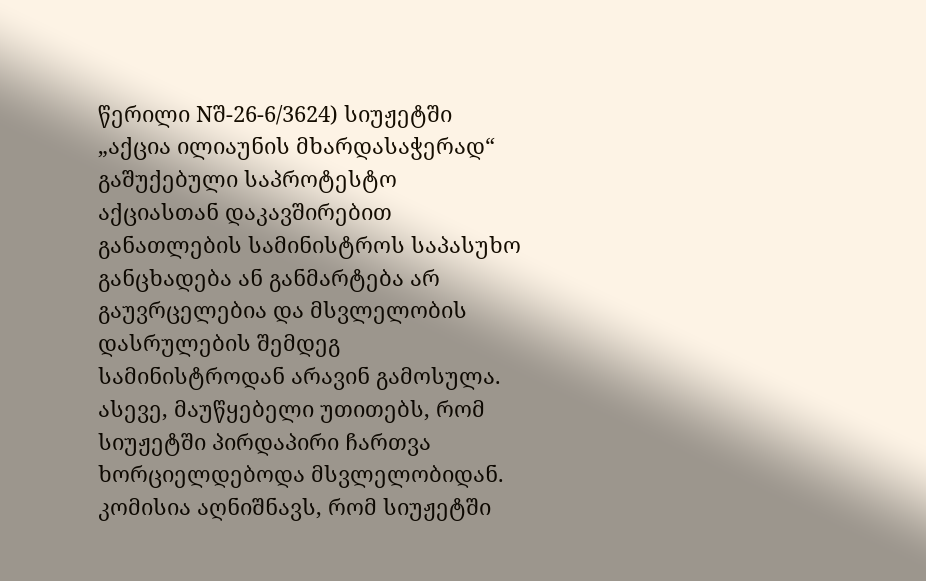წერილი Nშ-26-6/3624) სიუჟეტში „აქცია ილიაუნის მხარდასაჭერად“ გაშუქებული საპროტესტო აქციასთან დაკავშირებით განათლების სამინისტროს საპასუხო განცხადება ან განმარტება არ გაუვრცელებია და მსვლელობის დასრულების შემდეგ სამინისტროდან არავინ გამოსულა. ასევე, მაუწყებელი უთითებს, რომ სიუჟეტში პირდაპირი ჩართვა ხორციელდებოდა მსვლელობიდან. კომისია აღნიშნავს, რომ სიუჟეტში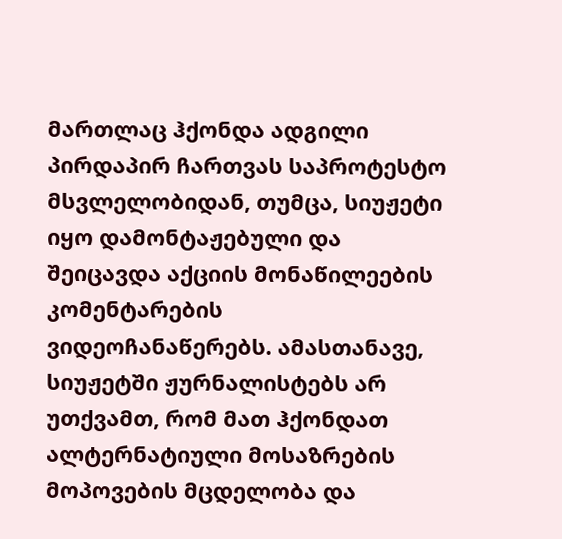მართლაც ჰქონდა ადგილი პირდაპირ ჩართვას საპროტესტო მსვლელობიდან, თუმცა, სიუჟეტი იყო დამონტაჟებული და შეიცავდა აქციის მონაწილეების კომენტარების ვიდეოჩანაწერებს. ამასთანავე, სიუჟეტში ჟურნალისტებს არ უთქვამთ, რომ მათ ჰქონდათ ალტერნატიული მოსაზრების მოპოვების მცდელობა და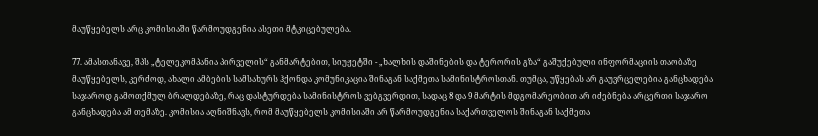მაუწყებელს არც კომისიაში წარმოუდგენია ასეთი მტკიცებულება.

77. ამასთანავე, შპს „ტელეკომპანია პირველის“ განმარტებით, სიუჟეტში - „ხალხის დაშინების და ტერორის გზა“ გაშუქებული ინფორმაციის თაობაზე მაუწყებელს, კერძოდ, ახალი ამბების სამსახურს ჰქონდა კომუნიკაცია შინაგან საქმეთა სამინისტროსთან. თუმცა, უწყებას არ გაუვრცელებია განცხადება საჯაროდ გამოთქმულ ბრალდებაზე, რაც დასტურდება სამინისტროს ვებგვერდით, სადაც 8 და 9 მარტის მდგომარეობით არ იძებნება არცერთი საჯარო განცხადება ამ თემაზე. კომისია აღნიშნავს, რომ მაუწყებელს კომისიაში არ წარმოუდგენია საქართველოს შინაგან საქმეთა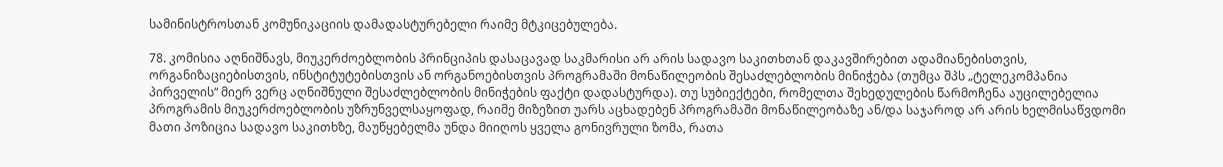სამინისტროსთან კომუნიკაციის დამადასტურებელი რაიმე მტკიცებულება.

78. კომისია აღნიშნავს, მიუკერძოებლობის პრინციპის დასაცავად საკმარისი არ არის სადავო საკითხთან დაკავშირებით ადამიანებისთვის, ორგანიზაციებისთვის, ინსტიტუტებისთვის ან ორგანოებისთვის პროგრამაში მონაწილეობის შესაძლებლობის მინიჭება (თუმცა შპს „ტელეკომპანია პირველის“ მიერ ვერც აღნიშნული შესაძლებლობის მინიჭების ფაქტი დადასტურდა). თუ სუბიექტები, რომელთა შეხედულების წარმოჩენა აუცილებელია პროგრამის მიუკერძოებლობის უზრუნველსაყოფად, რაიმე მიზეზით უარს აცხადებენ პროგრამაში მონაწილეობაზე ან/და საჯაროდ არ არის ხელმისაწვდომი მათი პოზიცია სადავო საკითხზე, მაუწყებელმა უნდა მიიღოს ყველა გონივრული ზომა, რათა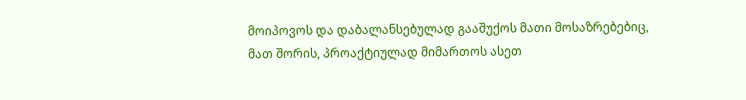მოიპოვოს და დაბალანსებულად გააშუქოს მათი მოსაზრებებიც, მათ შორის, პროაქტიულად მიმართოს ასეთ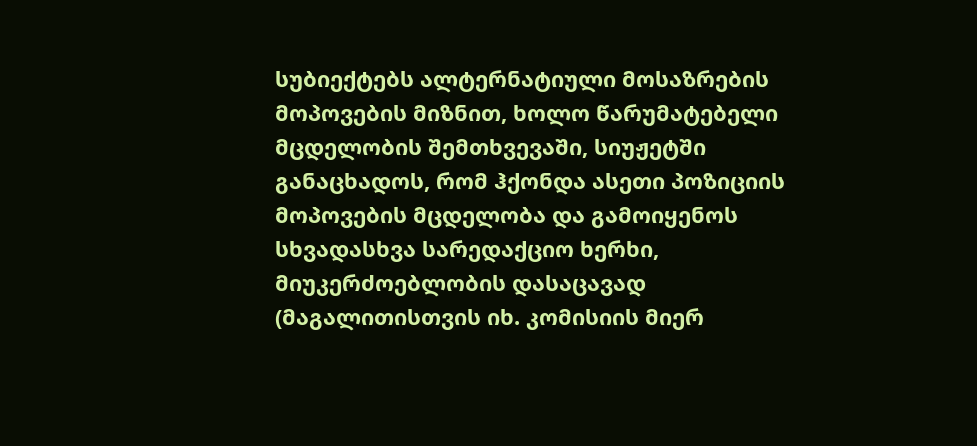სუბიექტებს ალტერნატიული მოსაზრების მოპოვების მიზნით, ხოლო წარუმატებელი მცდელობის შემთხვევაში, სიუჟეტში განაცხადოს, რომ ჰქონდა ასეთი პოზიციის მოპოვების მცდელობა და გამოიყენოს სხვადასხვა სარედაქციო ხერხი, მიუკერძოებლობის დასაცავად (მაგალითისთვის იხ. კომისიის მიერ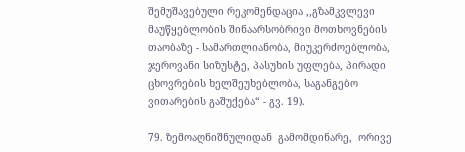შემუშავებული რეკომენდაცია ,,გზამკვლევი მაუწყებლობის შინაარსობრივი მოთხოვნების თაობაზე - სამართლიანობა, მიუკერძოებლობა, ჯეროვანი სიზუსტე, პასუხის უფლება, პირადი ცხოვრების ხელშეუხებლობა, საგანგებო ვითარების გაშუქება“ - გვ. 19).

79. ზემოაღნიშნულიდან  გამომდინარე,  ორივე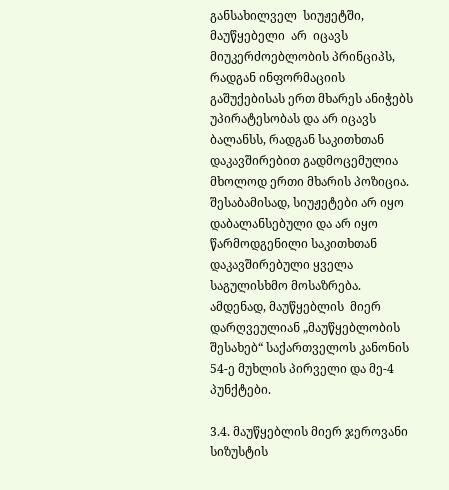განსახილველ  სიუჟეტში,  მაუწყებელი  არ  იცავს მიუკერძოებლობის პრინციპს, რადგან ინფორმაციის გაშუქებისას ერთ მხარეს ანიჭებს უპირატესობას და არ იცავს ბალანსს, რადგან საკითხთან დაკავშირებით გადმოცემულია მხოლოდ ერთი მხარის პოზიცია. შესაბამისად, სიუჟეტები არ იყო დაბალანსებული და არ იყო წარმოდგენილი საკითხთან დაკავშირებული ყველა საგულისხმო მოსაზრება. ამდენად, მაუწყებლის  მიერ დარღვეულიან „მაუწყებლობის შესახებ“ საქართველოს კანონის 54-ე მუხლის პირველი და მე-4 პუნქტები.

3.4. მაუწყებლის მიერ ჯეროვანი სიზუსტის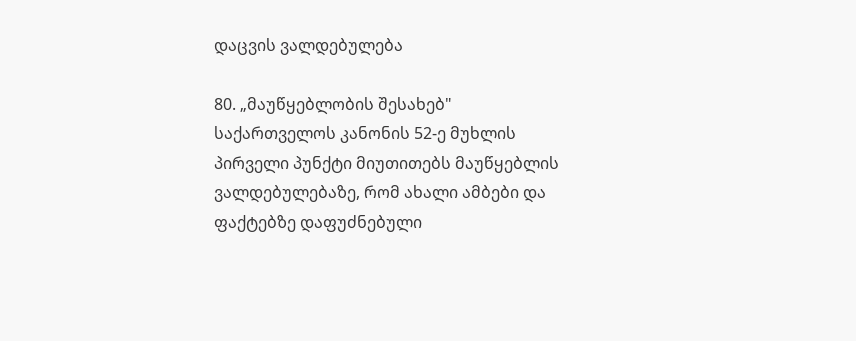დაცვის ვალდებულება

80. „მაუწყებლობის შესახებ" საქართველოს კანონის 52-ე მუხლის პირველი პუნქტი მიუთითებს მაუწყებლის ვალდებულებაზე, რომ ახალი ამბები და ფაქტებზე დაფუძნებული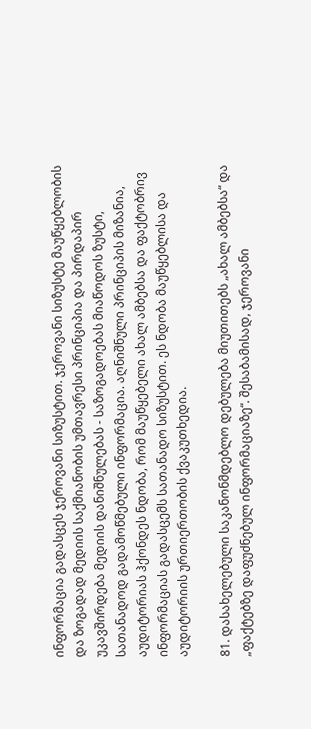ინფორმაცია გადასცეს ჯეროვანი სიზუსტით. ჯეროვანი სიზუსტე მაუწყებლობის და ზოგადად მედიის საქმიანობის უმთავრესი პრინციპია და პირდაპირ უკავშირდება მედიის დანიშნულებას - საზოგადოებას მიაწოდოს ზუსტი, სათანადოდ გადამოწმებული ინფორმაცია. აღნიშნული პრინციპის მიზანია, აუდიტორიას ჰქონდეს ნდობა, რომ მაუწყებელი ახალ ამბებსა და ფაქტობრივ ინფორმაციას გადასცემს სათანადო სიზუსტით. ეს ნდობა მაუწყებლისა და აუდიტორიის ურთიერთობის ქვაკუთხედია.

81. დასახელებული საკანონმდებლო დებულება მიუთითებს „ახალ ამბებსა“ და „ფაქტებზე დაფუძნებულ ინფორმაციაზე“. შესაბამისად, ჯეროვანი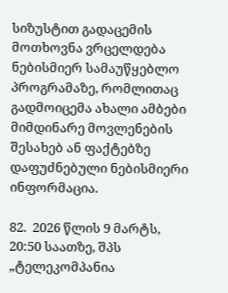სიზუსტით გადაცემის მოთხოვნა ვრცელდება ნებისმიერ სამაუწყებლო პროგრამაზე, რომლითაც გადმოიცემა ახალი ამბები მიმდინარე მოვლენების შესახებ ან ფაქტებზე დაფუძნებული ნებისმიერი ინფორმაცია.

82.  2026 წლის 9 მარტს, 20:50 საათზე, შპს „ტელეკომპანია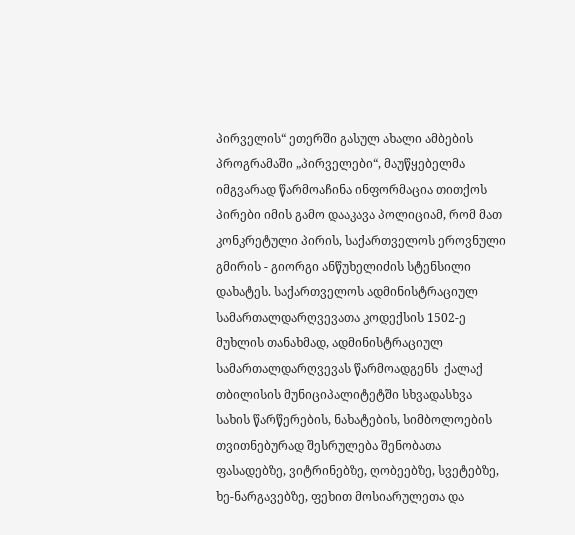პირველის“ ეთერში გასულ ახალი ამბების პროგრამაში „პირველები“, მაუწყებელმა იმგვარად წარმოაჩინა ინფორმაცია თითქოს   პირები იმის გამო დააკავა პოლიციამ, რომ მათ კონკრეტული პირის, საქართველოს ეროვნული გმირის - გიორგი ანწუხელიძის სტენსილი დახატეს. საქართველოს ადმინისტრაციულ სამართალდარღვევათა კოდექსის 1502-ე  მუხლის თანახმად, ადმინისტრაციულ სამართალდარღვევას წარმოადგენს  ქალაქ თბილისის მუნიციპალიტეტში სხვადასხვა სახის წარწერების, ნახატების, სიმბოლოების თვითნებურად შესრულება შენობათა ფასადებზე, ვიტრინებზე, ღობეებზე, სვეტებზე, ხე-ნარგავებზე, ფეხით მოსიარულეთა და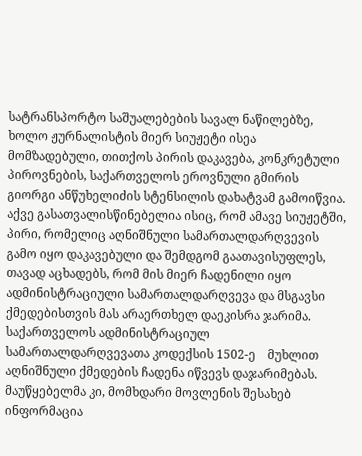სატრანსპორტო საშუალებების სავალ ნაწილებზე, ხოლო ჟურნალისტის მიერ სიუჟეტი ისეა მომზადებული, თითქოს პირის დაკავება, კონკრეტული პიროვნების, საქართველოს ეროვნული გმირის გიორგი ანწუხელიძის სტენსილის დახატვამ გამოიწვია. აქვე გასათვალისწინებელია ისიც, რომ ამავე სიუჟეტში, პირი, რომელიც აღნიშნული სამართალდარღვევის გამო იყო დაკავებული და შემდგომ გაათავისუფლეს, თავად აცხადებს, რომ მის მიერ ჩადენილი იყო ადმინისტრაციული სამართალდარღვევა და მსგავსი ქმედებისთვის მას არაერთხელ დაეკისრა ჯარიმა. საქართველოს ადმინისტრაციულ სამართალდარღვევათა კოდექსის 1502-ე    მუხლით აღნიშნული ქმედების ჩადენა იწვევს დაჯარიმებას. მაუწყებელმა კი, მომხდარი მოვლენის შესახებ ინფორმაცია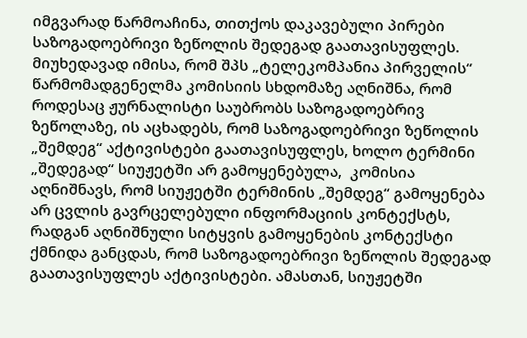იმგვარად წარმოაჩინა, თითქოს დაკავებული პირები საზოგადოებრივი ზეწოლის შედეგად გაათავისუფლეს. მიუხედავად იმისა, რომ შპს „ტელეკომპანია პირველის“ წარმომადგენელმა კომისიის სხდომაზე აღნიშნა, რომ როდესაც ჟურნალისტი საუბრობს საზოგადოებრივ ზეწოლაზე, ის აცხადებს, რომ საზოგადოებრივი ზეწოლის „შემდეგ“ აქტივისტები გაათავისუფლეს, ხოლო ტერმინი „შედეგად“ სიუჟეტში არ გამოყენებულა,  კომისია აღნიშნავს, რომ სიუჟეტში ტერმინის „შემდეგ“ გამოყენება არ ცვლის გავრცელებული ინფორმაციის კონტექსტს, რადგან აღნიშნული სიტყვის გამოყენების კონტექსტი ქმნიდა განცდას, რომ საზოგადოებრივი ზეწოლის შედეგად გაათავისუფლეს აქტივისტები. ამასთან, სიუჟეტში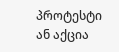პროტესტი ან აქცია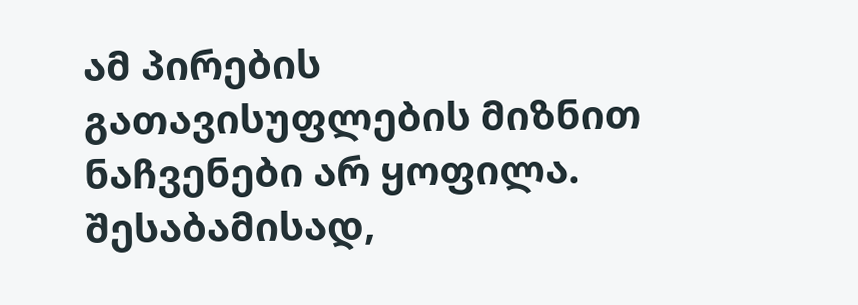ამ პირების გათავისუფლების მიზნით ნაჩვენები არ ყოფილა. შესაბამისად,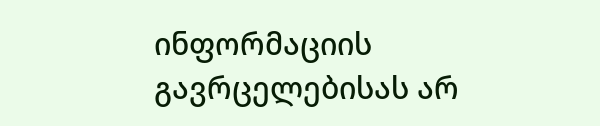ინფორმაციის გავრცელებისას არ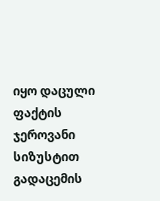იყო დაცული ფაქტის ჯეროვანი სიზუსტით გადაცემის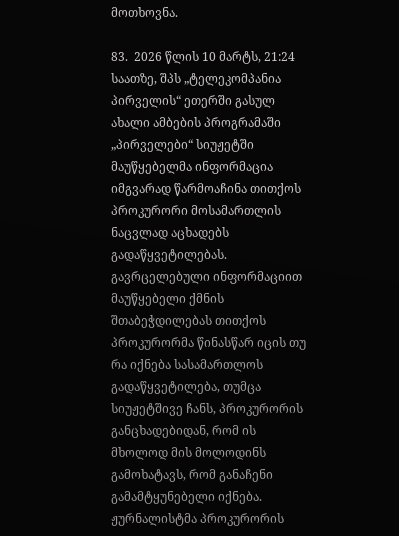მოთხოვნა.

83.  2026 წლის 10 მარტს, 21:24 საათზე, შპს „ტელეკომპანია პირველის“ ეთერში გასულ ახალი ამბების პროგრამაში „პირველები“ სიუჟეტში მაუწყებელმა ინფორმაცია იმგვარად წარმოაჩინა თითქოს პროკურორი მოსამართლის ნაცვლად აცხადებს გადაწყვეტილებას. გავრცელებული ინფორმაციით მაუწყებელი ქმნის შთაბეჭდილებას თითქოს პროკურორმა წინასწარ იცის თუ რა იქნება სასამართლოს გადაწყვეტილება, თუმცა სიუჟეტშივე ჩანს, პროკურორის განცხადებიდან, რომ ის მხოლოდ მის მოლოდინს გამოხატავს, რომ განაჩენი გამამტყუნებელი იქნება. ჟურნალისტმა პროკურორის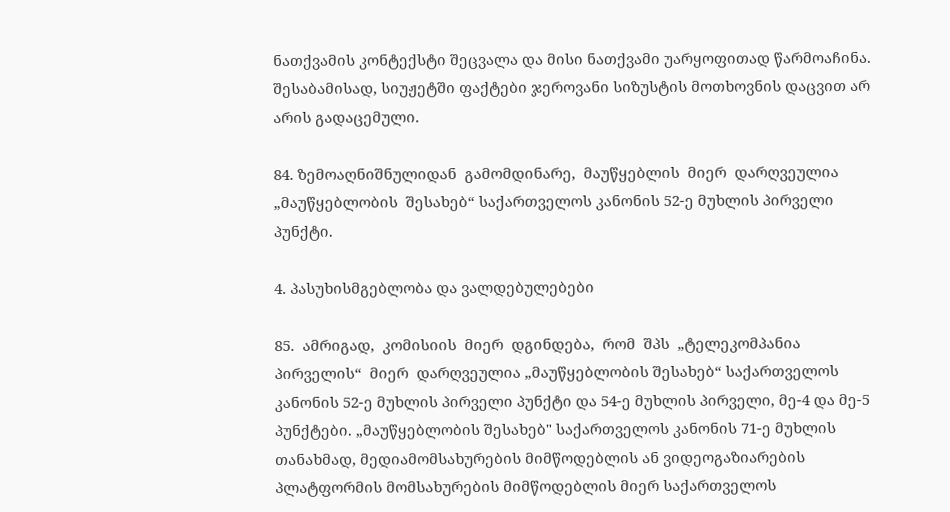ნათქვამის კონტექსტი შეცვალა და მისი ნათქვამი უარყოფითად წარმოაჩინა. შესაბამისად, სიუჟეტში ფაქტები ჯეროვანი სიზუსტის მოთხოვნის დაცვით არ არის გადაცემული.

84. ზემოაღნიშნულიდან  გამომდინარე,  მაუწყებლის  მიერ  დარღვეულია  „მაუწყებლობის  შესახებ“ საქართველოს კანონის 52-ე მუხლის პირველი პუნქტი.

4. პასუხისმგებლობა და ვალდებულებები

85.  ამრიგად,  კომისიის  მიერ  დგინდება,  რომ  შპს  „ტელეკომპანია  პირველის“  მიერ  დარღვეულია „მაუწყებლობის შესახებ“ საქართველოს კანონის 52-ე მუხლის პირველი პუნქტი და 54-ე მუხლის პირველი, მე-4 და მე-5 პუნქტები. „მაუწყებლობის შესახებ" საქართველოს კანონის 71-ე მუხლის თანახმად, მედიამომსახურების მიმწოდებლის ან ვიდეოგაზიარების პლატფორმის მომსახურების მიმწოდებლის მიერ საქართველოს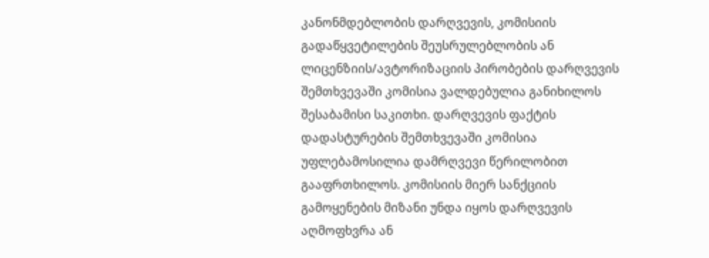კანონმდებლობის დარღვევის, კომისიის გადაწყვეტილების შეუსრულებლობის ან ლიცენზიის/ავტორიზაციის პირობების დარღვევის შემთხვევაში კომისია ვალდებულია განიხილოს შესაბამისი საკითხი. დარღვევის ფაქტის დადასტურების შემთხვევაში კომისია უფლებამოსილია დამრღვევი წერილობით გააფრთხილოს. კომისიის მიერ სანქციის გამოყენების მიზანი უნდა იყოს დარღვევის აღმოფხვრა ან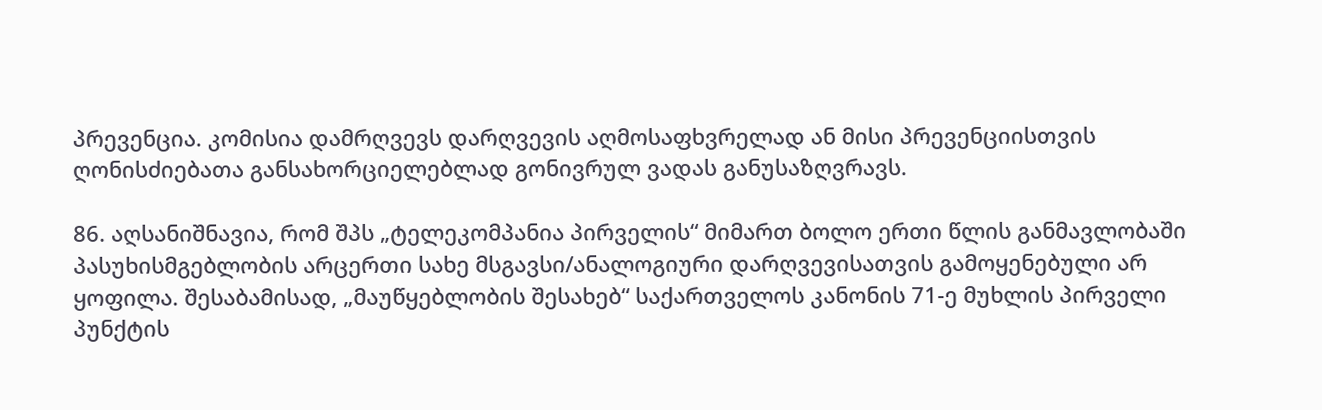პრევენცია. კომისია დამრღვევს დარღვევის აღმოსაფხვრელად ან მისი პრევენციისთვის ღონისძიებათა განსახორციელებლად გონივრულ ვადას განუსაზღვრავს.

86. აღსანიშნავია, რომ შპს „ტელეკომპანია პირველის“ მიმართ ბოლო ერთი წლის განმავლობაში პასუხისმგებლობის არცერთი სახე მსგავსი/ანალოგიური დარღვევისათვის გამოყენებული არ ყოფილა. შესაბამისად, „მაუწყებლობის შესახებ“ საქართველოს კანონის 71-ე მუხლის პირველი პუნქტის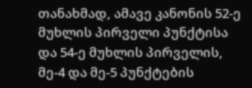თანახმად, ამავე კანონის 52-ე მუხლის პირველი პუნქტისა და 54-ე მუხლის პირველის, მე-4 და მე-5 პუნქტების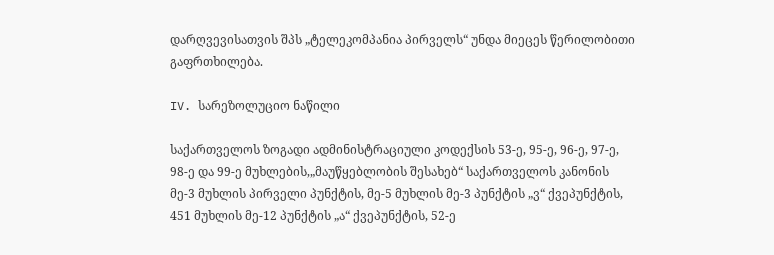დარღვევისათვის შპს „ტელეკომპანია პირველს“ უნდა მიეცეს წერილობითი გაფრთხილება.

IV. სარეზოლუციო ნაწილი

საქართველოს ზოგადი ადმინისტრაციული კოდექსის 53-ე, 95-ე, 96-ე, 97-ე, 98-ე და 99-ე მუხლების,„მაუწყებლობის შესახებ“ საქართველოს კანონის მე-3 მუხლის პირველი პუნქტის, მე-5 მუხლის მე-3 პუნქტის „ვ“ ქვეპუნქტის, 451 მუხლის მე-12 პუნქტის „ა“ ქვეპუნქტის, 52-ე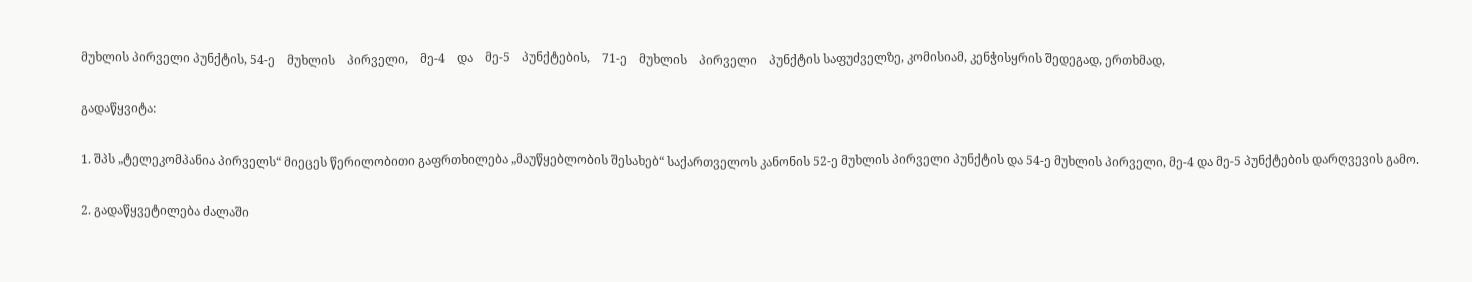მუხლის პირველი პუნქტის, 54-ე    მუხლის    პირველი,    მე-4    და    მე-5    პუნქტების,    71-ე    მუხლის    პირველი    პუნქტის საფუძველზე, კომისიამ, კენჭისყრის შედეგად, ერთხმად,

გადაწყვიტა:

1. შპს „ტელეკომპანია პირველს“ მიეცეს წერილობითი გაფრთხილება „მაუწყებლობის შესახებ“ საქართველოს კანონის 52-ე მუხლის პირველი პუნქტის და 54-ე მუხლის პირველი, მე-4 და მე-5 პუნქტების დარღვევის გამო.

2. გადაწყვეტილება ძალაში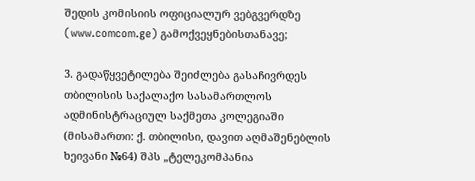შედის კომისიის ოფიციალურ ვებგვერდზე (www.comcom.ge) გამოქვეყნებისთანავე;

3. გადაწყვეტილება შეიძლება გასაჩივრდეს თბილისის საქალაქო სასამართლოს ადმინისტრაციულ საქმეთა კოლეგიაში (მისამართი: ქ. თბილისი, დავით აღმაშენებლის ხეივანი №64) შპს „ტელეკომპანია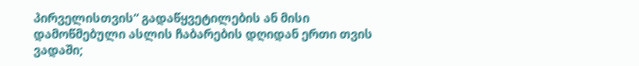პირველისთვის“ გადაწყვეტილების ან მისი დამოწმებული ასლის ჩაბარების დღიდან ერთი თვის ვადაში;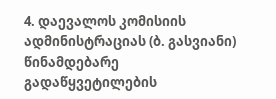4. დაევალოს კომისიის ადმინისტრაციას (ბ. გასვიანი) წინამდებარე გადაწყვეტილების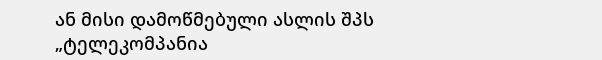ან მისი დამოწმებული ასლის შპს „ტელეკომპანია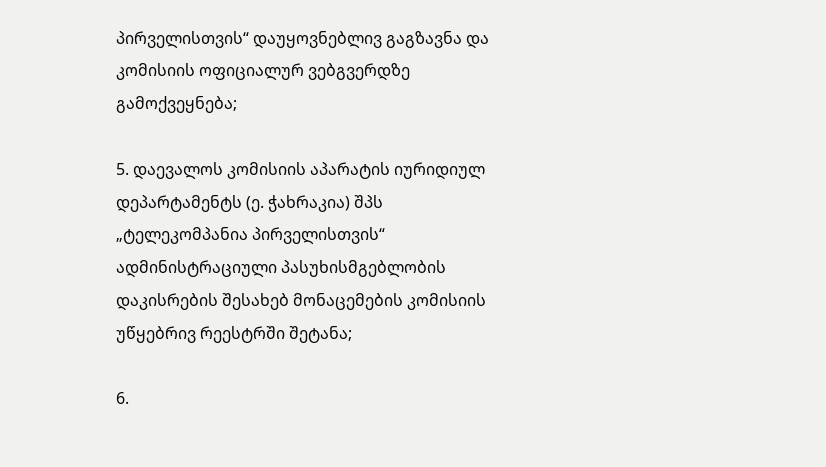პირველისთვის“ დაუყოვნებლივ გაგზავნა და კომისიის ოფიციალურ ვებგვერდზე გამოქვეყნება;

5. დაევალოს კომისიის აპარატის იურიდიულ დეპარტამენტს (ე. ჭახრაკია) შპს „ტელეკომპანია პირველისთვის“ ადმინისტრაციული პასუხისმგებლობის დაკისრების შესახებ მონაცემების კომისიის უწყებრივ რეესტრში შეტანა;

6.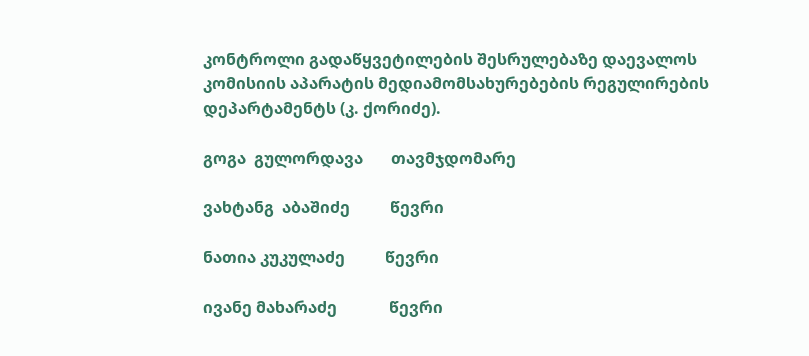კონტროლი გადაწყვეტილების შესრულებაზე დაევალოს კომისიის აპარატის მედიამომსახურებების რეგულირების დეპარტამენტს (კ. ქორიძე).

გოგა  გულორდავა       თავმჯდომარე

ვახტანგ  აბაშიძე          წევრი

ნათია კუკულაძე          წევრი

ივანე მახარაძე             წევრი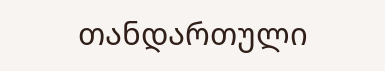თანდართული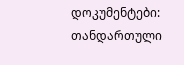დოკუმენტები:
თანდართული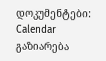დოკუმენტები:
Calendar
გაზიარება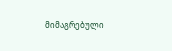მიმაგრებული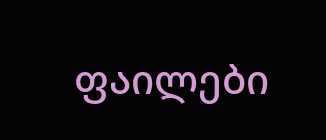ფაილები